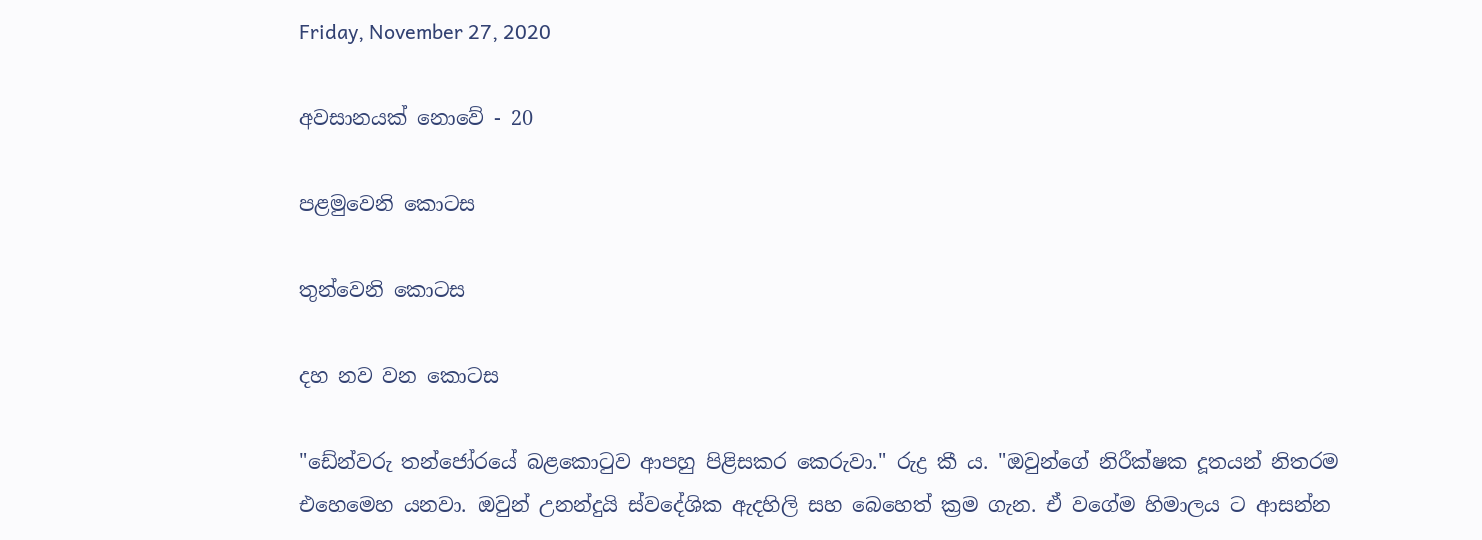Friday, November 27, 2020

අවසානයක් නොවේ - 20

පළමුවෙනි කොටස

තුන්වෙනි කොටස

දහ නව වන කොටස

"ඩේන්වරු තන්ජෝරයේ බළකොටුව ආපහු පිළිසකර කෙරුවා." රුද්‍ර කී ය. "ඔවුන්ගේ නිරීක්ෂක දූතයන් නිතරම එහෙමෙහ යනවා. ඔවුන් උනන්දුයි ස්වදේශික ඇදහිලි සහ බෙහෙත් ක්‍රම ගැන. ඒ වගේම හිමාලය ට ආසන්න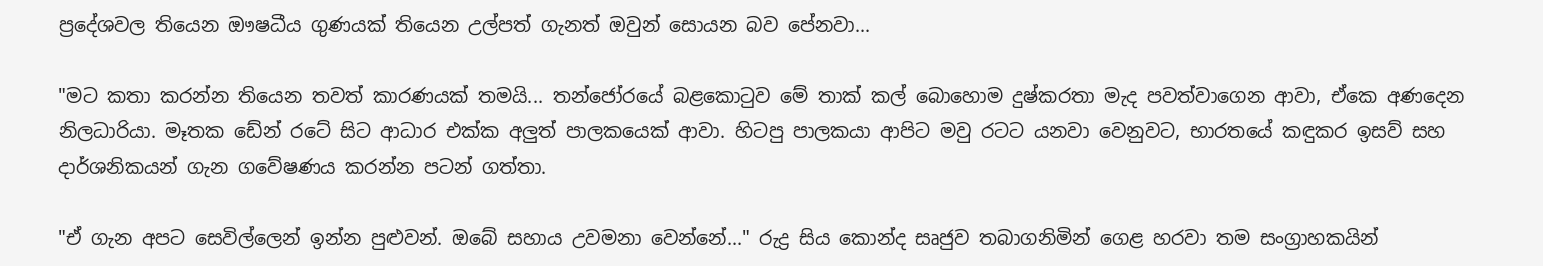ප්‍රදේශවල තියෙන ඖෂධීය ගුණයක් තියෙන උල්පත් ගැනත් ඔවුන් සොයන බව පේනවා...

"මට කතා කරන්න තියෙන තවත් කාරණයක් තමයි... තන්ජෝරයේ බළකොටුව මේ තාක් කල් බොහොම දුෂ්කරතා මැද පවත්වාගෙන ආවා, ඒකෙ අණදෙන නිලධාරියා. මෑතක ඩේන් රටේ සිට ආධාර එක්ක අලුත් පාලකයෙක් ආවා. හිටපු පාලකයා ආපිට මවු රටට යනවා වෙනුවට, භාරතයේ කඳුකර ඉසව් සහ දාර්ශනිකයන් ගැන ගවේෂණය කරන්න පටන් ගත්තා.

"ඒ ගැන අපට සෙවිල්ලෙන් ඉන්න පුළුවන්. ඔබේ සහාය උවමනා වෙන්නේ..." රුද්‍ර සිය කොන්ද සෘජුව තබාගනිමින් ගෙළ හරවා තම සංග්‍රාහකයින්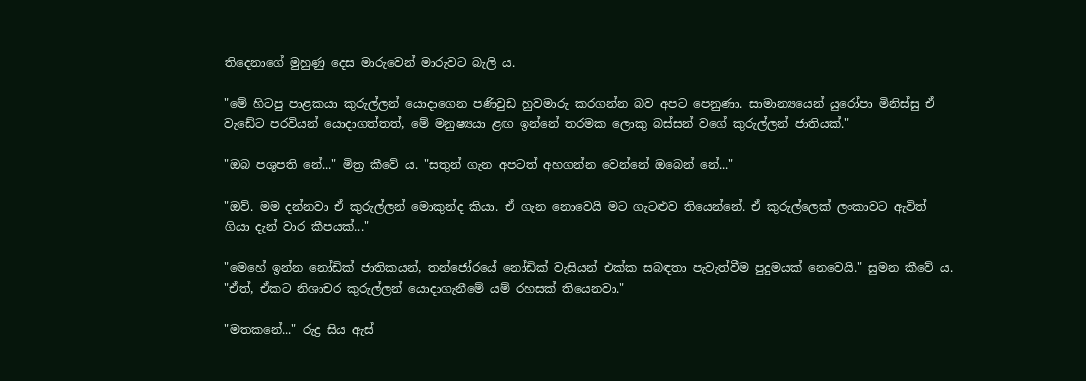තිදෙනාගේ මුහුණු දෙස මාරුවෙන් මාරුවට බැලි ය.

"මේ හිටපු පාළකයා කුරුල්ලන් යොදාගෙන පණිවුඩ හුවමාරු කරගන්න බව අපට පෙනුණා. සාමාන්‍යයෙන් යුරෝපා මිනිස්සු ඒ වැඩේට පරවියන් යොදාගත්තත්, මේ මනුෂ්‍යයා ළඟ ඉන්නේ තරමක ලොකු බස්සන් වගේ කුරුල්ලන් ජාතියක්."

"ඔබ පශුපති නේ..." මිත්‍ර කීවේ ය. "සතුන් ගැන අපටත් අහගන්න වෙන්නේ ඔබෙන් නේ..."

"ඔව්. මම දන්නවා ඒ කුරුල්ලන් මොකුන්ද කියා. ඒ ගැන නොවෙයි මට ගැටළුව තියෙන්නේ. ඒ කුරුල්ලෙක් ලංකාවට ඇවිත් ගියා දැන් වාර කීපයක්..."

"මෙහේ ඉන්න නෝඩික් ජාතිකයන්, තන්ජෝරයේ නෝඩික් වැසියන් එක්ක සබඳතා පැවැත්වීම පුදුමයක් නෙවෙයි." සුමන කීවේ ය. "ඒත්, ඒකට නිශාචර කුරුල්ලන් යොදාගැනීමේ යම් රහසක් තියෙනවා."

"මතකනේ..." රුද්‍ර සිය ඇස්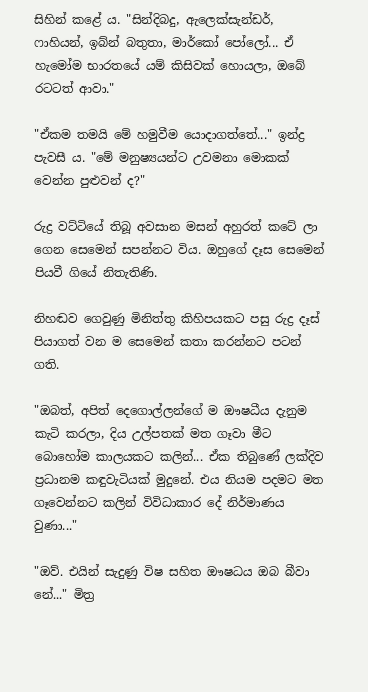සිහින් කළේ ය. "සින්දිබදු, ඇලෙක්සැන්ඩර්, ෆාහියන්, ඉබ්න් බතුතා, මාර්කෝ පෝලෝ... ඒ හැමෝම භාරතයේ යම් කිසිවක් හොයලා, ඔබේ රටටත් ආවා."

"ඒකම තමයි මේ හමුවීම යොදාගත්තේ..." ඉන්ද්‍ර පැවසී ය. "මේ මනුෂ්‍යයන්ට උවමනා මොකක් වෙන්න පුළුවන් ද?"

රුද්‍ර වට්ටියේ තිබූ අවසාන මසන් අහුරත් කටේ ලා ගෙන සෙමෙන් සපන්නට විය. ඔහුගේ දෑස සෙමෙන් පියවී ගියේ නිතැතිණි.

නිහඬව ගෙවුණු මිනිත්තු කිහිපයකට පසු රුද්‍ර දෑස් පියාගත් වන ම සෙමෙන් කතා කරන්නට පටන් ගති.

"ඔබත්, අපිත් දෙගොල්ලන්ගේ ම ඖෂධීය දැනුම කැටි කරලා, දිය උල්පතක් මත ගෑවා මීට බොහෝම කාලයකට කලින්... ඒක තිබුණේ ලක්දිව ප්‍රධානම කඳුවැටියක් මුදුනේ. එය නියම පදමට මත ගෑවෙන්නට කලින් විවිධාකාර දේ නිර්මාණය වුණා..."

"ඔව්. එයින් සැදුණු විෂ සහිත ඖෂධය ඔබ බීවා නේ..." මිත්‍ර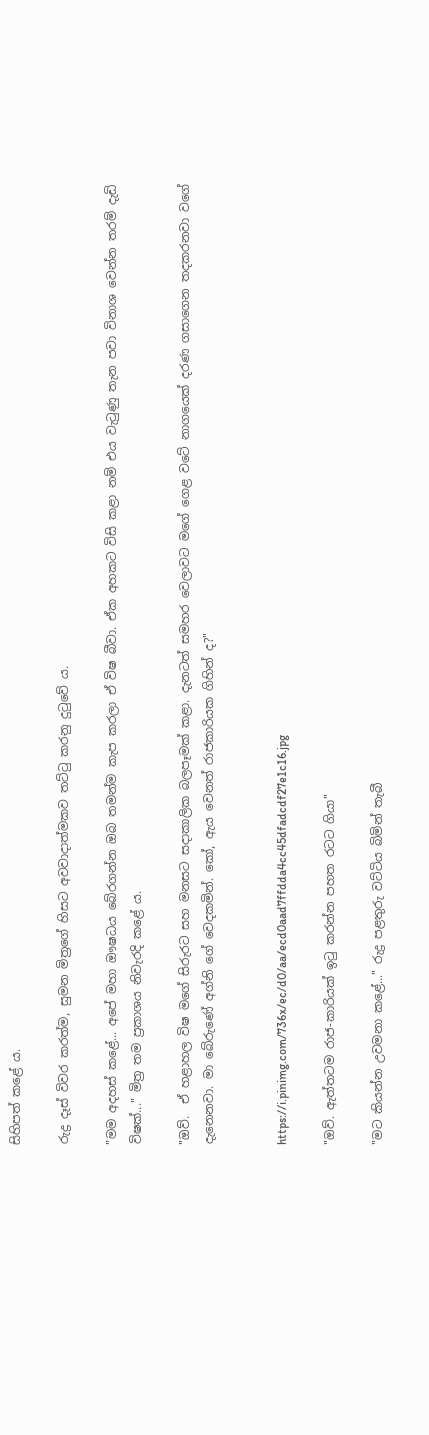සිහිපත් කළේ ය.

රුද්‍ර දෑස් විවර කරත්ම, සුමන මිත්‍රගේ හිසට අවවාදාත්මකව තට්ටු කරනු දුටුවේ ය.

"මම අදහස් කළේ... අපේ මහා ඖෂධය බේරගන්න ඔබ තමන්ම කැප කරලා ඒ විෂ බීවා. ඒක අහකට විසි කළා නම් එය වැටුණු තැන පවා විනාශ වෙන්න තරම් දැඩි විෂක්..." මිත්‍ර තම ප්‍රකාශය නිවැරදි කළේ ය.

"ඔව්.  ඒ හළාහල විෂ මගේ සිරුරට සහ මනසට සදාකාලික බලපෑමක් කළා. දැනටත් සමහර වෙලාවට ම‌ගේ ගෙළ වටේ නාගයෙක් දරණ ගසාගෙන තදකරනවා වගේ දැනෙනවා. මා බේරුණේ අග්නි ගේ වෙදකමින්. කෝ, ඇය වෙනත් රාජකාරියක ගිහින් ද?"


https://i.pinimg.com/736x/ec/d0/aa/ecd0aad7ffdda4cc45dfadcdf27e1c16.jpg

"ඔව්. ඇත්තටම රාජ-කාරියක් ඉටු කරන්න පහත රටට ගියා"

"මට කියන්න උවමනා කළේ..." රුද්‍ර පළතුරු වට්ටිය බිමින් තැබී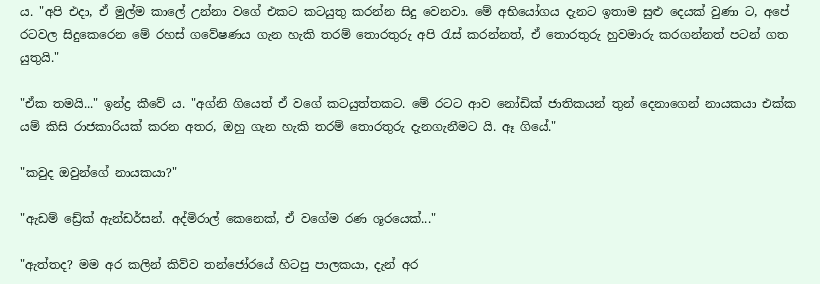ය. "අපි එදා, ඒ මුල්ම කාලේ උන්නා වගේ එකට කටයුතු කරන්න සිදු වෙනවා. මේ අභියෝගය දැනට ඉතාම සුළු දෙයක් වුණා ට, අපේ රටවල සිදුකෙරෙන මේ රහස් ගවේෂණය ගැන හැකි තරම් තොරතුරු අපි රැස් කරන්නත්, ඒ තොරතුරු හුවමාරු කරගන්නත් පටන් ගත යුතුයි."

"ඒක තමයි..." ඉන්ද්‍ර කීවේ ය. "අග්නි ගියෙත් ඒ වගේ කටයුත්තකට. මේ රටට ආව නෝඩික් ජාතිකයන් තුන් දෙනාගෙන් නායකයා එක්ක යම් කිසි රාජකාරියක් කරන අතර, ඔහු ගැන හැකි තරම් තොරතුරු දැනගැනීමට යි. ඈ ගියේ."

"කවුද ඔවුන්ගේ නායකයා?"

"ඇඩම් ඩ්‍රේක් ඇන්ඩර්සන්. අද්මිරාල් කෙනෙක්, ඒ වගේම රණ ශූරයෙක්..."

"ඇත්තද? මම අර කලින් කිව්ව තන්ජෝරයේ හිටපු පාලකයා, දැන් අර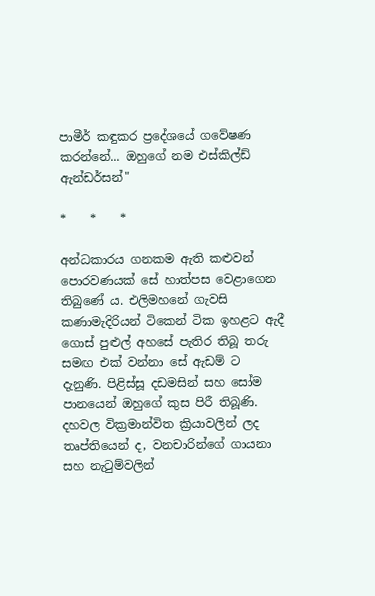පාමීර් කඳුකර ප්‍රදේශයේ ගවේෂණ කරන්නේ... ඔහුගේ නම එස්කිල්ඩ් ඇන්ඩර්සන්"

*    *    *

අන්ධකාරය ගනකම ඇති කළුවන් පොරවණයක් සේ හාත්පස වෙළාගෙන තිබුණේ ය. එලිමහනේ ගැවසි කණාමැදිරියන් ටිකෙන් ටික ඉහළට ඇදී ගොස් පුළුල් අහසේ පැතිර තිබූ තරු සමඟ එක් වන්නා සේ ඇඩම් ට දැනුණි. පිළිස්සූ දඩමසින් සහ සෝම පානයෙන් ඔහුගේ කුස පිරී තිබූණි. දහවල වික්‍රමාන්විත ක්‍රියාවලින් ලද තෘප්තියෙන් ද, වනචාරින්ගේ ගායනා සහ නැටුම්වලින්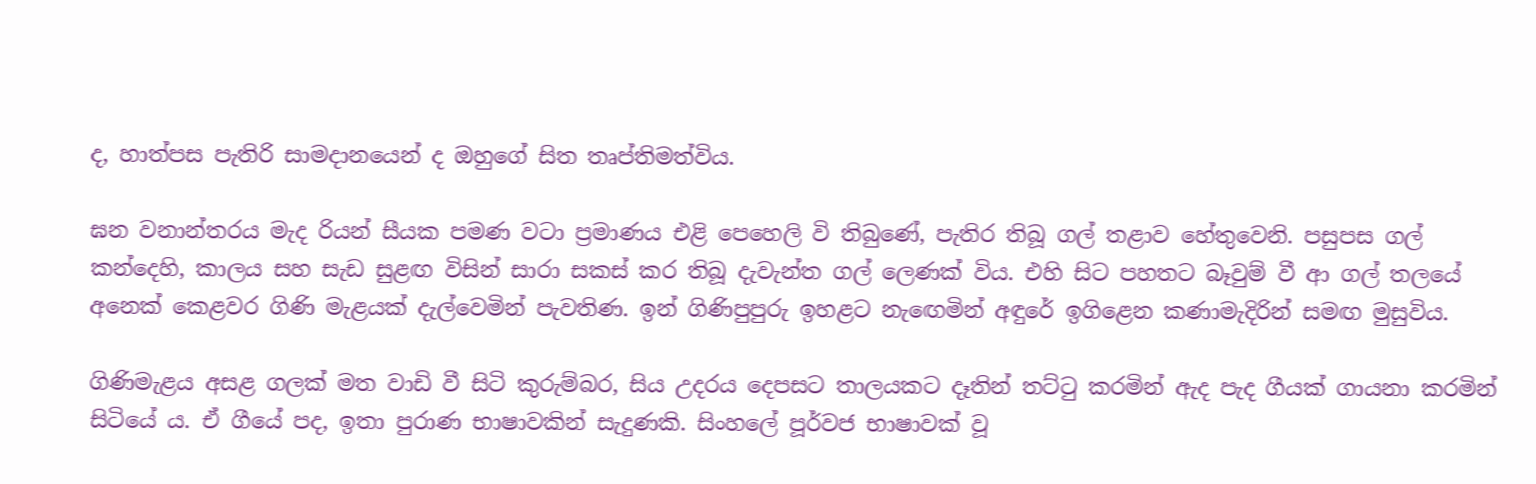ද, හාත්පස පැතිරි සාමදානයෙන් ද ඔහුගේ සිත තෘප්තිමත්විය.

ඝන වනාන්තරය මැද රියන් සීයක පමණ වටා ප්‍රමාණය එළි පෙහෙලි වි තිබුණේ, පැතිර තිබූ ගල් තළාව හේතුවෙනි. පසුපස ගල් කන්දෙහි, කාලය සහ සැඩ සුළඟ විසින් සාරා සකස් කර තිබූ දැවැන්ත ගල් ලෙණක් විය. එහි සිට පහතට බෑවුම් වී ආ ගල් තලයේ අනෙක් කෙළවර ගිණි මැළයක් දැල්වෙමින් පැවතිණ. ඉන් ගිණිපුපුරු ඉහළට නැඟෙමින් අඳුරේ ඉගිළෙන කණාමැදිරින් සමඟ මුසුවිය.

ගිණිමැළය අසළ ගලක් මත වාඩි වී සිටි කුරුම්බර, සිය උදරය දෙපසට තාලයකට දෑතින් තට්ටු කරමින් ඇද පැද ගීයක් ගායනා කරමින් සිටියේ ය. ඒ ගීයේ පද, ඉතා පුරාණ භාෂාවකින් සැදුණකි. සිංහලේ පූර්වජ භාෂාවක් වූ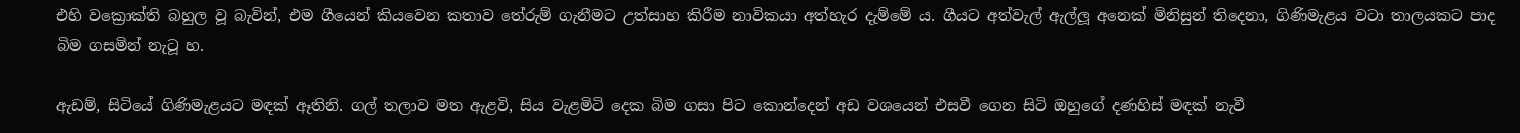එහි වක්‍රොක්ති බහුල වූ බැවින්, එම ගීයෙන් කියවෙන කතාව තේරුම් ගැනීමට උත්සාහ කිරීම නාවිකයා අත්හැර දැම්මේ ය. ගීයට අත්වැල් ඇල්ලූ අනෙක් මිනිසුන් තිදෙනා, ගිණිමැළය වටා තාලයකට පාද බිම ගසමින් නැටූ හ.

ඇඩම්, සිටියේ ගිණිමැළයට මඳක් ඈතිනි. ගල් තලාව මත ඇළවි, සිය වැළමිටි දෙක බිම ගසා පිට කොන්දෙන් අඩ වශ‌යෙන් එසවී ගෙන සිටි ඔහුගේ දණහිස් මඳක් නැවී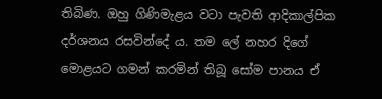තිබිණ. ඔහු ගිණිමැළය වටා පැවති ආදිකාල්පික දර්ශනය රසවින්දේ ය. තම ලේ නහර දිගේ මොළයට ගමන් කරමින් තිබූ සෝම පානය ඒ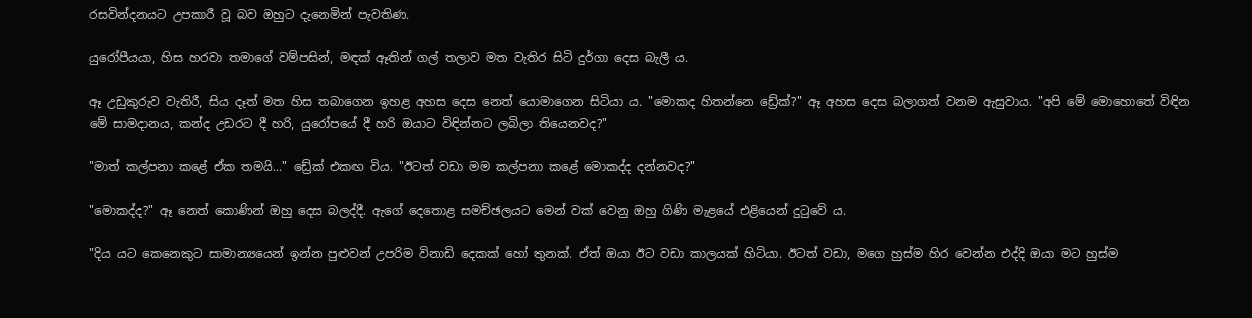රසවින්දනයට උපකාරී වූ බව ඔහුට දැනෙමින් පැවතිණ.

යුරෝපීයයා, හිස හරවා තමාගේ වම්පසින්, මඳක් ඈතින් ගල් තලාව මත වැතිර සිටි දුර්ගා දෙස බැලී ය.

ඈ උඩුකුරුව වැතිරී, සිය දෑත් මත හිස තබාගෙන ඉහළ අහස දෙස නෙත් යොමාගෙන සිටියා ය. "මොකද හිතන්නෙ ඩ්‍රේක්?" ඈ අහස දෙස බලාගත් වනම ඇසුවාය. "අපි මේ මොහොතේ විඳින මේ සාමදානය, කන්ද උඩරට දී හරි, යුරෝපයේ දී හරි ඔයාට විඳින්නට ලබිලා තියෙනවද?"

"මාත් කල්පනා කළේ ඒක තමයි..." ඩ්‍රේක් එකඟ විය. "ඊටත් වඩා මම කල්පනා කළේ මොකද්ද දන්නවද?"

"මොකද්ද?" ඈ නෙත් කොණින් ඔහු දෙස බලද්දී. ඇගේ දෙතොළ සමච්ඡලයට මෙන් වක් වෙනු ඔහු ගිණි මැළයේ එළියෙන් දුටුවේ ය.

"දිය යට කෙනෙකුට සාමාන්‍යයෙන් ඉන්න පුළුවන් උපරිම විනාඩි දෙකක් හෝ තුනක්. ඒත් ඔයා ඊට වඩා කාලයක් හිටියා. ඊටත් වඩා, මගෙ හුස්ම හිර වෙන්න එද්දි ඔයා මට හුස්ම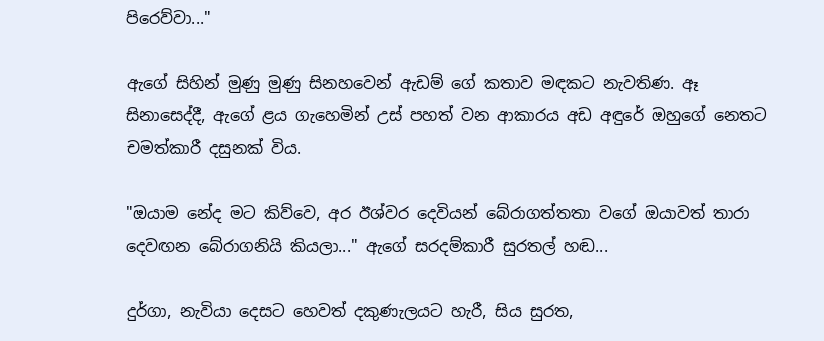පිරෙව්වා..."

ඇගේ සිහින් මුණු මුණු සිනහවෙන් ඇඩම් ගේ කතාව මඳකට නැවතිණ. ඈ සිනාසෙද්දී, ඇගේ ළය ගැහෙමින් උස් පහත් වන ආකාරය අඩ අඳුරේ ඔහුගේ නෙතට චමත්කාරී දසුනක් විය.

"ඔයාම නේද මට කිව්වෙ, අර ඊශ්වර දෙවියන් බේරාගත්තතා වගේ ඔයාවත් තාරා දෙවඟන බේරාගනියි කියලා..." ඇගේ සරදම්කාරී සුරතල් හඬ...

දුර්ගා, නැවියා දෙසට හෙවත් දකුණැලයට හැරී, සිය සුරත,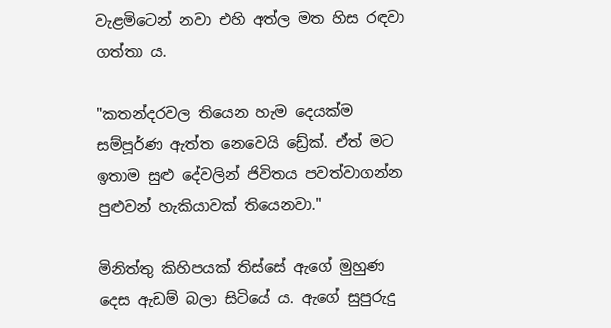වැළමිටෙන් නවා එහි අත්ල මත හිස රඳවා ගත්තා ය.

"කතන්දරවල තියෙන හැම දෙයක්ම සම්පූර්ණ ඇත්ත නෙවෙයි ඩ්‍රේක්. ඒත් මට ඉතාම සුළු දේවලින් ජිවිතය පවත්වාගන්න පුළුවන් හැකියාවක් තියෙනවා."

මිනිත්තු කිහිපයක් තිස්සේ ඇගේ මුහුණ දෙස ඇඩම් බලා සිටියේ ය. ඇගේ සුපුරුදු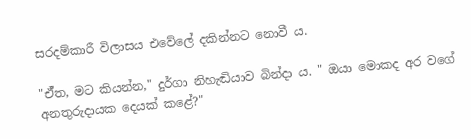සරදම්කාරී විලාසය එවේලේ දකින්නට නොවී ය.

"ඒ්ත, මට කියන්න," දුර්ගා නිහැඬියාව බින්දා ය. " ඔයා මොකද අර වගේ අනතුරුදායක දෙයක් කළේ?"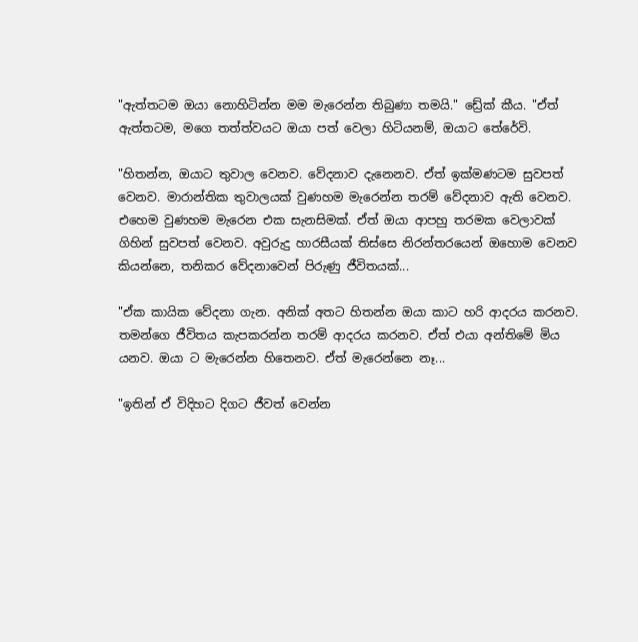"ඇත්තටම ඔයා නොහිටින්න මම මැරෙන්න තිබුණා තමයි." ඩ්‍රේක් කීය. "ඒත් ඇත්තටම, මගෙ තත්ත්වයට ඔයා පත් වෙලා හිටියනම්, ඔයාට තේරේවි.

"හිතන්න, ඔයාට තුවාල වෙනව. වේදනාව දැනෙනව. ඒත් ඉක්මණටම සුවපත් වෙනව. මාරාන්තික තුවාලයක් වුණහම මැරෙන්න තරම් වේදනාව ඇති වෙනව. එහෙම වුණහම මැරෙන එක සැනසිමක්. ඒත් ඔයා ආපහු තරමක වෙලාවක් ගිහින් සුවපත් වෙනව. අවුරුදු හාරසීයක් තිස්සෙ නිරන්තරයෙන් ඔහොම වෙනව කියන්නෙ, තනිකර වේදනාවෙන් පිරුණු ජීවිතයක්...

"ඒක කායික වේදනා ගැන. අනික් අතට හිතන්න ඔයා කාට හරි ආදරය කරනව. තමන්ගෙ ජීවිතය කැපකරන්න තරම් ආදරය කරනව. ඒත් එයා අන්තිමේ මිය යනව. ඔයා ට මැරෙන්න හිතෙනව. ඒත් මැරෙන්නෙ නෑ...

"ඉතින් ඒ විදිහට දිගට ජීවත් වෙන්න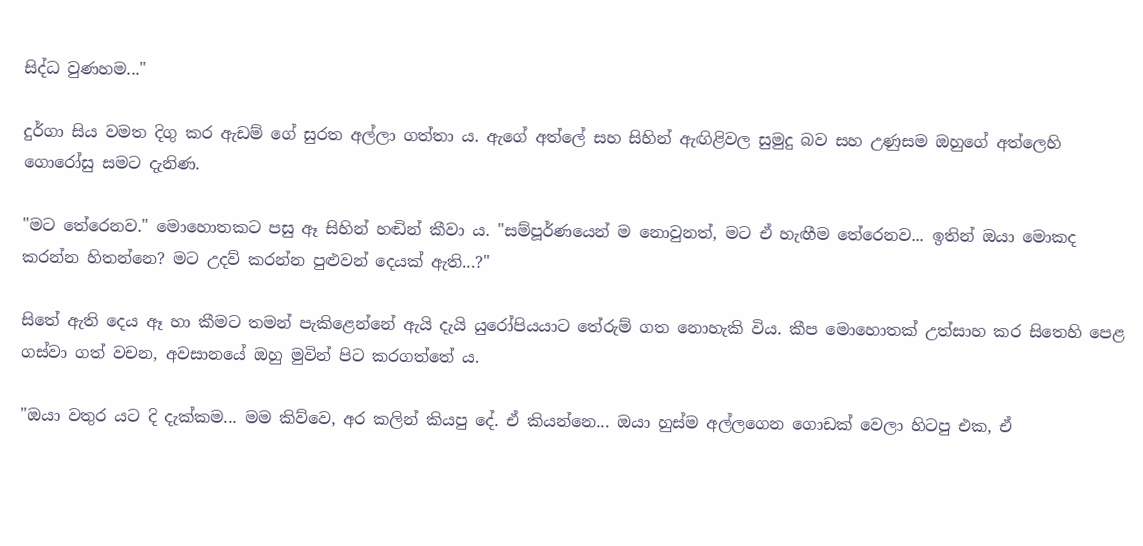සිද්ධ වුණහම..."

දුර්ගා සිය වමත දිගු කර ඇඩම් ගේ සුරත අල්ලා ගත්තා ය. ඇගේ අත්ලේ සහ සිහින් ඇඟිළිවල සුමුදු බව සහ උණුසම ඔහු‌ගේ අත්ලෙහි ගොරෝසු සමට දැනිණ.

"මට තේරෙනව." මොහොතකට පසු ඈ සිහින් හඬින් කීවා ය. "සම්පූර්ණයෙන් ම නොවුනත්, මට ඒ හැඟීම තේරෙනව... ඉතින් ඔයා මොකද කරන්න හිතන්නෙ? මට උදව් කරන්න පුළුවන් දෙයක් ඇති...?"

සිතේ ඇති දෙය ඈ හා කීමට තමන් පැකිළෙන්නේ ඇයි දැයි යුරෝපියයාට තේරුම් ගත නොහැකි විය. කීප මොහොතක් උත්සාහ කර සිතෙහි පෙළ ගස්වා ගත් වචන, අවසානයේ ඔහු මුවින් පිට කරගත්තේ ය.

"ඔයා වතුර යට දි දැක්කම... මම කිව්වෙ, අර කලින් කියපු දේ. ඒ කියන්නෙ... ඔයා හුස්ම අල්ලගෙන ගොඩක් වෙලා හිටපු එක, ඒ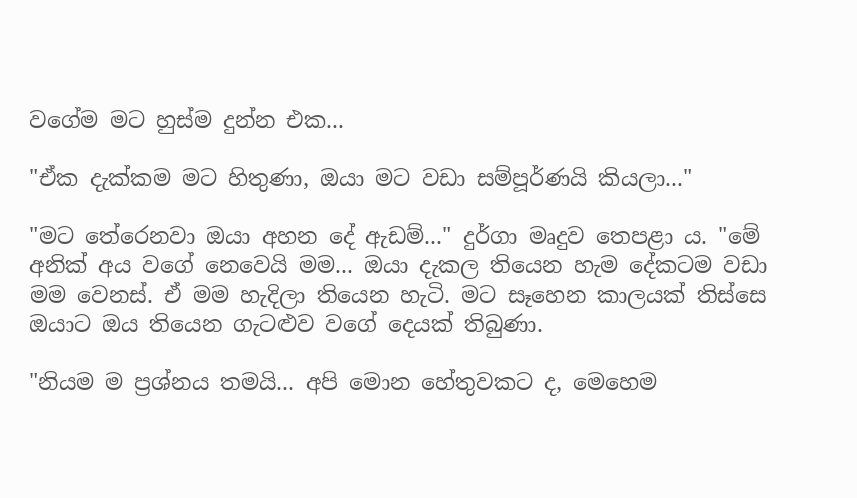වගේම මට හුස්ම දුන්න එක...

"ඒක දැක්කම මට හිතුණා, ඔයා මට වඩා සම්පූර්ණයි කියලා..."

"මට තේරෙනවා ඔයා අහන දේ ඇඩම්..." දුර්ගා මෘදුව තෙපළා ය. "මේ අනික් අය වගේ නෙවෙයි මම... ඔයා දැකල තියෙන හැම දේකටම වඩා මම වෙනස්. ඒ මම හැදිලා තියෙන හැටි. මට සෑහෙන කාලයක් තිස්සෙ ඔයාට ඔය තියෙන ගැටළුව වගේ දෙයක් තිබුණා.

"නියම ම ප්‍රශ්නය තමයි... අපි මොන හේතුවකට ද, මෙහෙම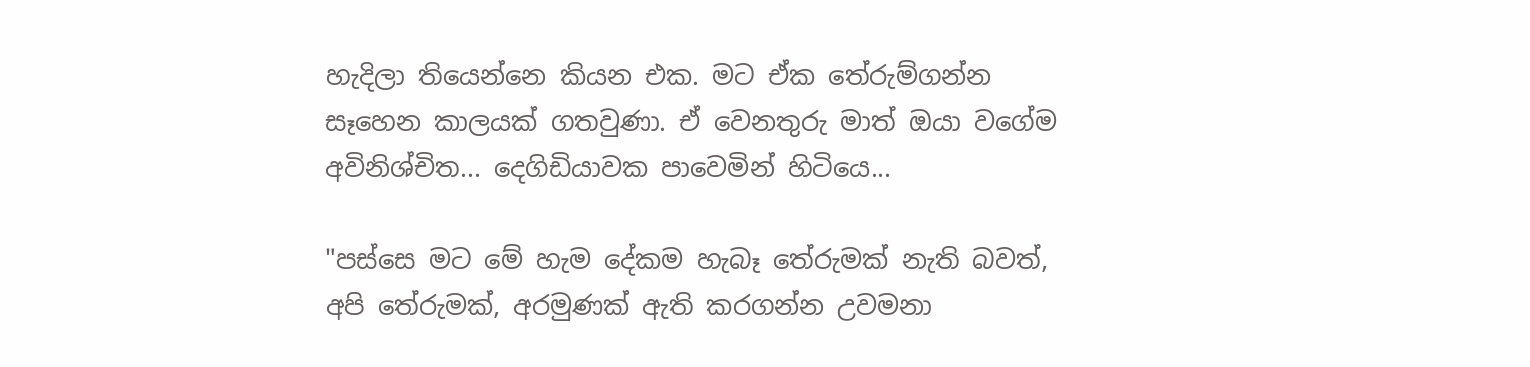හැදිලා තියෙන්නෙ කියන එක. මට ඒක තේරුම්ගන්න සෑහෙන කාලයක් ගතවුණා. ඒ වෙනතුරු මාත් ඔයා වගේම අවිනිශ්චිත... දෙගිඩියාවක පාවෙමින් හිටියෙ...

"පස්සෙ මට මේ හැම දේකම හැබෑ තේරුමක් නැති බවත්, අපි තේරුමක්, අරමුණක් ඇති කරගන්න උවමනා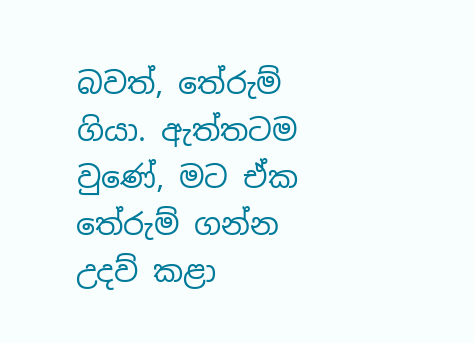බවත්, තේරුම් ගියා. ඇත්තටම වුණේ, මට ඒක තේරුම් ගන්න උදව් කළා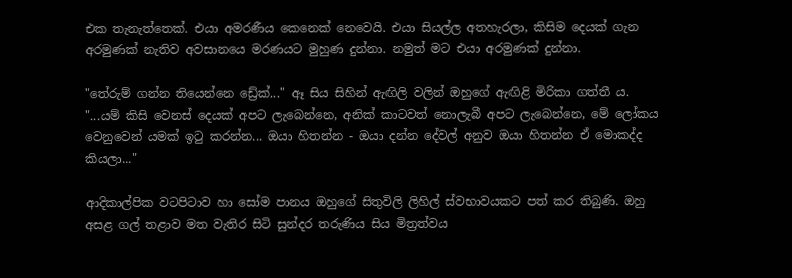එක තැනැත්තෙක්. එයා අමරණීය කෙනෙක් නෙවෙයි. එයා සියල්ල අතහැරලා, කිසිම දෙයක් ගැන අරමුණක් නැතිව අවසානයෙ මරණයට මුහුණ දුන්නා. නමුත් මට එයා අරමුණක් දුන්නා.

"තේරුම් ගන්න තියෙන්නෙ ඩ්‍රේක්..." ඈ සිය සිහින් ඇඟිලි වලින් ඔහුගේ ඇඟිළි මිරිකා ගත්තී ය. "...යම් කිසි වෙනස් දෙයක් අපට ලැබෙන්නෙ, අනික් කාටවත් නොලැබී අපට ලැබෙන්නෙ, මේ ලෝකය වෙනුවෙන් යමක් ඉටු කරන්න... ඔයා හිතන්න - ඔයා දන්න දේවල් අනුව ඔයා හිතන්න ඒ මොකද්ද කියලා..."

ආදිකාල්පික වටපිටාව හා සෝම පානය ඔහුගේ සිතුවිලි ලිහිල් ස්වභාවයකට පත් කර තිබුණි. ඔහු අසළ ගල් තළාව මත වැතිර සිටි සුන්දර තරුණිය සිය මිත්‍රත්වය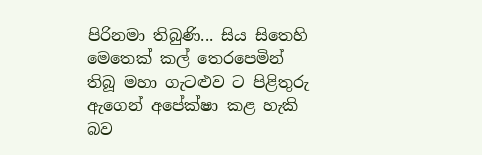පිරිනමා තිබුණි... සිය සිතෙහි මෙතෙක් කල් තෙරපෙමින් තිබූ මහා ගැටළුව ට පිළිතුරු ඇගෙන් අපේක්ෂා කළ හැකි බව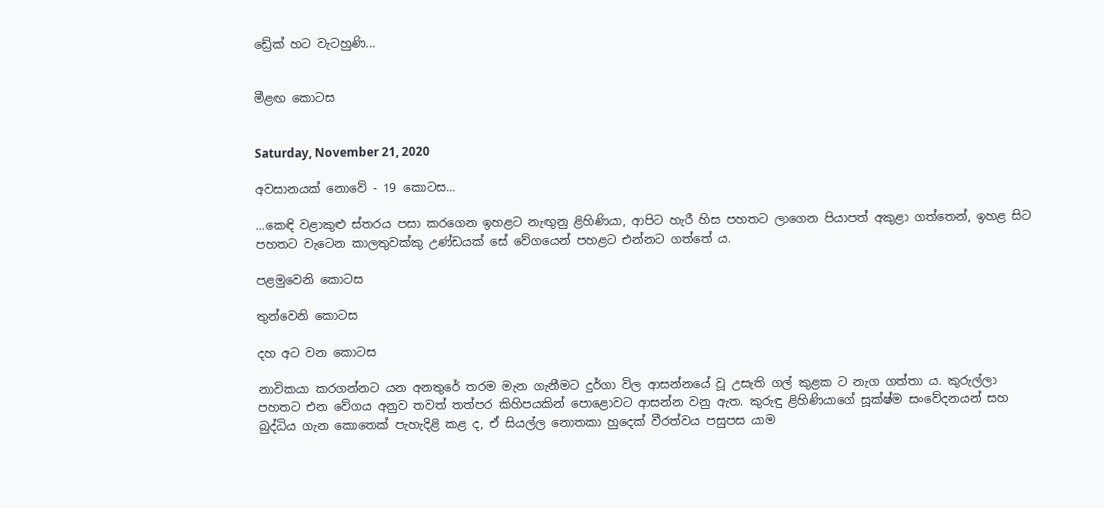ඩ්‍රේක් හට වැටහුණි...


මීළඟ කොටස


Saturday, November 21, 2020

අවසානයක් නොවේ - 19 කොටස...

...කෙඳි වළාකුළු ස්තරය පසා කරගෙන ඉහළට නැඟුනු ළිහිණියා, ආපිට හැරී හිස පහතට ලාගෙන පියාපත් අකුළා ගත්තෙන්, ඉහළ සිට පහතට වැටෙන කාලතුවක්කු උණ්ඩයක් සේ වේගයෙන් පහළට එන්නට ගත්තේ ය.

පළමුවෙනි කොටස

තුන්වෙනි කොටස

දහ අට වන කොටස

නාවිකයා කරගන්නට යන අනතුරේ තරම මැන ගැනීමට දුර්ගා විල ආසන්නයේ වූ උසැති ගල් කුළක ට නැග ගත්තා ය. කුරුල්ලා පහතට එන වේගය අනුව තවත් තත්පර කිහිපයකින් පොළොවට ආසන්න වනු ඇත. කුරුඳු ළිහිණියාගේ සූක්ෂ්ම සංවේදනයන් සහ බුද්ධිය ගැන කොතෙක් පැහැදිළි කළ ද, ඒ සියල්ල නොතකා හුදෙක් වීරත්වය පසුපස යාම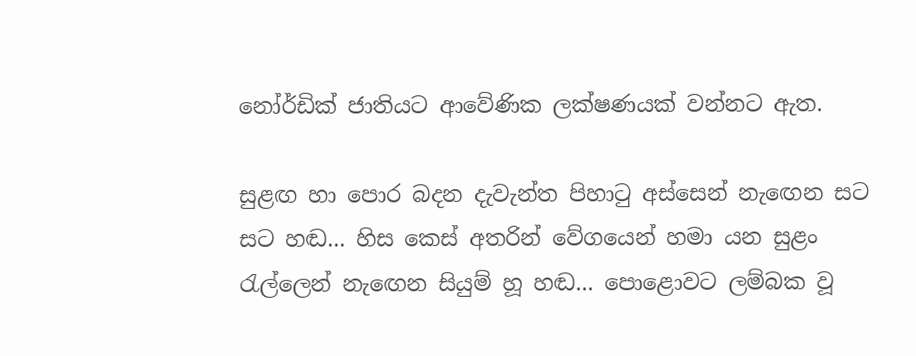නෝර්ඩික් ජාතියට ආවේණික ලක්ෂණයක් වන්නට ඇත.

සුළඟ හා පොර බදන දැවැන්ත පිහාටු අස්සෙන් නැඟෙන සට සට හඬ... හිස කෙස් අතරින් වේගයෙන් හමා යන සුළං රැල්ලෙන් නැඟෙන සියුම් හූ හඬ... පොළොවට ලම්බක වූ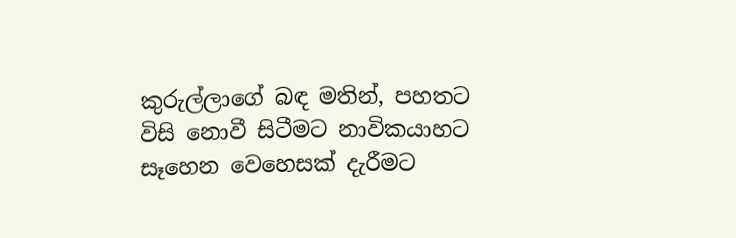කුරුල්ලාගේ බඳ මතින්, පහතට විසි නොවී සිටීමට නාවිකයාහට සෑහෙන වෙහෙසක් දැරීමට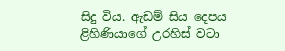සිදු විය. ඇඩම් සිය දෙපය ළිහිණියාගේ උරහිස් වටා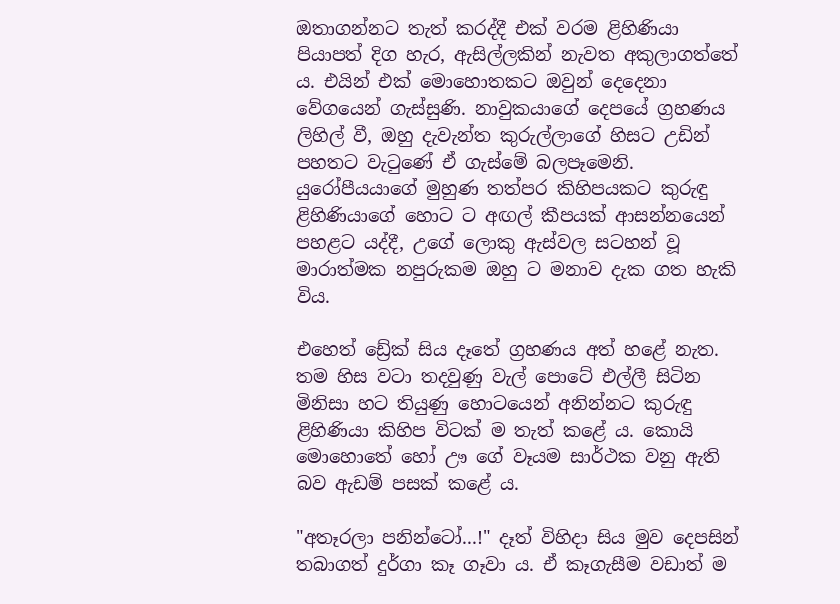ඔතාගන්නට තැත් කරද්දී එක් වරම ළිහිණියා පියාපත් දිග හැර, ඇසිල්ලකින් නැවත අකුලාගත්තේ ය. එයින් එක් මොහොතකට ඔවුන් දෙදෙනා වේගයෙන් ගැස්සුණි. නාවුකයාගේ දෙපයේ ග්‍රහණය ලිහිල් වී, ඔහු දැවැන්ත කුරුල්ලාගේ හිසට උඩින් පහතට වැටුණේ ඒ ගැස්මේ බලපෑමෙනි. යුරෝපීයයාගේ මුහුණ තත්පර කිහිපයකට කුරුඳු ළිහිණියාගේ හොට ට අඟල් කීපයක් ආසන්නයෙන් පහළට යද්දී, උගේ ලොකු ඇස්වල සටහන් වූ මාරාත්මක නපුරුකම ඔහු ට මනාව දැක ගත හැකි විය.

එහෙත් ඩ්‍රේක් සිය දෑතේ ග්‍රහණය අත් හළේ නැත. තම හිස වටා තදවුණු වැල් පොටේ එල්ලී සිටින මිනිසා හට තියුණු හොටයෙන් අනින්නට කුරුඳු ළිහිණියා කිහිප විටක් ම තැත් කළේ ය. කොයි මොහොතේ හෝ ඌ ගේ වෑයම සාර්ථක වනු ඇති බව ඇඩම් පසක් කළේ ය.

"අතෑරලා පනින්ටෝ...!" දෑත් විහිදා සිය මුව දෙපසින් තබාගත් දුර්ගා කෑ ගෑවා ය. ඒ කෑගැසීම වඩාත් ම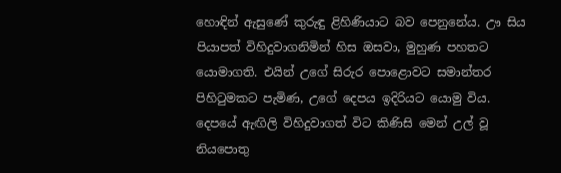හොඳින් ඇසුණේ කුරුඳු ළිහිණියාට බව පෙනුනේය. ඌ සිය පියාපත් විහිදුවාගනිමින් හිස ඔසවා, මුහුණ පහතට යොමාගති. එයින් උගේ සිරුර පොළොවට සමාන්තර පිහිටුමකට පැමිණ, උගේ දෙපය ඉදිරියට යොමු විය. දෙපයේ ඇඟිලි විහිදුවාගත් විට කිණිසි මෙන් උල් වූ නියපොතු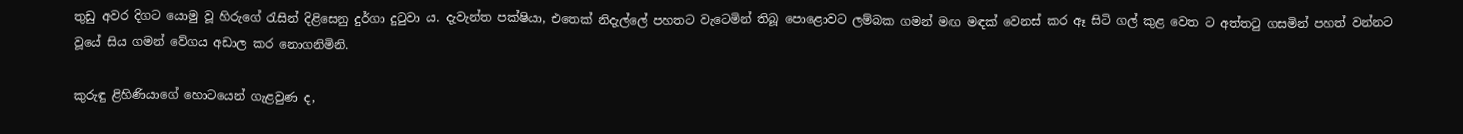තුඩු අවර දිගට යොමු වූ හිරුගේ රැසින් දිළිසෙනු දුර්ගා දුටුවා ය. දැවැන්ත පක්ෂියා, එතෙක් නිදැල්ලේ පහතට වැටෙමින් තිබූ පොළොවට ලම්බක ගමන් මඟ මඳක් වෙනස් කර ඈ සිටි ගල් කුළ වෙත ට අත්තටු ගසමින් පහත් වන්නට වූයේ සිය ගමන් වේගය අඩාල කර නොගනිමිනි.

කුරුඳු ළිහිණියාගේ හොටයෙන් ගැළවුණ ද,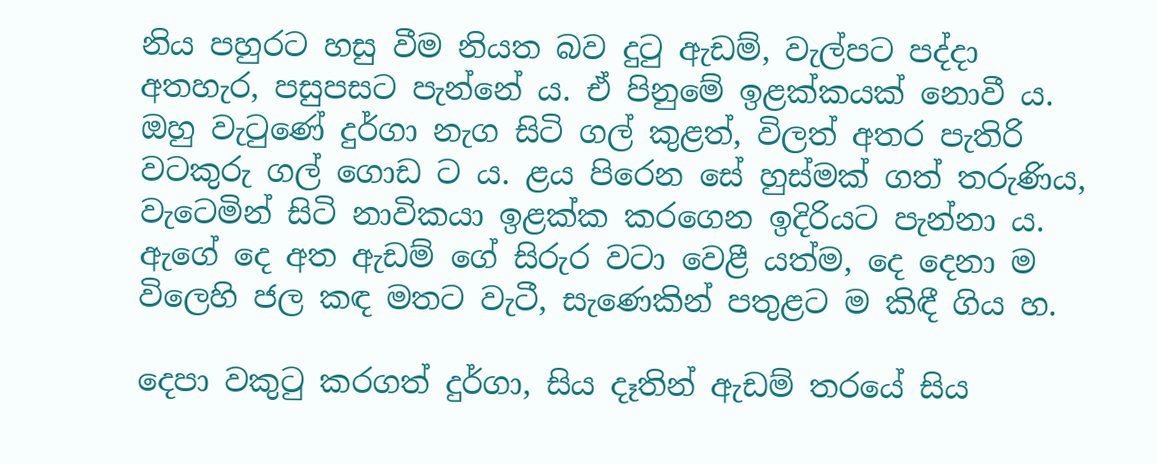නිය පහුරට හසු වීම නියත බව දුටු ඇඩම්, වැල්පට පද්දා අතහැර, පසුපසට පැන්නේ ය. ඒ පිනුමේ ඉළක්කයක් නොවී ය. ඔහු වැටුණේ දුර්ගා නැග සිටි ගල් කුළත්, විලත් අතර පැතිරි වටකුරු ගල් ගොඩ ට ය. ළය පිරෙන සේ හුස්මක් ගත් තරුණිය, වැටෙමින් සිටි නාවිකයා ඉළක්ක කරගෙන ඉදිරියට පැන්නා ය. ඇගේ දෙ අත ඇඩම් ගේ සිරුර වටා වෙළී යත්ම, දෙ දෙනා ම විලෙහි ජල කඳ මතට වැටී, සැණෙකින් පතුළට ම කිඳී ගිය හ.

දෙපා වකුටු කරගත් දුර්ගා, සිය දෑතින් ඇඩම් තරයේ සිය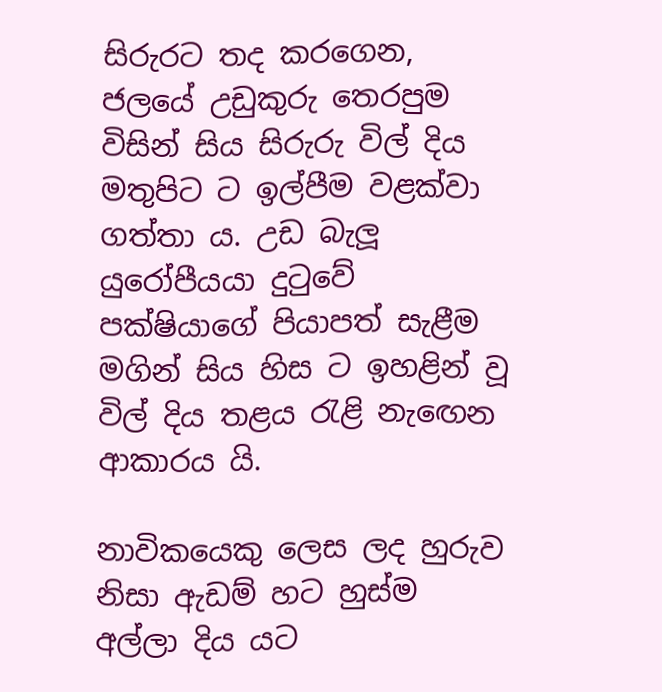සිරුරට තද කරගෙන, ජලයේ උඩුකුරු තෙරපුම විසින් සිය සිරුරු විල් දිය මතුපිට ට ඉල්පීම වළක්වා ගත්තා ය. උඩ බැලූ යුරෝපීයයා දුටුවේ පක්ෂියාගේ පියාපත් සැළීම මගින් සිය හිස ට ඉහළින් වූ විල් දිය තළය රැළි නැඟෙන ආකාරය යි.

නාවිකයෙකු ලෙස ලද හුරුව නිසා ඇඩම් හට හුස්ම අල්ලා දිය යට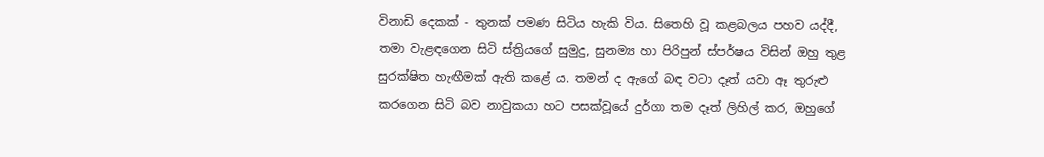විනාඩි දෙකක් - තුනක් පමණ සිටිය හැකි විය. සිතෙහි වූ කළබලය පහව යද්දී, තමා වැළඳගෙන සිටි ස්ත්‍රියගේ සුමුදු, සුනම්‍ය හා පිරිපුන් ස්පර්ෂය විසින් ඔහු තුළ සුරක්ෂිත හැඟීමක් ඇති කළේ ය. තමන් ද ඇගේ බඳ වටා දෑත් යවා ඈ තුරුළු කරගෙන සිටි බව නාවුකයා හට පසක්වූයේ දුර්ගා තම දෑත් ලිහිල් කර, ඔහුගේ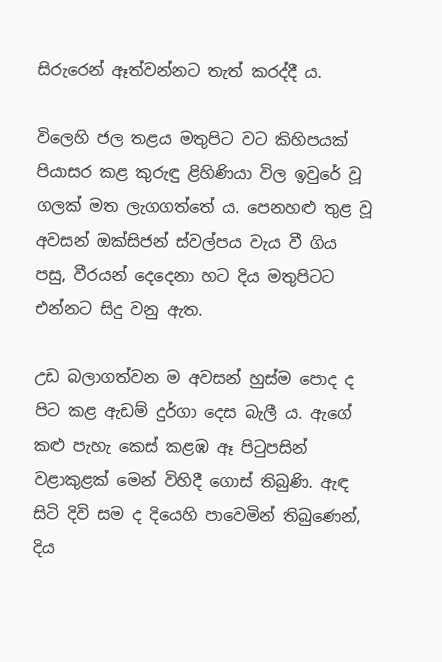සිරුරෙන් ඈත්වන්නට තැත් කරද්දී ය.

විලෙහි ජල තළය මතුපිට වට කිහිපයක් පියාසර කළ කුරුඳු ළිහිණියා විල ඉවුරේ වූ ගලක් මත ලැගගත්තේ ය. පෙනහළු තුළ වූ අවසන් ඔක්සිජන් ස්වල්පය වැය වී ගිය පසු, වීරයන් දෙදෙනා හට දිය මතුපිටට එන්නට සිදු වනු ඇත.

උඩ බලාගත්වන ම අවසන් හුස්ම පොද ද පිට කළ ඇඩම් දුර්ගා දෙස බැලී ය. ඇගේ කළු පැහැ කෙස් කළඹ ඈ පිටුපසින් වළාකුළක් මෙන් විහිදී ගොස් තිබුණි. ඇඳ සිටි දිවි සම ද දියෙහි පාවෙමින් තිබුණෙන්, දිය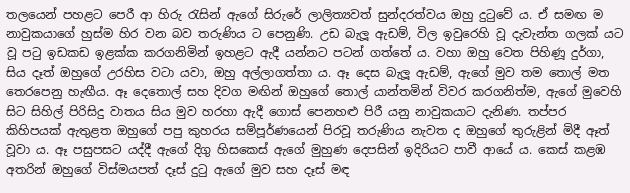තලයෙන් පහළට පෙරී ආ හිරු රැසින් ඇගේ සිරුරේ ලාලිත්‍යවත් සුන්දරත්වය ඔහු දුටුවේ ය. ඒ සමඟ ම නාවුකයාගේ හුස්ම හිර වන බව තරුණිය ට පෙනුණි. උඩ බැලූ ඇඩම්, විල ඉවුරෙහි වූ දැවැන්ත ගලක් යට වූ පටු ඉඩකඩ ඉළක්ක කරගනිමින් ඉහළට ඇදී යන්නට පටන් ගත්තේ ය. වහා ඔහු වෙත පිහිණූ දුර්ගා, සිය දෑත් ඔහුගේ උරහිස වටා යවා, ඔහු අල්ලාගත්තා ය. ඈ දෙස බැලූ ඇඩම්, ඇගේ මුව තම තොල් මත තෙරපෙනු හැඟීය. ඈ දෙතොල් සහ දිවග මඟින් ඔහුගේ තොල් යාන්තමින් විවර කරගනිත්ම, ඇගේ මුවෙහි සිට සිහිල් පිරිසිදු වාතය සිය මුව හරහා ඇදී ගොස් පෙනහළු පිරී යනු නාවුකයාට දැනිණ. තප්පර කිහිපයක් ඇතුළත ඔහුගේ පපු කුහරය සම්පූර්ණයෙන් පිරවූ තරුණිය නැවත ද ඔහුගේ තුරුළින් මිදී ඈත් වූවා ය. ඈ පසුපසට යද්දී ඇගේ දිගු හිස‌කෙස් ඇගේ මුහුණ දෙපසින් ඉදිරියට පාවී ආයේ ය. කෙස් කළඹ අතරින් ඔහුගේ විස්මයපත් දෑස් දුටු ඇගේ මුව සහ දෑස් මඳ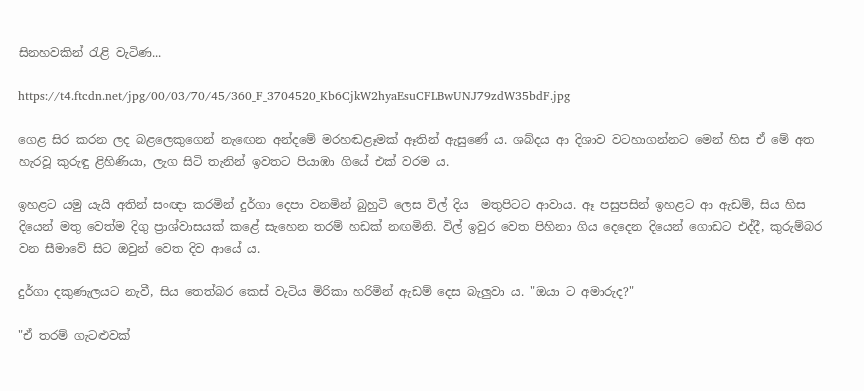සිනහවකින් රැළි වැටිණ...

https://t4.ftcdn.net/jpg/00/03/70/45/360_F_3704520_Kb6CjkW2hyaEsuCFLBwUNJ79zdW35bdF.jpg

ගෙළ සිර කරන ලද බළලෙකුගෙන් නැඟෙන අන්දමේ මරහඬළෑමක් ඈතින් ඇසුණේ ය. ශබ්දය ආ දිශාව වටහාගන්නට මෙන් හිස ඒ මේ අත හැරවූ කුරුඳු ළිහිණියා, ලැග සිටි තැනින් ඉවතට පියාඹා ගියේ එක් වරම ය.

ඉහළට යමු යැයි අතින් සංඥා කරමින් දුර්ගා දෙපා වනමින් බුහුටි ලෙස විල් දිය  මතුපිටට ආවාය. ඈ පසුපසින් ඉහළට ආ ඇඩම්, සිය හිස දියෙන් මතු වෙත්ම දිගු ප්‍රාශ්වාසයක් කළේ සැහෙන තරම් හඩක් නඟමිනි. විල් ඉවුර වෙත පිහිනා ගිය දෙදෙන දියෙන් ගොඩට එද්දී, කුරුම්බර වන සීමාවේ සිට ඔවුන් වෙත දිව ආයේ ය.

දුර්ගා දකුණැලයට නැවී, සිය තෙත්බර කෙස් වැටිය මිරිකා හරිමින් ඇඩම් දෙස බැලුවා ය. "ඔයා ට අමාරුද?"

"ඒ තරම් ගැටළුවක්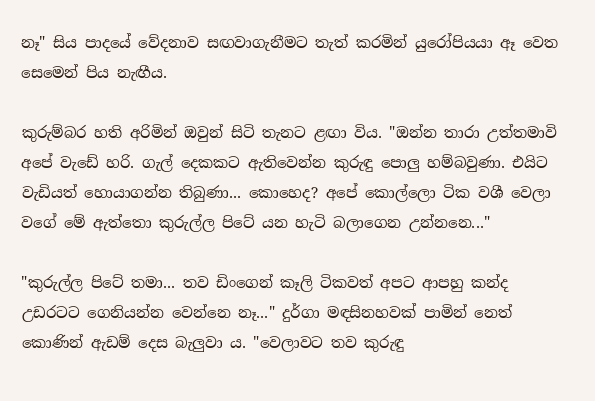නෑ" සිය පාදයේ වේදනාව සඟවාගැනීමට තැත් කරමින් යුරෝපියයා ඈ වෙත සෙමෙන් පිය නැඟීය.

කුරුම්බර හති අරිමින් ඔවුන් සිටි තැනට ළඟා විය. "ඔන්න තාරා උත්තමාවි අපේ වැඩේ හරි. ගැල් දෙකකට ඇතිවෙන්න කුරුඳු පොලු හම්බවුණා. එයිට වැඩියත් හොයාගන්න තිබුණා... කොහෙද? අපේ කොල්ලො ටික වශී වෙලා වගේ මේ ඇත්තො කුරුල්ල පිටේ යන හැටි බලාගෙන උන්නනෙ..."

"කුරුල්ල පිටේ තමා... තව ඩිංගෙන් කෑලි ටිකවත් අපට ආපහු කන්ද උඩරටට ගෙනියන්න වෙන්නෙ නෑ..." දුර්ගා මඳසිනහවක් පාමින් නෙත් කොණින් ඇඩම් දෙස බැලුවා ය. "වෙලාවට තව කුරුඳු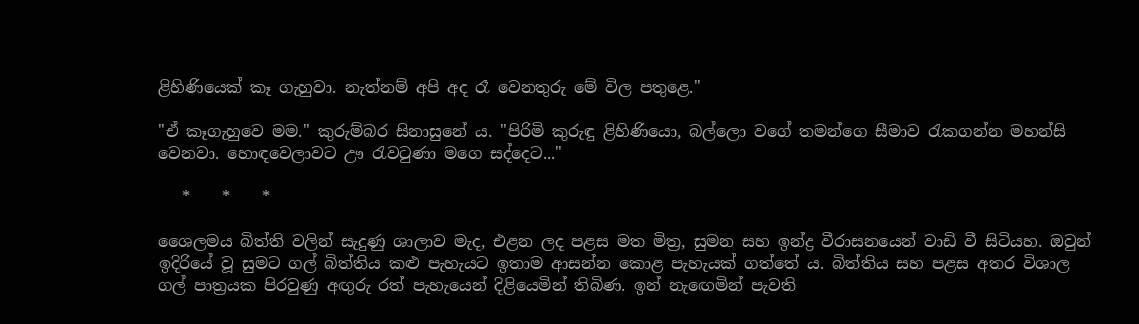ළිහිණියෙක් කෑ ගැහුවා. නැත්නම් අපි අද රෑ වෙනතුරු මේ විල පතුළෙ."

"ඒ කෑගැහුවෙ මම." කුරුම්බර සිනාසුනේ ය. "පිරිමි කුරුඳු ළිහිණියො, බල්ලො වගේ තමන්ගෙ සීමාව රැකගන්න මහන්සි වෙනවා. හොඳවෙලාවට ඌ රැවටුණා මගෙ සද්දෙට..."

   *    *    *

ශෛලමය බිත්ති වලින් සැදුණු ශාලාව මැද, එළන ලද පළස මත මිත්‍ර, සුමන සහ ඉන්ද්‍ර වීරාසනයෙන් වාඩි වී සිටියහ. ඔවුන් ඉදිරියේ වූ සුමට ගල් බිත්තිය කළු පැහැයට ඉතාම ආසන්න කොළ පැහැයක් ගත්තේ ය. බිත්තිය සහ පළස අතර විශාල ගල් පාත්‍රයක පිරවුණු අඟුරු රත් පැහැයෙන් දිළියෙමින් තිබිණ. ඉන් නැඟෙමින් පැවති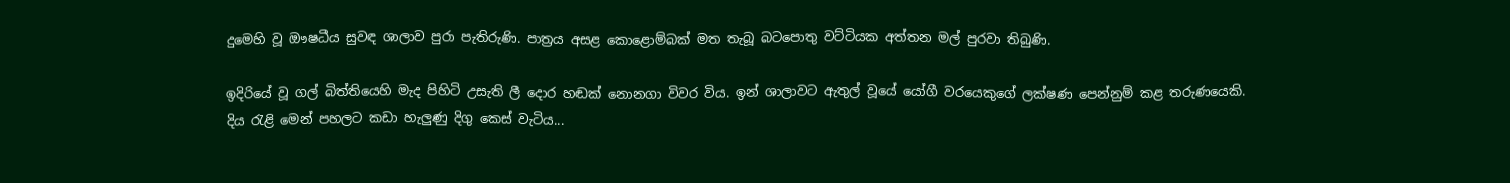දුමෙහි වූ ඖෂධීය සුවඳ ශාලාව පුරා පැතිරුණි. පාත්‍රය අසළ කොළොම්බක් මත තැබූ බටපොතු වට්ටියක අත්තන මල් පුරවා තිබුණි.

ඉදිරියේ වූ ගල් බිත්තියෙහි මැද පිහිටි උසැති ලී දොර හඬක් නොනගා විවර විය. ඉන් ශාලාවට ඇතුල් වූයේ යෝගී වරයෙකුගේ ලක්ෂණ පෙන්නුම් කළ තරුණයෙකි. දිය රැළි මෙන් පහලට කඩා හැලුණු දිගු කෙස් වැටිය...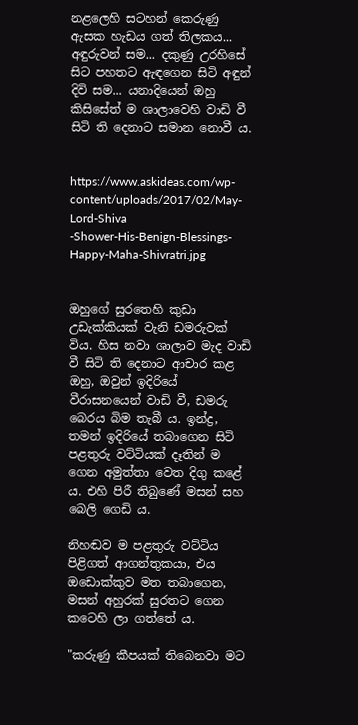නළලෙහි සටහන් කෙරුණු ඇසක හැඩය ගත් තිලකය... අඳුරුවන් සම... දකුණු උරහිසේ සිට පහතට ඇඳගෙන සිටි අඳුන් දිවි සම... යනාදියෙන් ඔහු කිසිසේත් ම ශාලාවෙහි වාඩි වී සිටි ති දෙනාට සමාන නොවී ය.


https://www.askideas.com/wp-content/uploads/2017/02/May-Lord-Shiva
-Shower-His-Benign-Blessings-Happy-Maha-Shivratri.jpg


ඔහුගේ සුරතෙහි කුඩා උඩැක්කියක් වැනි ඩමරුවක් විය. හිස නවා ශාලාව මැද වාඩි වී සිටි ති දෙනාට ආචාර කළ ඔහු, ඔවුන් ඉදිරියේ වීරාසනයෙන් වාඩි වී, ඩමරු බෙරය බිම තැබී ය. ඉන්ද්‍ර, තමන් ඉදිරියේ තබාගෙන සිටි පළතුරු වට්ටියක් දෑතින් ම ගෙන අමුත්තා වෙත දිගු කළේ ය. එහි පිරී තිබුණේ මසන් සහ බෙලි ගෙඩි ය.

නිහඬව ම පළතුරු වට්ටිය පිළිගත් ආගන්තුකයා, එය ඔඩොක්කුව මත තබාගෙන, මසන් අහුරක් සුරතට ගෙන කටෙහි ලා ගත්තේ ය.

"කරුණු කීපයක් තිබෙනවා මට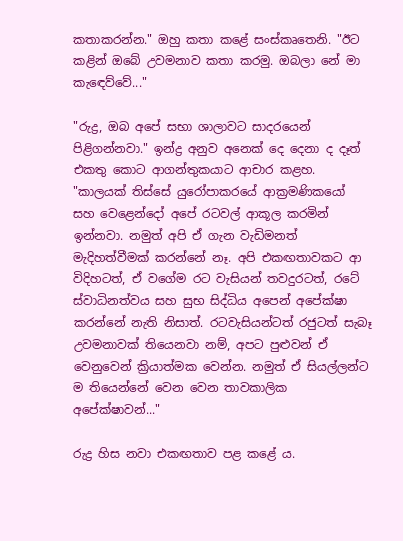කතාකරන්න." ඔහු කතා කළේ සංස්කෘතෙනි. "ඊට කළින් ඔබේ උවමනාව කතා කරමු. ඔබලා නේ මා කැඳෙව්වේ..."

"රුද්‍ර, ඔබ අපේ සභා ශාලාවට සාදරයෙන් පිළිගන්නවා." ඉන්ද්‍ර අනුව අනෙක් දෙ දෙනා ද දෑත් එකතු කොට ආගන්තුකයාට ආචාර කළහ. "කාලයක් තිස්සේ යුරෝපාකරයේ ආක්‍රමණිකයෝ සහ වෙළෙන්දෝ අපේ රටවල් ආකූල කරමින් ඉන්නවා. නමුත් අපි ඒ ගැන වැඩිමනත් මැදිහත්වීමක් කරන්නේ නෑ. අපි එකඟතාවකට ආ විදිහටත්, ඒ වගේම රට වැසියන් තවදුරටත්, රටේ ස්වාධිනත්වය සහ සුභ සිද්ධිය අපෙන් අපේක්ෂා කරන්නේ නැති නිසාත්. රටවැසියන්ටත් රජුටත් සැබෑ උවමනාවක් තියෙනවා නම්, අපට පුළුවන් ඒ වෙනුවෙන් ක්‍රියාත්මක වෙන්න. නමුත් ඒ සියල්ලන්ට ම තියෙන්නේ වෙන වෙන තාවකාලික අපේක්ෂාවන්..."

රුද්‍ර හිස නවා එකඟතාව පළ කළේ ය.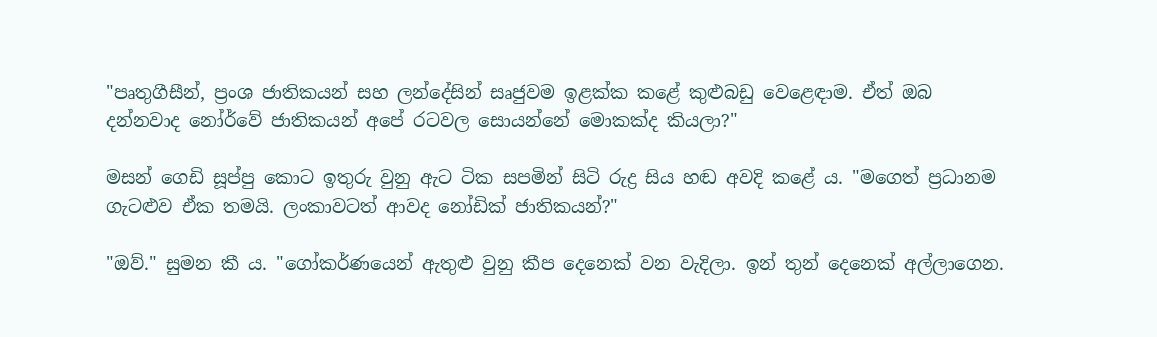"පෘතුගීසීන්, ප්‍රංශ ජාතිකයන් සහ ලන්දේසින් සෘජුවම ඉළක්ක කළේ කුළුබඩු වෙළෙඳාම. ඒත් ඔබ දන්නවාද නෝර්වේ ජාතිකයන් අපේ රටවල සොයන්නේ මොකක්ද කියලා?"

මසන් ගෙඩි සූප්පු කොට ඉතුරු වුනු ඇට ටික සපමින් සිටි රුද්‍ර සිය හඬ අවදි කළේ ය. "මගෙත් ප්‍රධානම ගැටළුව ඒක තමයි. ලංකාවටත් ආවද නෝඩික් ජාතිකයන්?"

"ඔව්." සුමන කී ය. "ගෝකර්ණයෙන් ඇතුළු වුනු කීප දෙනෙක් වන වැදිලා. ඉන් තුන් දෙනෙක් අල්ලාගෙන.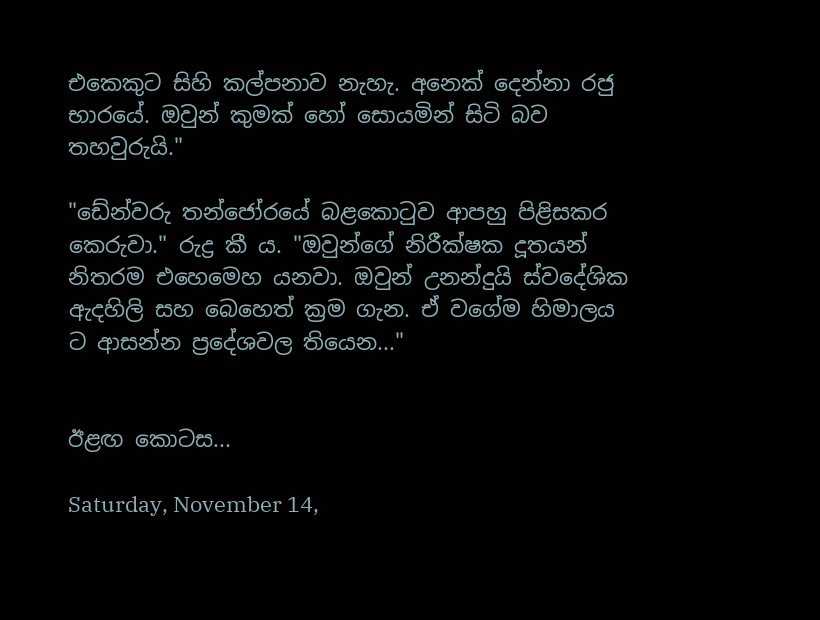එකෙකුට සිහි කල්පනාව නැහැ. අනෙක් දෙන්නා රජු භාරයේ. ඔවුන් කුමක් හෝ සොයමින් සිටි බව තහවුරුයි."

"ඩේන්වරු තන්ජෝරයේ බළකොටුව ආපහු පිළිසකර කෙරුවා." රුද්‍ර කී ය. "ඔවුන්ගේ නිරීක්ෂක දූතයන් නිතරම එහෙමෙහ යනවා. ඔවුන් උනන්දුයි ස්වදේශික ඇදහිලි සහ බෙහෙත් ක්‍රම ගැන. ඒ වගේම හිමාලය ට ආසන්න ප්‍රදේශවල තියෙන..."


ඊළඟ කොටස...

Saturday, November 14,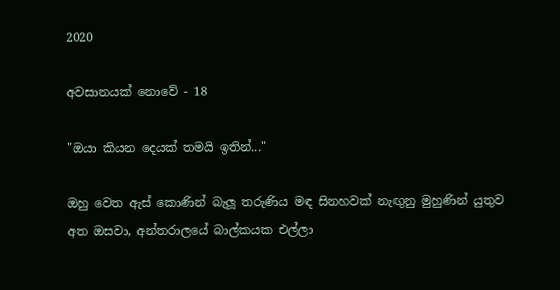2020

අවසානයක් නොවේ - 18

"ඔයා කියන දෙයක් තමයි ඉතින්..."

ඔහු වෙත ඇස් කොණින් බැලූ තරුණිය මඳ සිනහවක් නැඟුනු මුහුණින් යුතුව අත ඔසවා, අන්තරාලයේ බාල්කයක එල්ලා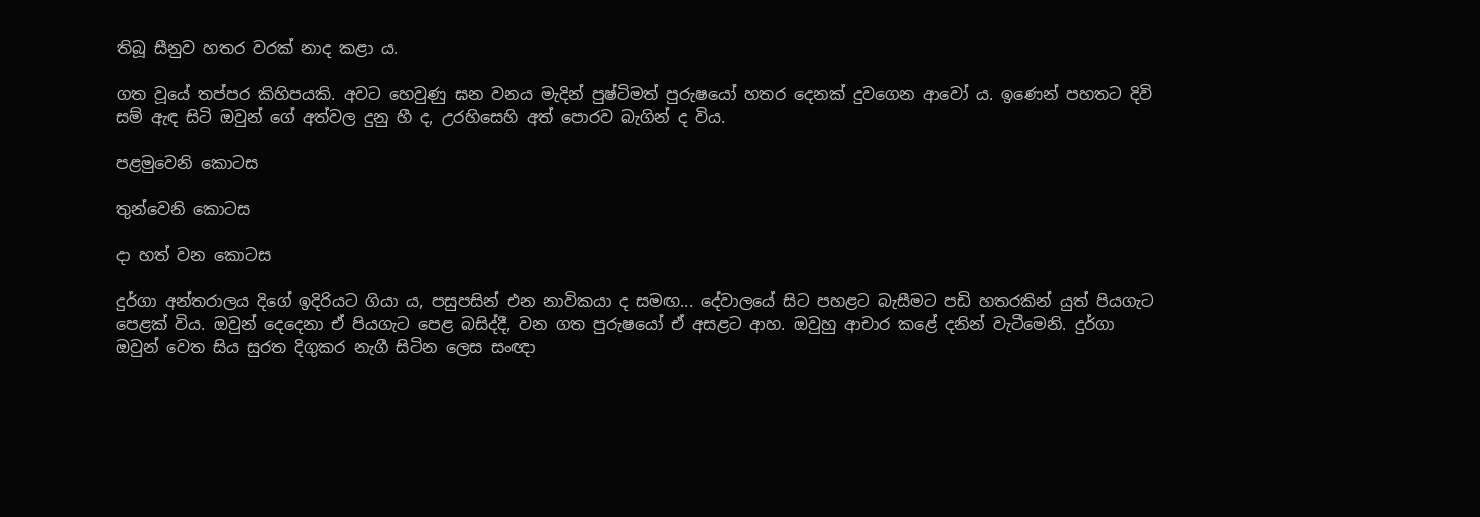තිබූ සීනුව හතර වරක් නාද කළා ය.

ගත වූයේ තප්පර කිහිපයකි. අවට හෙවුණු ඝන වනය මැදින් පුෂ්ටිමත් පුරුෂයෝ හතර දෙනක් දුවගෙන ආවෝ ය. ඉණෙන් පහතට දිවි සම් ඇඳ සිටි ඔවුන් ගේ අත්වල දුනු හී ද, උරහිසෙහි අත් පොරව බැගින් ද විය.

පළමුවෙනි කොටස

තුන්වෙනි කොටස

දා හත් වන කොටස

දුර්ගා අන්තරාලය දිගේ ඉදිරියට ගියා ය, පසුපසින් එන නාවිකයා ද සමඟ... දේවාලයේ සිට පහළට බැසීමට පඩි හතරකින් යුත් පියගැට පෙළක් විය. ඔවුන් දෙදෙනා ඒ පියගැට පෙළ බසිද්දී, වන ගත පුරුෂයෝ ඒ අසළට ආහ. ඔවුහු ආචාර කළේ දනින් වැටීමෙනි. දුර්ගා ඔවුන් වෙත සිය සුරත දිගුකර නැගී සිටින ලෙස සංඥා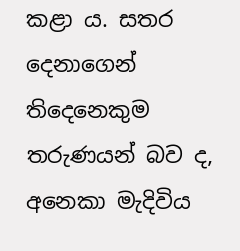කළා ය. සතර දෙනාගෙන් තිදෙනෙකුම තරුණයන් බව ද, අනෙකා මැදිවිය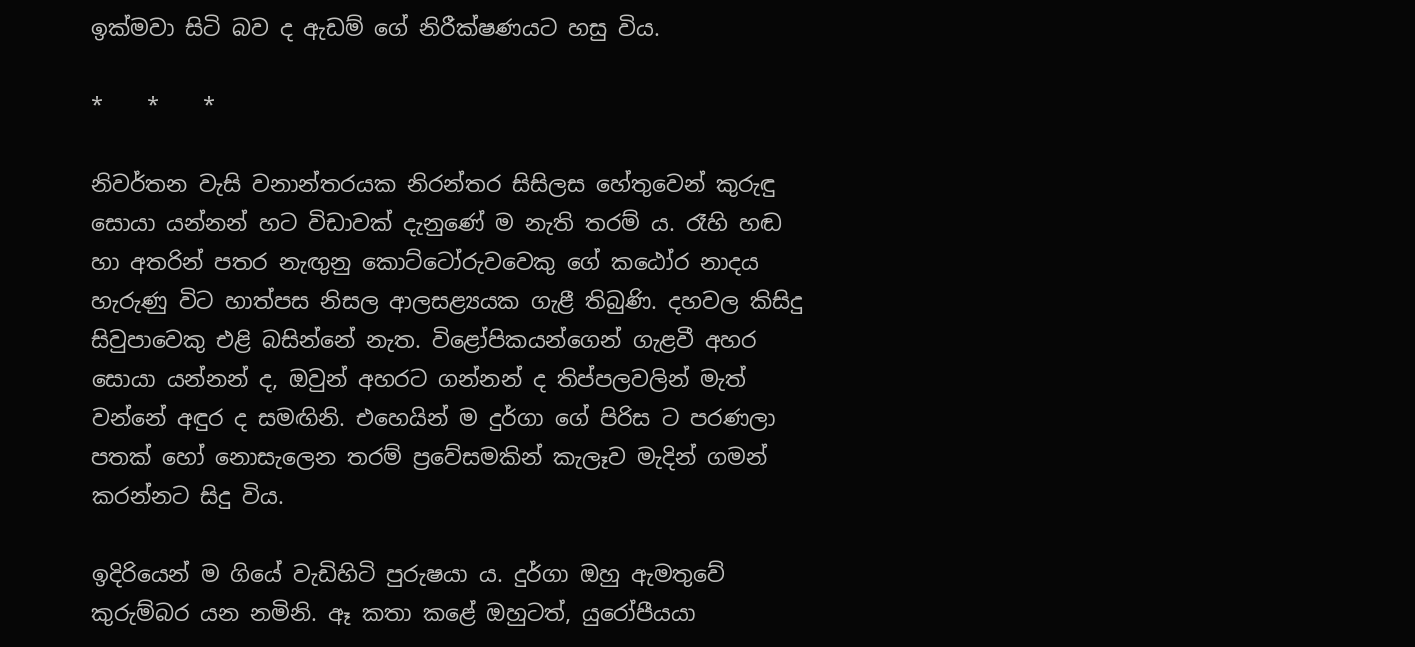ඉක්මවා සිටි බව ද ඇඩම් ගේ නිරීක්ෂණයට හසු විය.

*    *    *

නිවර්තන වැසි වනාන්තරයක නිරන්තර සිසිලස හේතුවෙන් කුරුඳු සොයා යන්නන් හට විඩාවක් දැනුණේ ම නැති තරම් ය. රෑහි හඬ හා අතරින් පතර නැඟුනු කොට්ටෝරුවවෙකු ගේ කඨෝර නාදය හැරුණු විට හාත්පස නිසල ආලසළ්‍යයක ගැළී තිබුණි. දහවල කිසිදු සිවුපාවෙකු එළි බසින්නේ නැත. විළෝපිකයන්ගෙන් ගැළවී අහර සොයා යන්නන් ද, ඔවුන් අහරට ගන්නන් ද තිප්පලවලින් මැත් වන්නේ අඳුර ද සමඟිනි. එහෙයින් ම දුර්ගා ගේ පිරිස ට පරණලා පතක් හෝ නොසැලෙන තරම් ප්‍රවේසමකින් කැලෑව මැදින් ගමන් කරන්නට සිදු විය.

ඉදිරියෙන් ම ගියේ වැඩිහිටි පුරුෂයා ය. දුර්ගා ඔහු ඇමතුවේ කුරුම්බර යන නමිනි. ඈ කතා කළේ ඔහුටත්, යුරෝපීයයා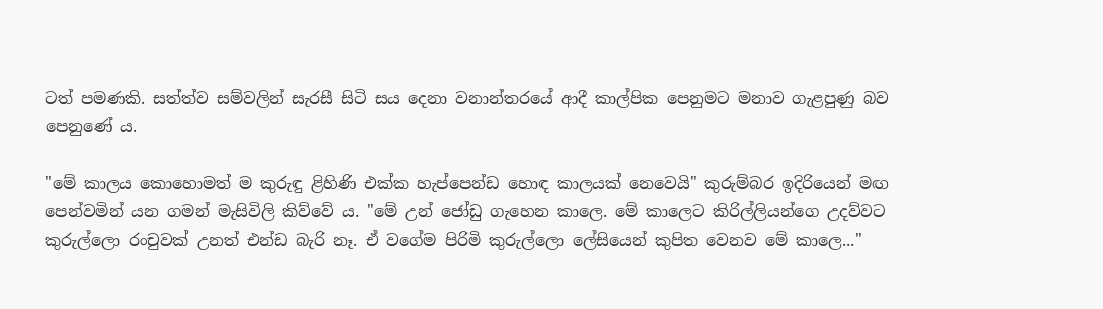ටත් පමණකි. සත්ත්ව සම්වලින් සැරසී සිටි සය දෙනා වනාන්තරයේ ආදී කාල්පික පෙනුමට මනාව ගැළපුණු බව පෙනුණේ ය.

"මේ කාලය කොහොමත් ම කුරුඳු ළිහිණි එක්ක හැප්පෙන්ඩ හොඳ කාලයක් නෙවෙයි" කුරුම්බර ඉදිරියෙන් මඟ පෙන්වමින් යන ගමන් මැසිවිලි කිව්වේ ය. "මේ උන් ජෝඩු ගැහෙන කාලෙ. මේ කාලෙට කිරිල්ලියන්ගෙ උදව්වට කුරුල්ලො රංචුවක් උනත් එන්ඩ බැරි නෑ. ඒ වගේම පිරිමි කුරුල්ලො ලේසියෙන් කුපිත වෙනව මේ කාලෙ..."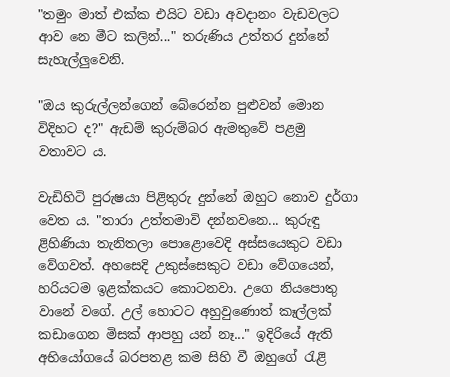"තමුං මාත් එක්ක එයිට වඩා අවදානං වැඩවලට ආව නෙ මීට කලින්..." තරුණිය උත්තර දුන්නේ සැහැල්ලුවෙනි.

"ඔය කුරුල්ලන්ගෙන් බේරෙන්න පුළුවන් මොන විදිහට ද?" ඇඩම් කුරුම්බර ඇමතුවේ පළමු වතාවට ය.

වැඩිහිටි පුරුෂයා පිළිතුරු දුන්නේ ඔහුට නොව දුර්ගා වෙත ය. "තාරා උත්තමාවි දන්නවනෙ... කුරුඳු ළිහිණියා තැනිතලා පොළොවෙදි අස්සයෙකුට වඩා වේගවත්. අහසෙදි උකුස්සෙකුට වඩා වේගයෙන්, හරියටම ඉළක්කයට කොටනවා. උගෙ නියපොතු වානේ වගේ. උල් හොටට අහුවුණොත් කෑල්ලක් කඩාගෙන මිසක් ආපහු යන් නෑ..." ඉදිරියේ ඇති අභියෝගයේ බරපතළ කම සිහි වී ඔහුගේ රැළි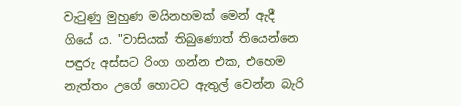වැටුණු මුහුණ මයිනහමක් මෙන් ඇදී ගියේ ය. "වාසියක් තිබුණොත් තියෙන්නෙ පඳුරු අස්සට රිංග ගන්න එක, එහෙම නැත්තං උගේ හොටට ඇතුල් වෙන්න බැරි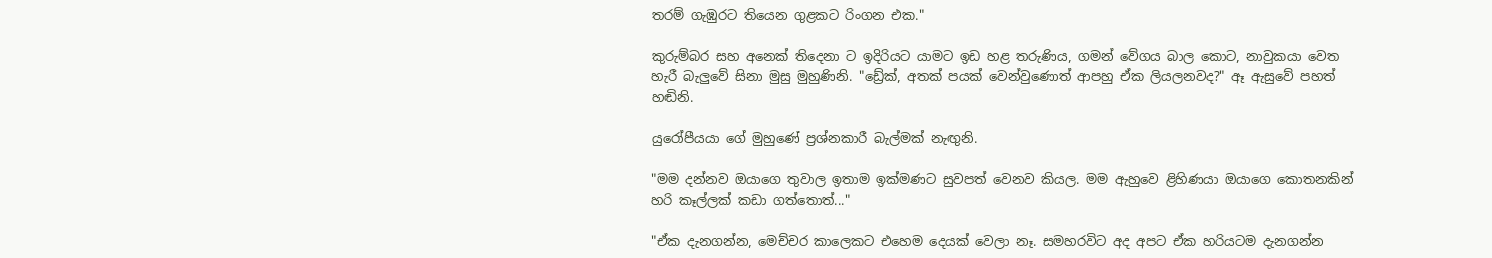තරම් ගැඹුරට තියෙන ගුළකට රිංගන එක."

කුරුම්බර සහ අනෙක් තිදෙනා ට ඉදිරියට යාමට ඉඩ හළ තරුණිය, ගමන් වේගය බාල කොට, නාවුකයා වෙත හැරී බැලුවේ සිනා මුසු මුහුණිනි. "ඩ්‍රේක්, අතක් පයක් වෙන්වුණොත් ආපහු ඒක ලියලනවද?" ඈ ඇසුවේ පහත් හඬිනි.

යුරෝපීයයා ගේ මුහුණේ ප්‍රශ්නකාරී බැල්මක් නැඟුනි.

"මම දන්නව ඔයාගෙ තුවාල ඉතාම ඉක්මණට සුවපත් වෙනව කියල. මම ඇහුවෙ ළිහිණයා ඔයාගෙ කොතනකින් හරි කෑල්ලක් කඩා ගත්තොත්..."

"ඒක දැනගන්න, මෙච්චර කාලෙකට එහෙම දෙයක් වෙලා නෑ. සමහරවිට අද අපට ඒක හරියටම දැනගන්න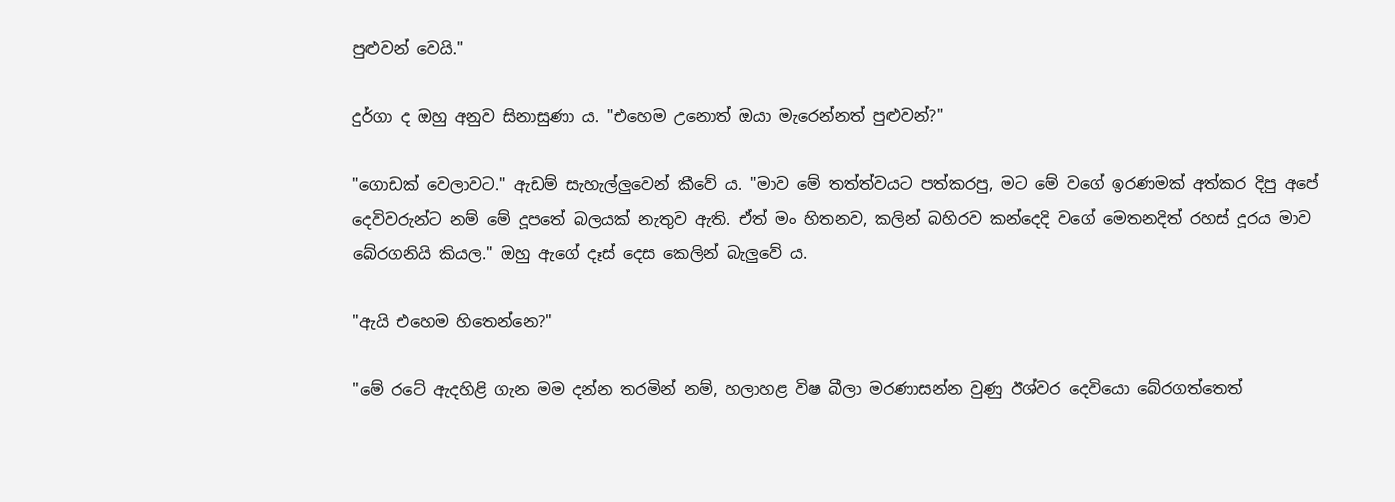පුළුවන් වෙයි."

දුර්ගා ද ඔහු අනුව සිනාසුණා ය. "එහෙම උනොත් ඔයා මැරෙන්නත් පුළුවන්?"

"ගොඩක් වෙලාවට." ඇඩම් සැහැල්ලුවෙන් කීවේ ය. "මාව මේ තත්ත්වයට පත්කරපු, මට මේ වගේ ඉරණමක් අත්කර දිපු අපේ දෙවිවරුන්ට නම් මේ දූපතේ බලයක් නැතුව ඇති. ඒත් මං හිතනව, කලින් බහිරව කන්දෙදි වගේ මෙතනදිත් රහස් දූරය මාව බේරගනියි කියල." ඔහු ඇගේ දෑස් දෙස කෙලින් බැලුවේ ය.

"ඇයි එහෙම හිතෙන්නෙ?"

"මේ රටේ ඇදහිළි ගැන මම දන්න තරමින් නම්, හලාහළ විෂ බීලා මරණාසන්න වුණු ඊශ්වර දෙවියො බේරගත්තෙත්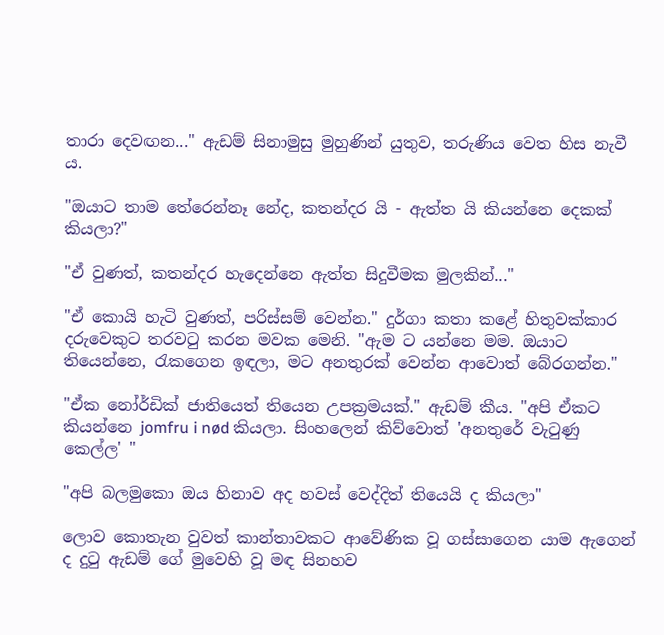තාරා දෙවඟන..." ඇඩම් සිනාමුසු මුහුණින් යුතුව, තරුණිය වෙත හිස නැවී ය.

"ඔයාට තාම තේරෙන්නෑ නේද, කතන්දර යි - ඇත්ත යි කියන්නෙ දෙකක් කියලා?"

"ඒ වුණත්, කතන්දර හැදෙන්නෙ ඇත්ත සිදුවීමක මුලකින්..."

"ඒ කොයි හැටි වුණත්, පරිස්සම් වෙන්න." දුර්ගා කතා කළේ හිතුවක්කාර දරුවෙකුට තරවටු කරන මවක මෙනි. "ඇම ට යන්නෙ මම. ඔයාට තියෙන්නෙ, රැකගෙන ඉඳලා, මට අනතුරක් වෙන්න ආවොත් බේරගන්න."

"ඒක නෝර්ඩික් ජාතියෙත් තියෙන උපක්‍රමයක්." ඇඩම් කීය. "අපි ඒකට කියන්නෙ jomfru i nød කියලා. සිංහලෙන් කිව්වොත් 'අනතුරේ වැටුණු කෙල්ල' "

"අපි බලමුකො ඔය හිනාව අද හවස් වෙද්දිත් තියෙයි ද කියලා"

ලොව කොතැන වුවත් කාන්තාවකට ආවේණික වූ ගස්සාගෙන යාම ඇගෙන් ද දුටු ඇඩම් ගේ මුවෙහි වූ මඳ සිනහව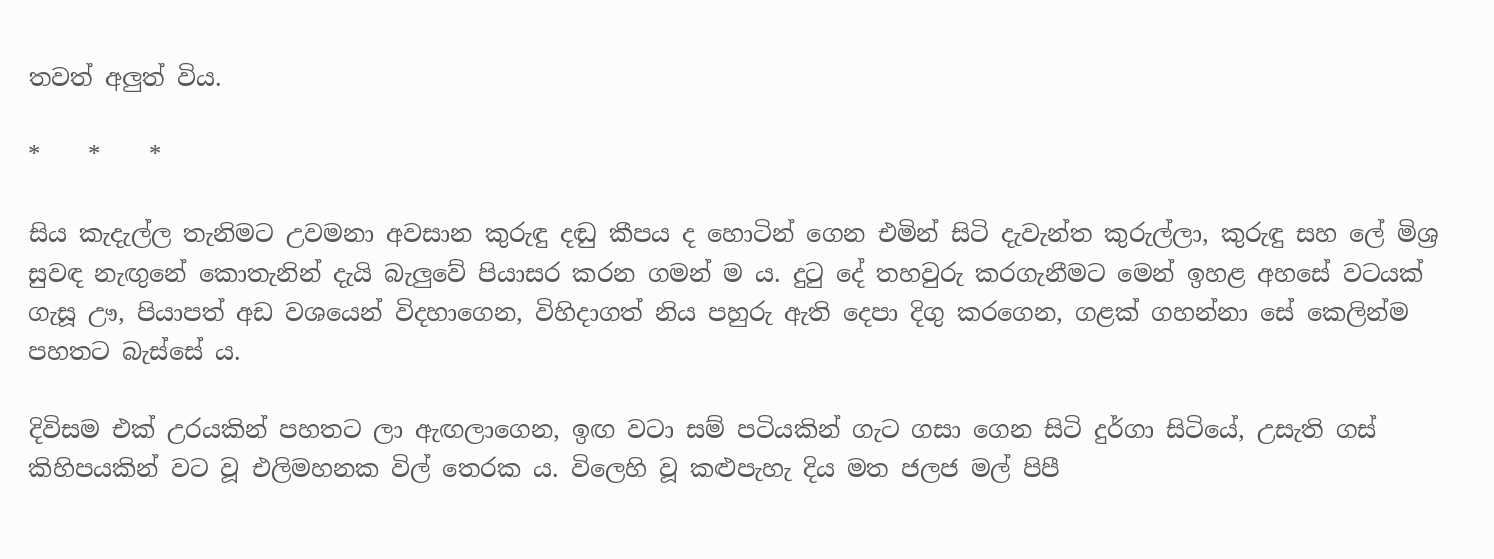තවත් අලුත් විය.

*    *    *

සිය කැදැල්ල තැනිමට උවමනා අවසාන කුරුඳු දඬු කීපය ද හොටින් ගෙන එමින් සිටි දැවැන්ත කුරුල්ලා, කුරුඳු සහ ලේ මිශ්‍ර සුවඳ නැඟුනේ කොතැනින් දැයි බැලුවේ පියාසර කරන ගමන් ම ය. දුටු දේ තහවුරු කරගැනීමට මෙන් ඉහළ අහසේ වටයක් ගැසූ ඌ, පියාපත් අඩ වශයෙන් විදහාගෙන, විහිදාගත් නිය‌ පහුරු ඇති දෙපා දිගු කරගෙන, ගළක් ගහන්නා සේ කෙලින්ම පහතට බැස්සේ ය.

දිවිසම එක් උරයකින් පහතට ලා ඇඟලාගෙන, ඉඟ වටා සම් පටියකින් ගැට ගසා ගෙන සිටි දුර්ගා සිටියේ, උසැති ගස් කිහිපයකින් වට වූ එලිමහනක විල් තෙරක ය. විලෙහි වූ කළුපැහැ දිය මත ජලජ මල් පිපී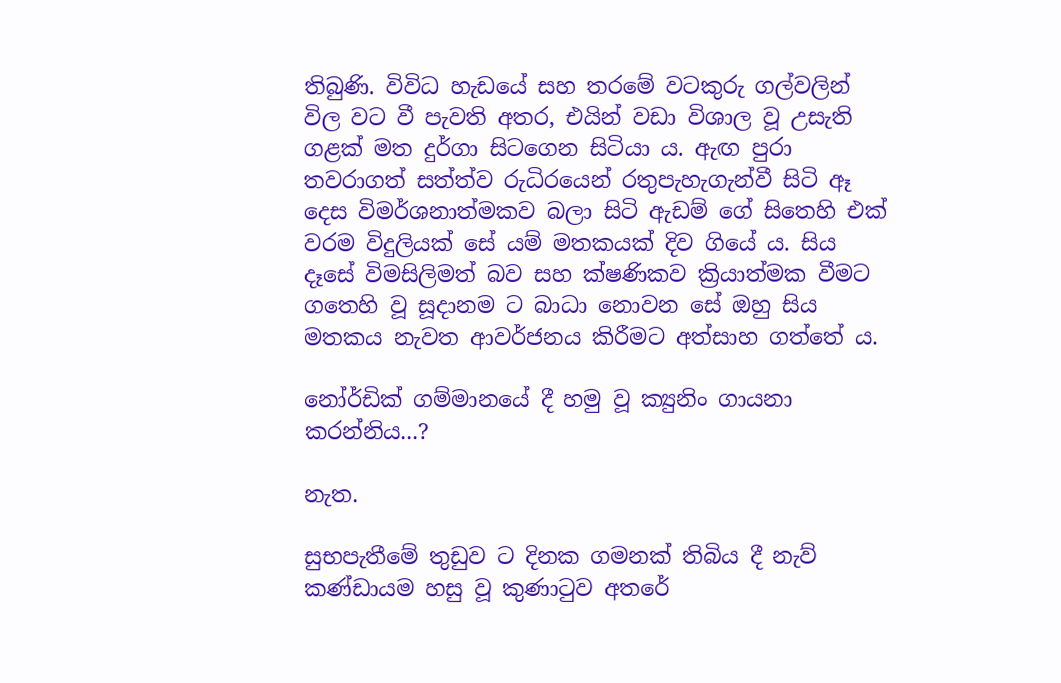තිබුණි. විවිධ හැඩයේ සහ තරමේ වටකුරු ගල්වලින් විල වට වී පැවති අතර, එයින් වඩා විශාල වූ උසැති ගළක් මත දුර්ගා සිටගෙන සිටියා ය. ඇඟ පුරා තවරාගත් සත්ත්ව රුධිරයෙන් රතුපැහැගැන්වී සිටි ඈ දෙස විමර්ශනාත්මකව බලා සිටි ඇඩම් ගේ සිතෙහි එක් වරම විදුලියක් සේ යම් මතකයක් දිව ගියේ ය. සිය දෑසේ විමසිලිමත් බව සහ ක්ෂණිකව ක්‍රියාත්මක වීමට ගතෙහි වූ සූදානම ට බාධා නොවන සේ ඔහු සිය මතකය නැවත ආවර්ජනය කිරීමට අත්සාහ ගත්තේ ය.

නෝර්ඩික් ගම්මානයේ දී හමු වූ ක්‍යුනිං ගායනා කරන්නිය...?

නැත.

සුභපැතීමේ තුඩුව ට දිනක ගමනක් තිබිය දී නැව් කණ්ඩායම හසු වූ කුණාටුව අතරේ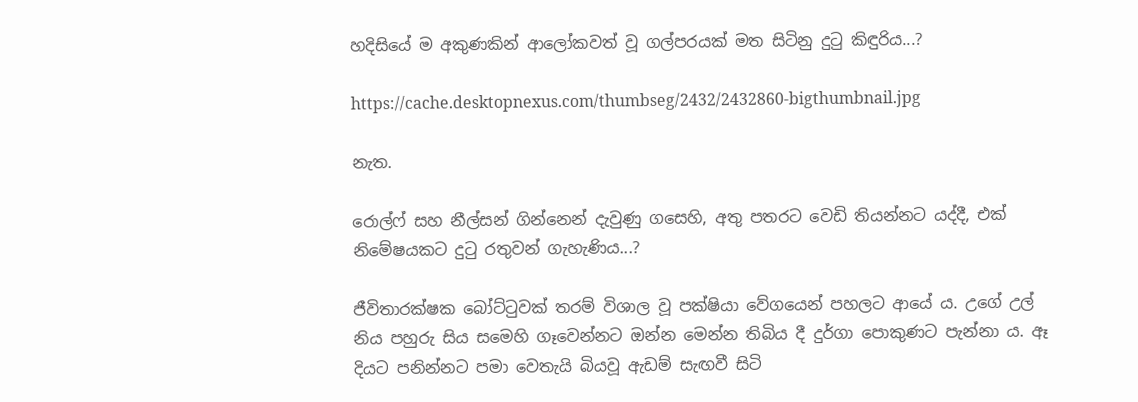හදිසියේ ම අකුණකින් ආලෝකවත් වූ ගල්පරයක් මත සිටිනු දුටු කිඳුරිය...?

https://cache.desktopnexus.com/thumbseg/2432/2432860-bigthumbnail.jpg

නැත.

රොල්ෆ් සහ නීල්සන් ගින්නෙන් දැවුණු ගසෙහි, අතු පතරට වෙඩි තියන්නට යද්දී, එක් නිමේෂයකට දුටු රතුවන් ගැහැණිය...?

ජීවිතාරක්ෂක බෝට්ටුවක් තරම් විශාල වූ පක්ෂියා වේගයෙන් පහලට ආයේ ය. උගේ උල් නිය පහුරු සිය සමෙහි ගෑවෙන්නට ඔන්න මෙන්න තිබිය දී දුර්ගා පොකුණට පැන්නා ය. ඈ දියට පනින්නට පමා වෙතැයි බියවූ ඇඩම් සැඟවී සිටි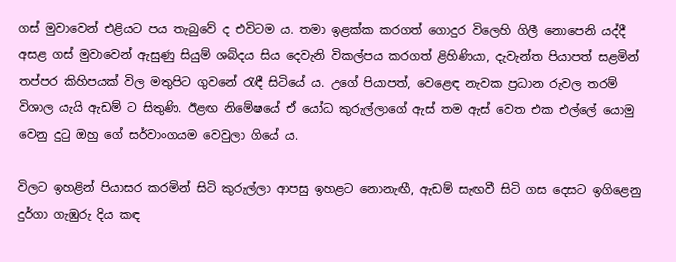ගස් මුවාවෙන් එළියට පය තැබුවේ ද එවිටම ය. තමා ඉළක්ක කරගත් ගොදුර විලෙහි ගිලී නොපෙනි යද්දී අසළ ගස් මුවාවෙන් ඇසුණු සියුම් ශබ්දය සිය දෙවැනි විකල්පය කරගත් ළිහිණියා, දැවැන්ත පියාපත් සළමින් තප්පර කිහිපයක් විල මතුපිට ගුවනේ රැඳී සිටියේ ය. උගේ පියාපත්, වෙළෙඳ නැවක ප්‍රධාන රුවල තරම් විශාල යැයි ඇඩම් ට සිතුණි. ඊළඟ නිමේෂයේ ඒ යෝධ කුරුල්ලාගේ ඇස් තම ඇස් වෙත එක එල්ලේ යොමු වෙනු දුටු ඔහු ගේ සර්වාංගයම වෙවුලා ගියේ ය.

විලට ඉහළින් පියාසර කරමින් සිටි කුරුල්ලා ආපසු ඉහළට නොනැඟී, ඇඩම් සැඟවී සිටි ගස දෙසට ඉගිළෙනු දුර්ගා ගැඹුරු දිය කඳ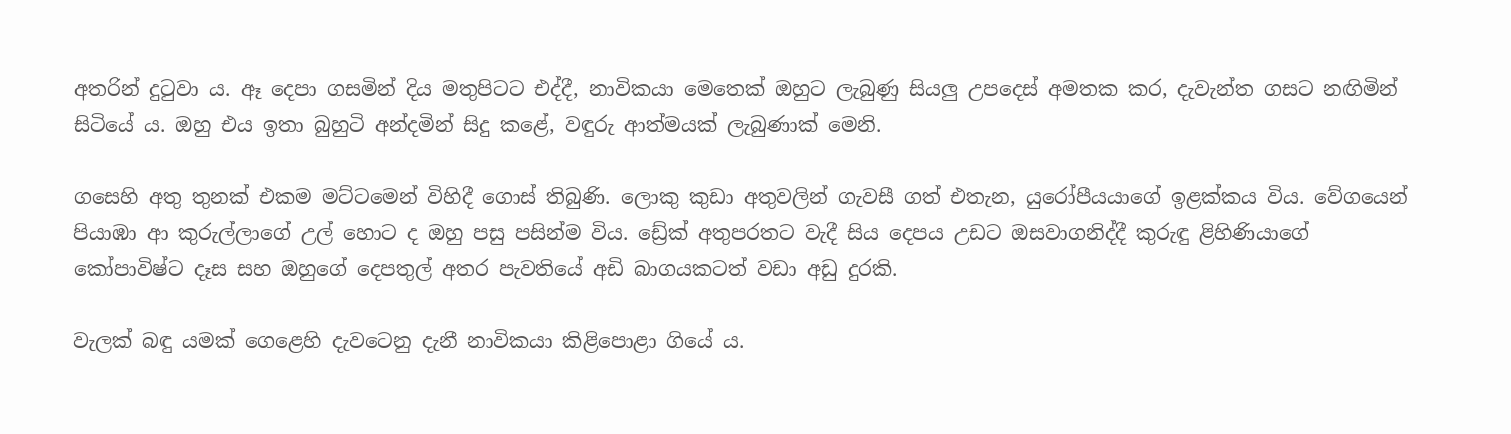අතරින් දුටුවා ය. ඈ දෙපා ගසමින් දිය මතුපිටට එද්දී, නාවිකයා මෙතෙක් ඔහුට ලැබුණු සියලු උපදෙස් අමතක කර, දැවැන්ත ගසට නඟිමින් සිටියේ ය. ඔහු එය ඉතා බුහුටි අන්දමින් සිදු කළේ, වඳුරු ආත්මයක් ලැබුණාක් මෙනි.

ගසෙහි අතු තුනක් එකම මට්ටමෙන් විහිදී ගොස් තිබුණි. ලොකු කුඩා අතුවලින් ගැවසී ගත් එතැන, යුරෝපීයයාගේ ඉළක්කය විය. වේගයෙන් පියාඹා ආ කුරුල්ලාගේ උල් හොට ද ඔහු‌ පසු පසින්ම විය. ඩ්‍රේක් අතුපරතට වැදී සිය දෙපය උඩට ඔසවාගනිද්දී කුරුඳු ළිහිණියාගේ කෝපාවිෂ්ට දෑස සහ ඔහුගේ දෙපතුල් අතර පැවතියේ අඩි බාගයකටත් වඩා අඩු දුරකි.

වැලක් බඳු යමක් ගෙළෙහි දැවටෙනු දැනී නාවිකයා කිළිපොළා ගියේ ය.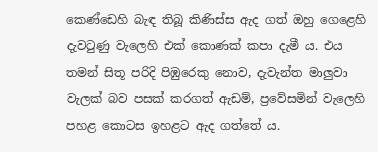කෙණ්ඩෙහි බැඳ තිබූ කිණිස්ස ඇද ගත් ඔහු ගෙළෙහි දැවටුණු වැලෙහි එක් කොණක් කපා දැමී ය. එය තමන් සිතූ පරිදි පිඹුරෙකු නොව, දැවැන්ත මාලුවා වැලක් බව පසක් කරගත් ඇඩම්, ප්‍රවේසමින් වැලෙහි පහළ කොටස ඉහළට ඇද ගත්තේ ය.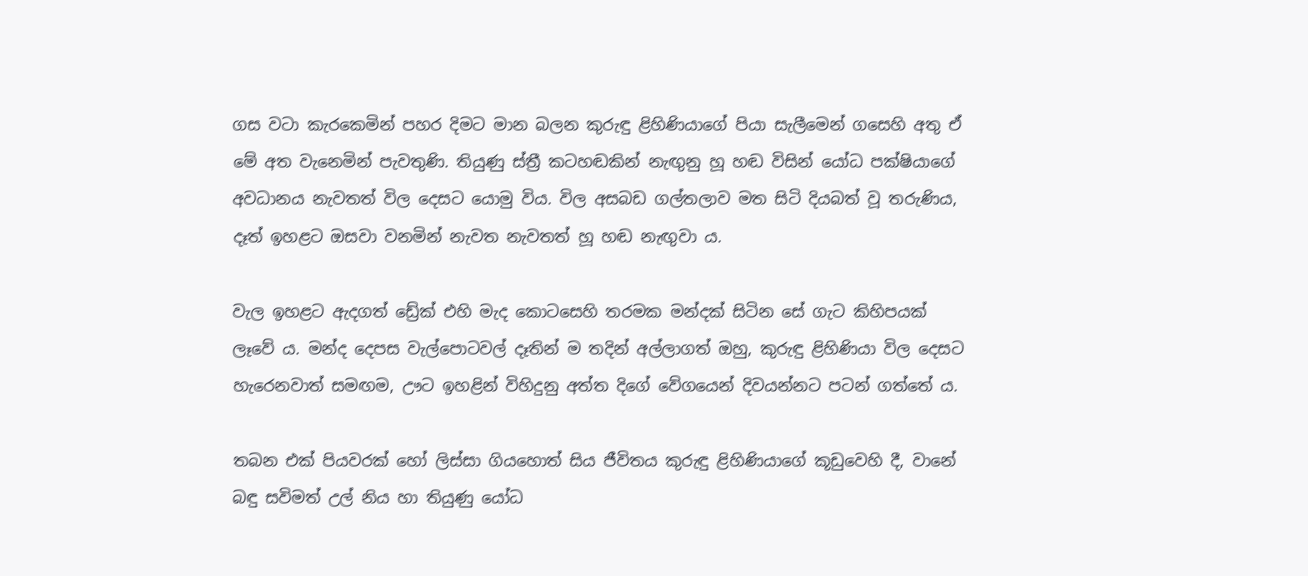ගස වටා කැරකෙමින් පහර දිමට මාන බලන කුරුඳු ළිහිණියාගේ පියා සැලීමෙන් ගසෙහි අතු ඒ මේ අත වැනෙමින් පැවතුණි. තියුණු ස්ත්‍රී කටහඬකින් නැඟුනු හූ හඬ විසින් යෝධ පක්ෂියාගේ අවධානය නැවතත් විල දෙසට යොමු විය. විල අසබඩ ගල්තලාව මත සිටි දියබත් වූ තරුණිය, දෑත් ඉහළට ඔසවා වනමින් නැවත නැවතත් හූ හඬ නැඟුවා ය.

වැල ඉහළට ඇදගත් ඩ්‍රේක් එහි මැද කොටසෙහි තරමක මන්දක් සිටින සේ ගැට කිහිපයක් ලෑවේ ය. මන්ද දෙපස වැල්පොටවල් දෑතින් ම තදින් අල්ලාගත් ඔහු, කුරුඳු ළිහිණියා විල දෙසට හැරෙනවාත් සමඟම, ඌට ඉහළින් විහිදුනු අත්ත දිගේ වේගයෙන් දිවයන්නට පටන් ගත්තේ ය.

තබන එක් පියවරක් හෝ ලිස්සා ගියහොත් සිය ජීවිතය කුරුඳු ළිහිණියාගේ කූඩුවෙහි දී, වානේ බඳු සවිමත් උල් නිය හා තියුණු යෝධ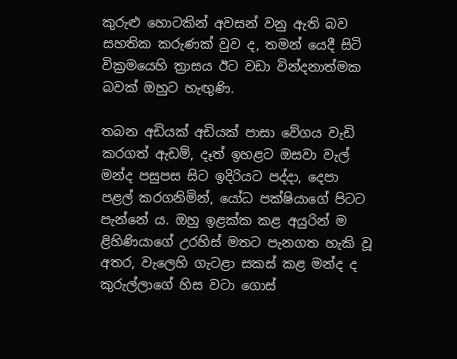කුරුළු හොටකින් අවසන් වනු ඇති බව සහතික කරුණක් වුව ද, තමන් යෙදී සිටි වික්‍රමයෙහි ත්‍රාසය ඊට වඩා වින්දනාත්මක බවක් ඔහුට හැඟුණි.

තබන අඩියක් අඩියක් පාසා වේගය වැඩි කරගත් ඇඩම්, දෑත් ඉහළට ඔසවා වැල් මන්ද පසුපස සිට ඉදිරියට පද්දා, දෙපා පළල් කරගනිමින්, යෝධ පක්ෂියාගේ පිටට පැන්නේ ය. ඔහු ඉළක්ක කළ අයුරින් ම ළිහිණියාගේ උරහිස් මතට පැනගත හැකි වූ අතර, වැලෙහි ගැටළා සකස් කළ මන්ද ද කුරුල්ලාගේ හිස වටා ගොස්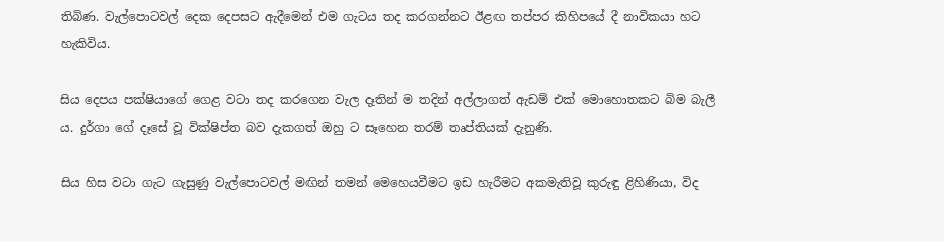තිබිණ. වැල්පොටවල් දෙක දෙපසට ඇදීමෙන් එම ගැටය තද කරගන්නට ඊළඟ තප්පර කිහිපයේ දී නාවිකයා හට හැකිවිය.

සිය දෙපය පක්ෂියාගේ ගෙළ වටා තද කරගෙන වැල දෑතින් ම තදින් අල්ලාගත් ඇඩම් එක් මොහ‌ොතකට බිම බැලී ය. දුර්ගා ගේ දෑසේ වූ වික්ෂිප්ත බව දැකගත් ඔහු ට සෑහෙන තරම් තෘප්තියක් දැනුණි.

සිය හිස වටා ගැට ගැසුණු වැල්පොටවල් මඟින් තමන් මෙහෙයවීමට ඉඩ හැරීමට අකමැතිවූ කුරුඳු ළිහිණියා, විද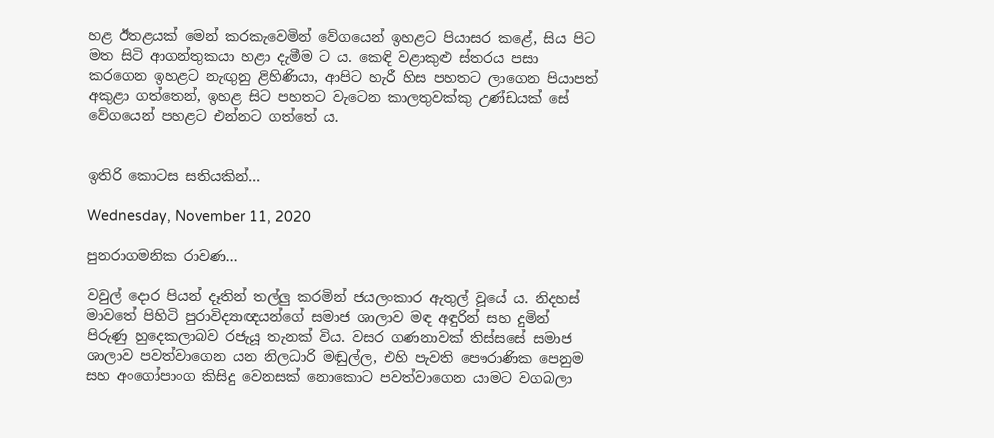හළ ඊතළයක් මෙන් කරකැවෙමින් වේගයෙන් ඉහළට පියාසර කළේ, සිය පිට මත සිටි ආගන්තුකයා හළා දැමීම ට ය. කෙඳි වළාකුළු ස්තරය පසා කරගෙන ඉහළට නැඟුනු ළිහිණියා, ආපිට හැරී හිස පහතට ලාගෙන පියාපත් අකුළා ගත්තෙන්, ඉහළ සිට පහතට වැටෙන කාලතුවක්කු උණ්ඩයක් සේ වේගයෙන් පහළට එන්නට ගත්තේ ය.


ඉතිරි කොටස සතියකින්...

Wednesday, November 11, 2020

පුනරාගමනික රාවණ...

වවුල් දොර පියන් දෑතින් තල්ලු කරමින් ජයලංකාර ඇතුල් වූයේ ය. නිදහස් මාවතේ පිහිටි පුරාවිද්‍යාඥයන්ගේ සමාජ ශාලාව මඳ අඳුරින් සහ දුමින් පිරුණු හුදෙකලාබව රජැයූ තැනක් විය. වසර ගණනාවක් තිස්සසේ සමාජ ශාලාව පවත්වාගෙන යන නිලධාරි මඬුල්ල, එහි පැවති පෞරාණික පෙනුම සහ අංගෝපාංග කිසිදු වෙනසක් නොකොට පවත්වාගෙන යාමට වගබලා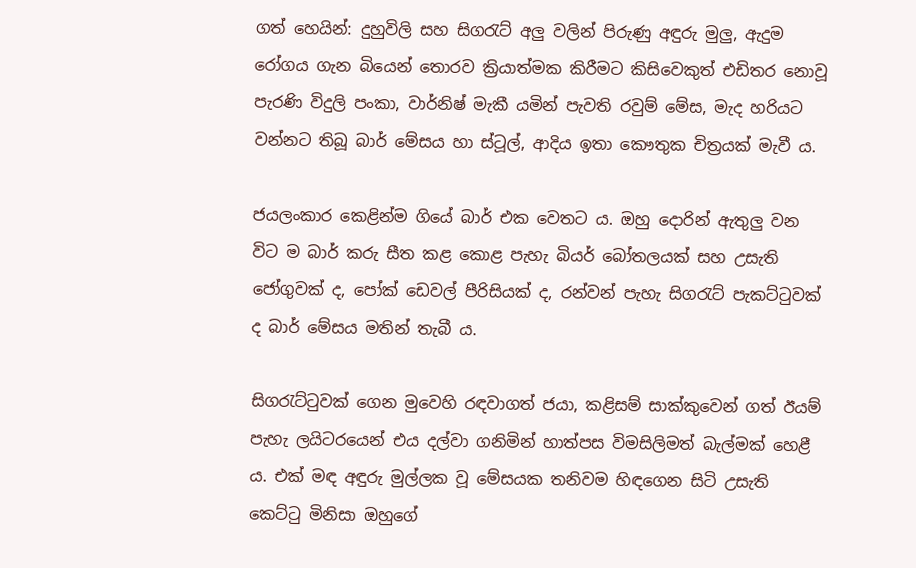ගත් හෙයින්: දුහුවිලි සහ සිගරැට් අලු වලින් පිරුණු අඳුරු මුලු, ඇදුම රෝගය ගැන බියෙන් තොරව ක්‍රියාත්මක කිරීමට කිසිවෙකුත් එඩිතර නොවූ පැරණි විදුලි පංකා, වාර්නිෂ් මැකී යමින් පැවති රවුම් මේස, මැද හරියට වන්නට තිබූ බාර් මේසය හා ස්ටූල්, ආදිය ඉතා කෞතුක චිත්‍රයක් මැවී ය.

ජයලංකාර කෙළින්ම ගියේ බාර් එක වෙතට ය. ඔහු දොරින් ඇතුලු වන විට ම බාර් කරු සීත කළ කොළ පැහැ බියර් බෝතලයක් සහ උසැති ජෝගුවක් ද, පෝක් ඩෙවල් පීරිසියක් ද, රන්වන් පැහැ සිගරැට් පැකට්ටුවක් ද බාර් මේසය මතින් තැබී ය.

සිගරැට්ටුවක් ගෙන මුවෙහි රඳවාගත් ජයා, කළිසම් සාක්කුවෙන් ගත් ඊයම් පැහැ ලයිටරයෙන් එය දල්වා ගනිමින් හාත්පස විමසිලිමත් බැල්මක් හෙළී ය. එක් මඳ අඳුරු මුල්ලක වූ මේසයක තනිවම හිඳගෙන සිටි උසැති කෙට්ටු මිනිසා ඔහුගේ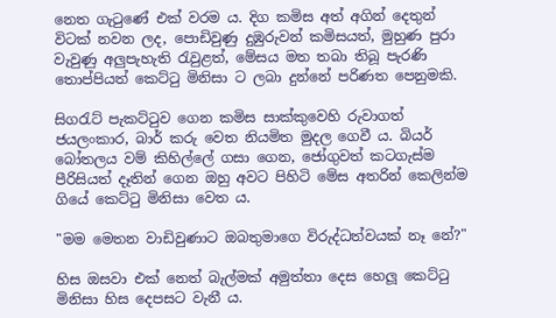නෙත ගැටුණේ එක් වරම ය. දිග කමිස අත් අගින් දෙතුන් විටක් නවන ලද, පොඩිවුණු දුඹුරුවන් කමිසයත්, මුහුණ පුරා වැවුණු අලුපැහැති රැවුළත්, මේසය මත තබා තිබූ පැරණි තොප්පියත් කෙට්ටු මිනිසා ට ලබා දුන්නේ පරිණත පෙනුමකි.

සිගරැට් පැකට්ටුව ගෙන කමිස සාක්කුවෙහි රුවාගත් ජයලංකාර, බාර් කරු වෙත නියමිත මුදල ගෙවී ය. බියර් බෝතලය වම් කිහිල්ලේ ගසා ගෙන, ජෝගුවත් කටගැස්ම පීරිසියත් දෑතින් ගෙන ඔහු අවට පිහිටි මේස අතරින් කෙලින්ම ගියේ කෙට්ටු මිනිසා වෙත ය.

"මම මෙතන වාඩිවුණාට ඔබතුමාගෙ විරුද්ධත්වයක් නෑ නේ?"

හිස ඔසවා එක් නෙත් බැල්මක් අමුත්තා දෙස හෙලූ කෙට්ටු මිනිසා හිස දෙපසට වැනී ය.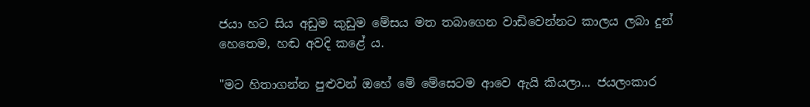ජයා හට සිය අඩුම කුඩුම මේසය මත තබාගෙන වාඩිවෙන්නට කාලය ලබා දුන් හෙතෙම, හඬ අවදි කළේ ය.

"මට හිතාගන්න පුළුවන් ඔහේ මේ මේසෙටම ආවෙ ඇයි කියලා... ජයලංකාර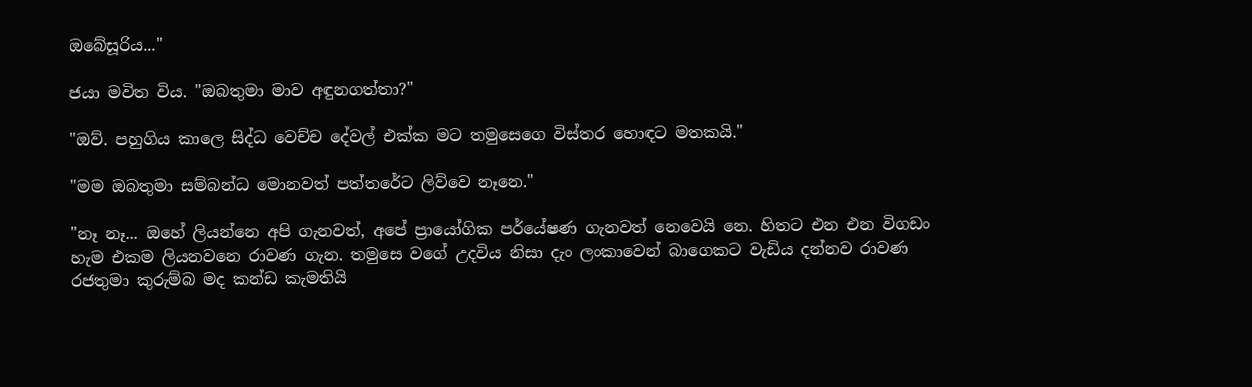ඔබේසූරිය..."

ජයා මවිත විය. "ඔබතුමා මාව අඳුනගත්තා?"

"ඔව්. පහුගිය කාලෙ සිද්ධ වෙච්ච දේවල් එක්ක මට තමුසෙගෙ විස්තර හොඳට මතකයි."

"මම ඔබතුමා සම්බන්ධ මොනවත් පත්තරේට ලිව්වෙ නෑනෙ."

"නෑ නෑ... ඔහේ ලියන්නෙ අපි ගැනවත්, අපේ ප්‍රායෝගික පර්යේෂණ ගැනවත් නෙවෙයි නෙ. හිතට එන එන විගඩං හැම එකම ලියනවනෙ රාවණ ගැන. තමුසෙ වගේ උදවිය නිසා දැං ලංකාවෙන් බාගෙකට වැඩිය දන්නව රාවණ රජතුමා කුරුම්බ මද කන්ඩ කැමතියි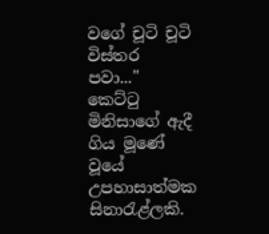වගේ චූටි චූටි විස්තර පවා..." කෙට්ටු මිනිසාගේ ඇදී ගිය මූණේ වූයේ උපහාසාත්මක සිනාරැළ්ලකි.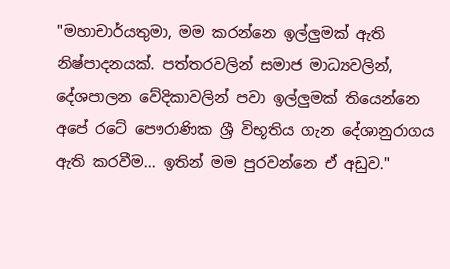"මහාචාර්යතුමා, මම කරන්නෙ ඉල්ලුමක් ඇති නිෂ්පාදනයක්. පත්තරවලින් සමාජ මාධ්‍යවලින්, දේශපාලන වේදිකාවලින් පවා ඉල්ලුමක් තියෙන්නෙ අපේ රටේ පෞරාණික ශ්‍රී විභූතිය ගැන දේශානුරාගය ඇති කරවීම... ඉතින් මම පුරවන්නෙ ඒ අඩුව."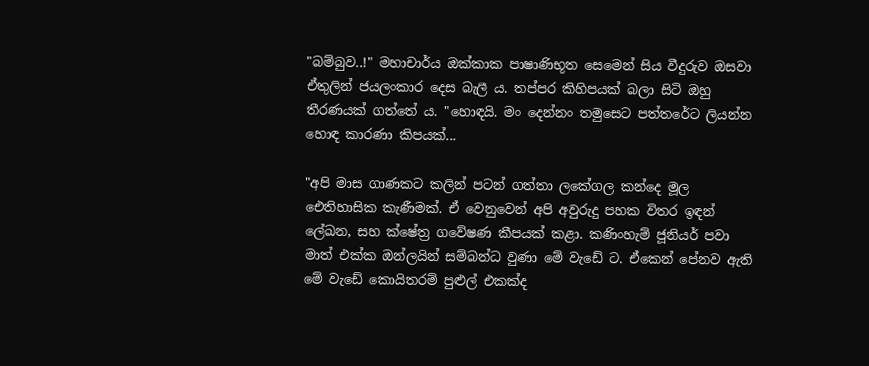"බම්බුව..!" මහාචාර්ය ඔක්කාක පාෂාණිභූත සෙමෙන් සිය වීදුරුව ඔසවා ඒතුලින් ජයලංකාර දෙස බැලී ය. තප්පර කිහිපයක් බලා සිටි ඔහු තීරණයක් ගත්තේ ය. "හොඳයි. මං දෙන්නං තමුසෙට පත්තරේට ලියන්න හොඳ කාරණා කිපයක්...

"අපි මාස ගාණකට කලින් පටන් ගත්තා ලකේගල කන්දෙ මූල ඓතිහාසික කැණීමක්. ඒ වෙනුවෙන් අපි අවුරුදු පහක විතර ඉඳන් ලේඛන, සහ ක්ෂේත්‍ර ගවේෂණ කීපයක් කළා. කණිංහැම් ජූනියර් පවා මාත් එක්ක ඔන්ලයින් සම්බන්ධ වුණා මේ වැඩේ ට. ඒකෙන් පේනව ඇති මේ වැඩේ කොයිතරම් පුළුල් එකක්ද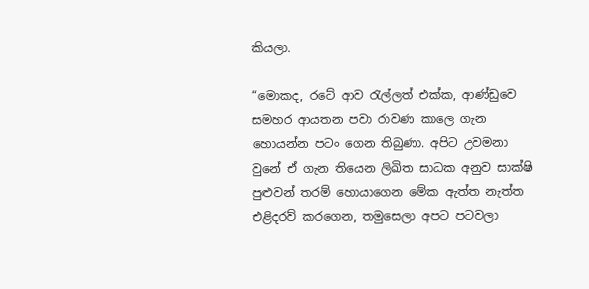කියලා.

“මොකද, රටේ ආව රැල්ලත් එක්ක, ආණ්ඩුවෙ සමහර ආයතන පවා රාවණ කාලෙ ගැන හොයන්න පටං ගෙන තිබුණා. අපිට උවමනා වුනේ ඒ ගැන තියෙන ලිඛිත සාධක අනුව සාක්ෂි පුළුවන් තරම් හොයාගෙන මේක ඇත්ත නැත්ත එළිදරව් කරගෙන, තමුසෙලා අපට පටවලා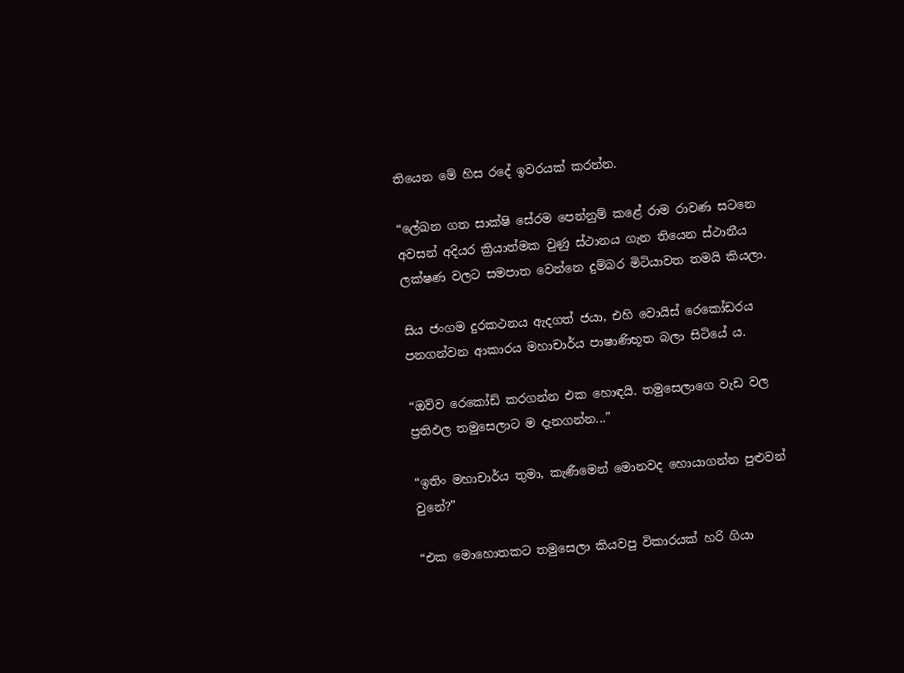තියෙන මේ හිස රදේ ඉවරයක් කරන්න.

“ලේඛන ගත සාක්ෂි සේරම පෙන්නුම් කළේ රාම රාවණ සටනෙ අවසන් අදියර ක්‍රියාත්මක වුණු ස්ථානය ගැන තියෙන ස්ථානීය ලක්ෂණ වලට සමපාත වෙන්නෙ දුම්බර මිටියාවත තමයි කියලා.

සිය ජංගම දුරකථනය ඇදගත් ජයා, එහි වොයිස් රෙකෝඩරය පනගන්වන ආකාරය මහාචාර්ය පාෂාණිභූත බලා සිටියේ ය.

“ඔව්ව රෙකෝඩ් කරගන්න එක හොඳයි. තමුසෙලාගෙ වැඩ වල ප්‍රතිඵල තමුසෙලාට ම දැනගන්න...”

“ඉතිං මහාචාර්ය තුමා, කැණීමෙන් මොනවද හොයාගන්න පුළුවන් වුනේ?”

“එක මොහොතකට තමුසෙලා කියවපු විකාරයක් හරි ගියා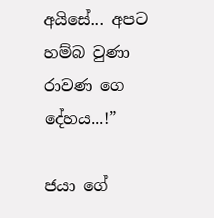අයිසේ... අපට හම්බ වුණා රාවණ ගෙ දේහය...!”

ජයා ගේ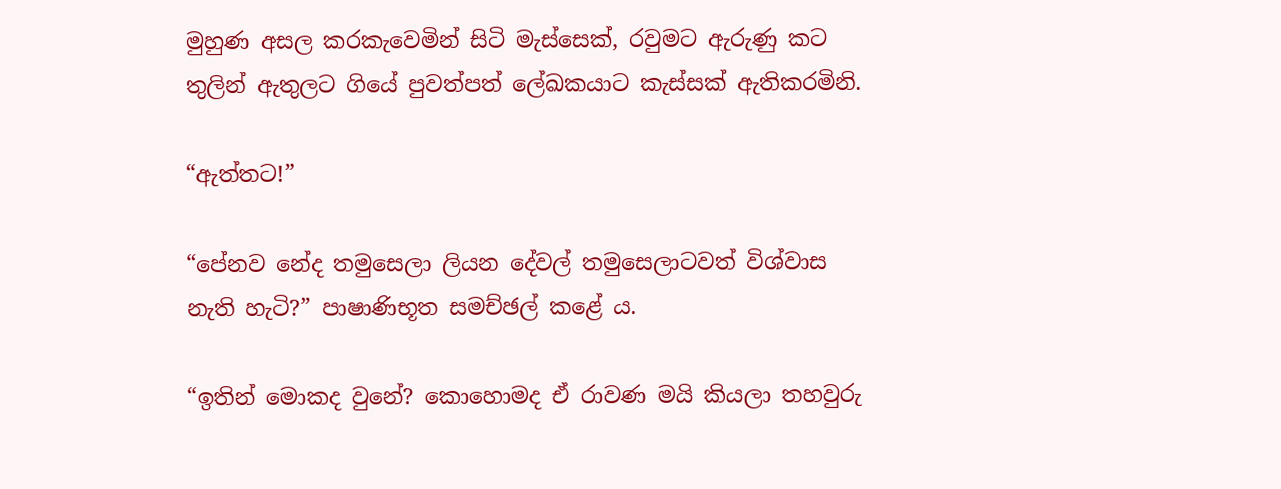මුහුණ අසල කරකැවෙමින් සිටි මැස්සෙක්, රවුමට ඇරුණු කට තුලින් ඇතුලට ගියේ පුවත්පත් ලේඛකයාට කැස්සක් ඇතිකරමිනි.

“ඇත්තට!”

“පේනව නේද තමුසෙලා ලියන දේවල් තමුසෙලාටවත් විශ්වාස නැති හැටි?” පාෂාණිභූත සමච්ඡල් කළේ ය.

“ඉතින් මොකද වුනේ? කොහොමද ඒ රාවණ මයි කියලා තහවුරු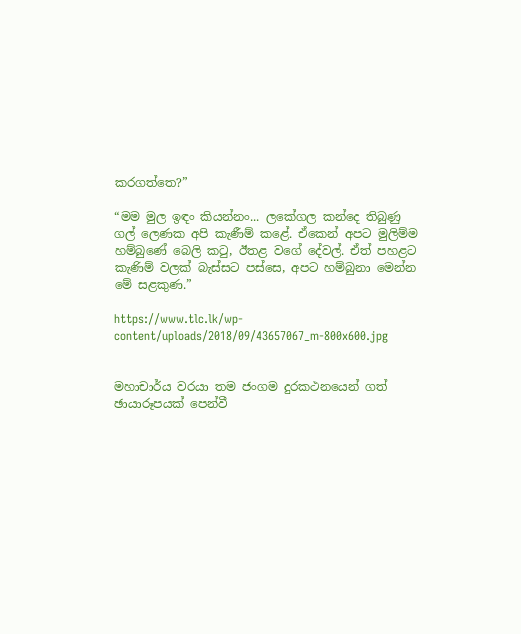කරගත්තෙ?”

“මම මුල ඉඳං කියන්නං... ලකේගල කන්දෙ තිබුණු ගල් ලෙණක අපි කැණීම් කළේ. ඒකෙන් අපට මුලිම්ම හම්බුණේ බෙලි කටු, ඊතළ වගේ දේවල්. ඒත් පහළට කැණිම් වලක් බැස්සට පස්සෙ, අපට හම්බුනා මෙන්න මේ සළකුණ.”

https://www.tlc.lk/wp-content/uploads/2018/09/43657067_m-800x600.jpg


මහාචාර්ය වරයා තම ජංගම දුරකථනයෙන් ගත් ඡායාරූපයක් පෙන්වී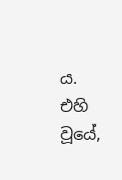ය. එහි වූයේ,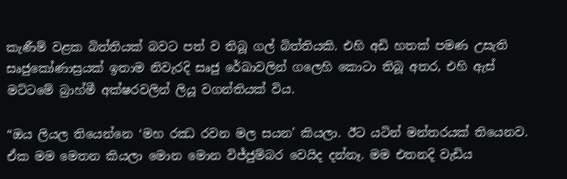කැණීම් වළක බිත්තියක් බවට පත් ව තිබූ ගල් බිත්තියකි. එහි අඩි හතක් පමණ උසැති සෘජුකෝණාස්‍රයක් ඉතාම නිවැරදි සෘජු රේඛාවලින් ගලෙහි කොටා තිබූ අතර, එහි ඇස් මට්ටමේ බ්‍රාහ්මී අක්ෂරවලින් ලියූ වගන්තියක් විය.

“ඔය ලියල තියෙන්නෙ ‘මහ රඣ රවන මල සයන’ කියලා. ඊට යටින් මන්තරයක් තියෙනව. ඒක මම මෙතන කියලා මොන මොන විජ්ජුම්බර වෙයිද දන්නෑ. මම එතනදි වැඩිය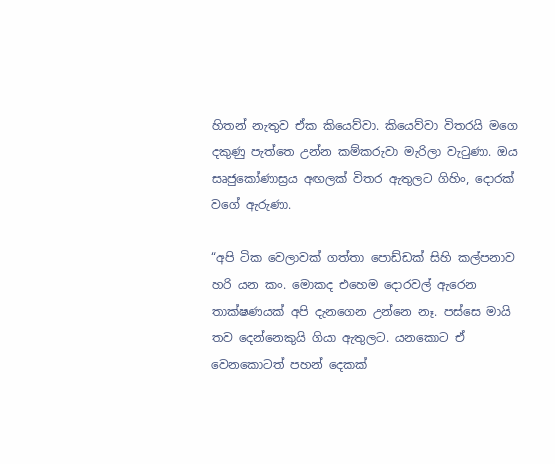හිතන් නැතුව ඒක කියෙව්වා. කියෙව්වා විතරයි මගෙ දකුණු පැත්තෙ උන්න කම්කරුවා මැරිලා වැටුණා. ඔය සෘජුකෝණාස්‍රය අඟලක් විතර ඇතුලට ගිහිං, දොරක් වගේ ඇරුණා.

“අපි ටික වෙලාවක් ගත්තා පොඩ්ඩක් සිහි කල්පනාව හරි යන කං. මොකද එහෙම දොරවල් ඇරෙන තාක්ෂණයක් අපි දැනගෙන උන්නෙ නෑ. පස්සෙ මායි තව දෙන්නෙකුයි ගියා ඇතුලට. යනකොට ඒ වෙනකොටත් පහන් දෙකක්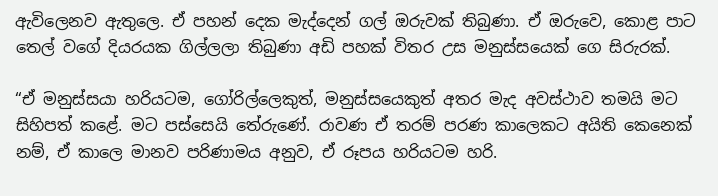ඇවිලෙනව ඇතුලෙ. ඒ පහන් දෙක මැද්දෙන් ගල් ඔරුවක් තිබුණා. ඒ ඔරුවෙ, කොළ පාට තෙල් වගේ දියරයක ගිල්ලලා තිබුණා අඩි පහක් විතර උස මනුස්සයෙක් ගෙ සිරුරක්.

“ඒ මනුස්සයා හරියටම, ගෝරිල්ලෙකුත්, මනුස්සයෙකුත් අතර මැද අවස්ථාව තමයි මට සිහිපත් කළේ. මට පස්සෙයි තේරුණේ. රාවණ ඒ තරම් පරණ කාලෙකට අයිති කෙනෙක් නම්, ඒ කාලෙ මානව පරිණාමය අනුව, ඒ රූපය හරියටම හරි.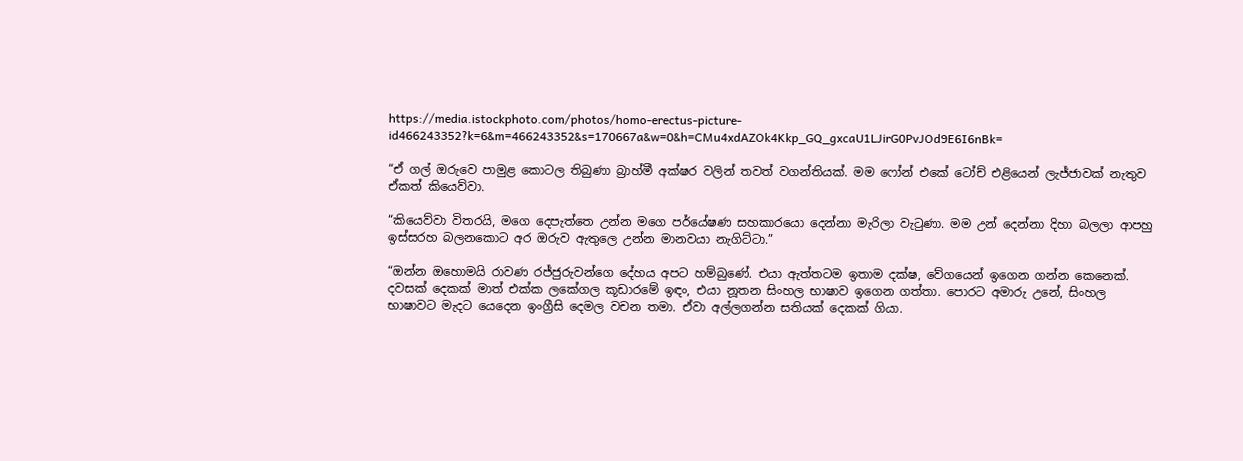https://media.istockphoto.com/photos/homo-erectus-picture-id466243352?k=6&m=466243352&s=170667a&w=0&h=CMu4xdAZOk4Kkp_GQ_gxcaU1LJirG0PvJOd9E6I6nBk=

“ඒ ගල් ඔරුවෙ පාමුළ කොටල තිබුණා බ්‍රාහ්මී අක්ෂර වලින් තවත් වගන්තියක්. මම ෆෝන් එකේ ටෝච් එළියෙන් ලැජ්ජාවක් නැතුව ඒකත් කියෙව්වා.

“කියෙව්වා විතරයි, මගෙ දෙපැත්තෙ උන්න මගෙ පර්යේෂණ සහකාරයො දෙන්නා මැරිලා වැටුණා. මම උන් දෙන්නා දිහා බලලා ආපහු ඉස්සරහ බලනකොට අර ඔරුව ඇතුලෙ උන්න මානවයා නැගිට්ටා.”

“ඔන්න ඔහොමයි රාවණ රජ්ජුරුවන්ගෙ දේහය අපට හම්බුණේ. එයා ඇත්තටම ඉතාම දක්ෂ, වේගයෙන් ඉගෙන ගන්න කෙනෙක්. දවසක් දෙකක් මාත් එක්ක ලකේගල කූඩාරමේ ඉඳං, එයා නූතන සිංහල භාෂාව ඉගෙන ගත්තා. පොරට අමාරු උනේ, සිංහල භාෂාවට මැදට යෙදෙන ඉංග්‍රීසි දෙමල වචන තමා. ඒවා අල්ලගන්න සතියක් දෙකක් ගියා.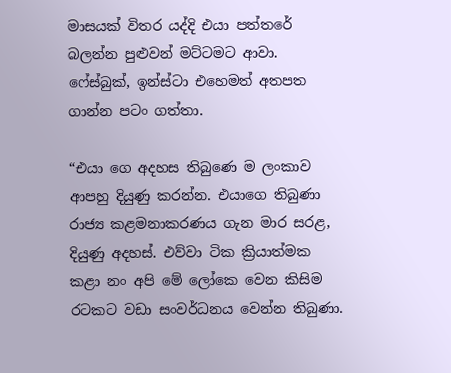මාසයක් විතර යද්දි එයා පත්තරේ බලන්න පුළුවන් මට්ටමට ආවා. ෆේස්බුක්, ඉන්ස්ටා එහෙමත් අතපත ගාන්න පටං ගත්තා.

“එයා ගෙ අදහස තිබුණෙ ම ලංකාව ආපහු දියුණු කරන්න. එයාගෙ තිබුණා රාජ්‍ය කළමනාකරණය ගැන මාර සරළ, දියුණු අදහස්. එව්වා ටික ක්‍රියාත්මක කළා නං අපි මේ ලෝකෙ වෙන කිසිම රටකට වඩා සංවර්ධනය වෙන්න තිබුණා.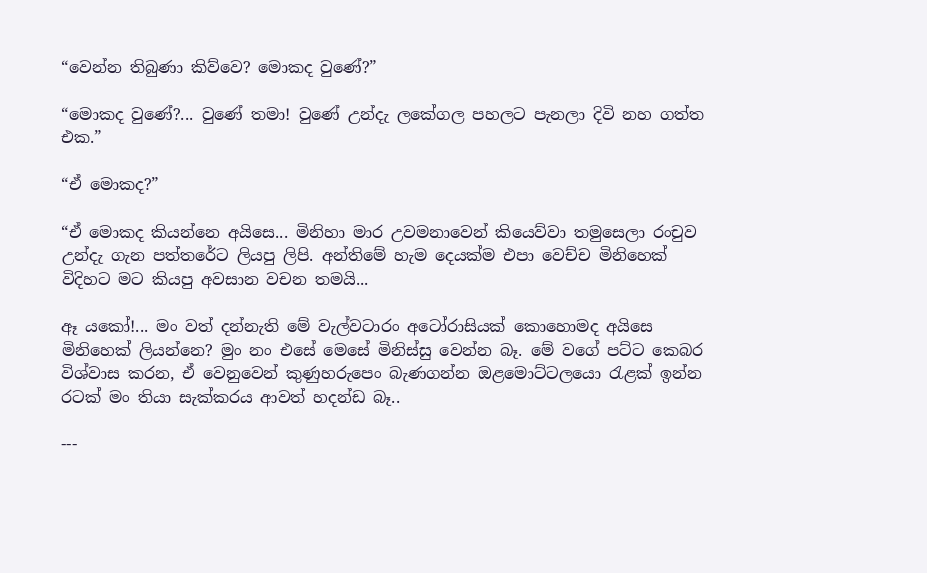“වෙන්න තිබුණා කිව්වෙ? මොකද වුණේ?”

“මොකද වුණේ?... වුණේ තමා! වුණේ උන්දැ ලකේගල පහලට පැනලා දිවි නහ ගත්ත එක.”

“ඒ මොකද?”

“ඒ මොකද කියන්නෙ අයිසෙ... මිනිහා මාර උවමනාවෙන් කියෙව්වා තමුසෙලා රංචුව උන්දැ ගැන පත්තරේට ලියපු ලිපි. අන්තිමේ හැම දෙයක්ම එපා වෙච්ච මිනිහෙක් විදිහට මට කියපු අවසාන වචන තමයි...

ඈ යකෝ!... මං වත් දන්නැති මේ වැල්වටාරං අටෝරාසියක් කොහොමද අයිසෙ මිනිහෙක් ලියන්නෙ? මුං නං එසේ මෙසේ මිනිස්සු වෙන්න බෑ. මේ වගේ පට්ට කෙබර විශ්වාස කරන, ඒ වෙනුවෙන් කුණුහරුපෙං බැණගන්න ඔළමොට්ටලයො රැළක් ඉන්න රටක් මං තියා සැක්කරය ආවත් හදන්ඩ බෑ..

---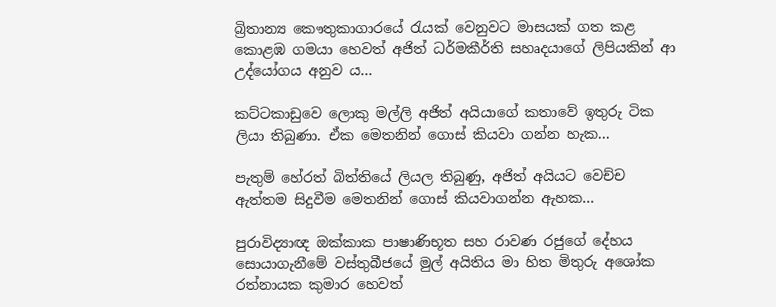බ්‍රිතාන්‍ය කෞතුකාගාරයේ රැයක් වෙනුවට මාසයක් ගත කළ කොළඹ ගමයා හෙවත් අජිත් ධර්මකීර්ති සහෘදයාගේ ලිපියකින් ආ උද්යෝගය අනුව ය...

කට්ටකාඩුවෙ ලොකු මල්ලි අජිත් අයියාගේ කතාවේ ඉතුරු ටික ලියා තිබුණා. ඒක මෙතනින් ගොස් කියවා ගන්න හැක...

පැතුම් හේරත් බිත්තියේ ලියල තිබුණු, අජිත් අයියට වෙච්ච ඇත්තම සිදුවීම මෙතනින් ගොස් කියවාගන්න ඇහක...

පුරාවිද්‍යාඥ ඔක්කාක පාෂාණිභූත සහ රාවණ රජුගේ දේහය සොයාගැනීමේ වස්තුබීජයේ මුල් අයිතිය මා හිත මිතුරු අශෝක රත්නායක කුමාර හෙවත්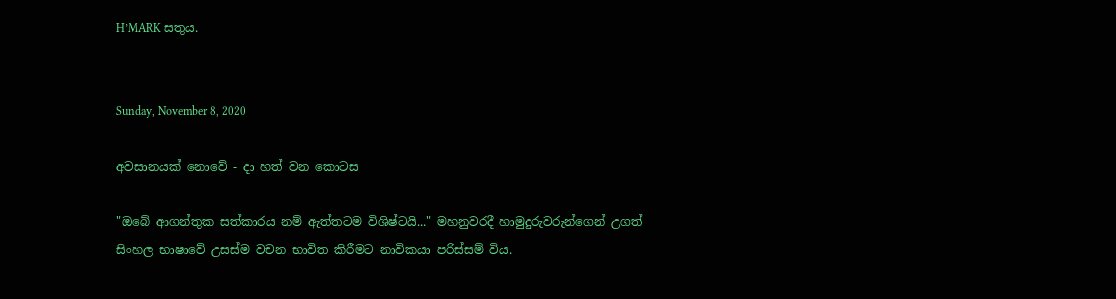H’MARK සතුය.


Sunday, November 8, 2020

අවසානයක් නොවේ - දා හත් වන කොටස

"ඔබේ ආගන්තුක සත්කාරය නම් ඇත්තටම විශිෂ්ටයි..." මහනුවරදී හාමුදුරුවරුන්ගෙන් උගත් සිංහල භාෂාවේ උසස්ම වචන භාවිත කිරීමට නාවිකයා පරිස්සම් විය.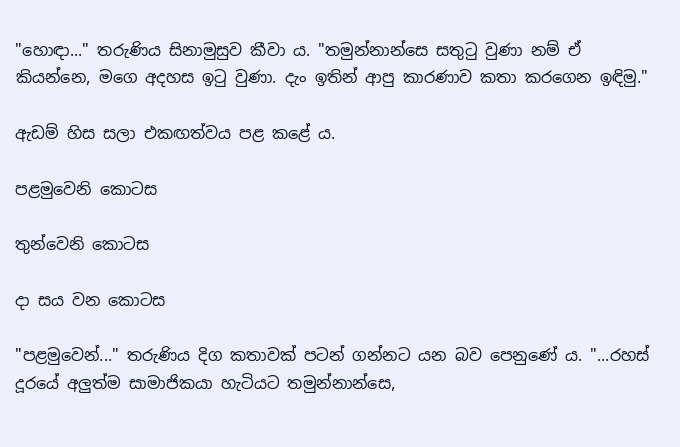"හොඳා..." තරුණිය සිනාමුසුව කීවා ය. "තමුන්නාන්සෙ සතුටු වුණා නම් ඒ කියන්නෙ, මගෙ අදහස ඉටු වුණා. දැං ඉතින් ආපු කාරණාව කතා කරගෙන ඉඳිමු."

ඇඩම් හිස සලා එකඟත්වය පළ කළේ ය.

පළමුවෙනි කොටස

තුන්වෙනි කොටස

දා සය වන කොටස

"පළමුවෙන්..." තරුණිය දිග කතාවක් පටන් ගන්නට යන බව පෙනුණේ ය. "...රහස් දූරයේ අලුත්ම සාමාජිකයා හැටියට තමුන්නාන්සෙ,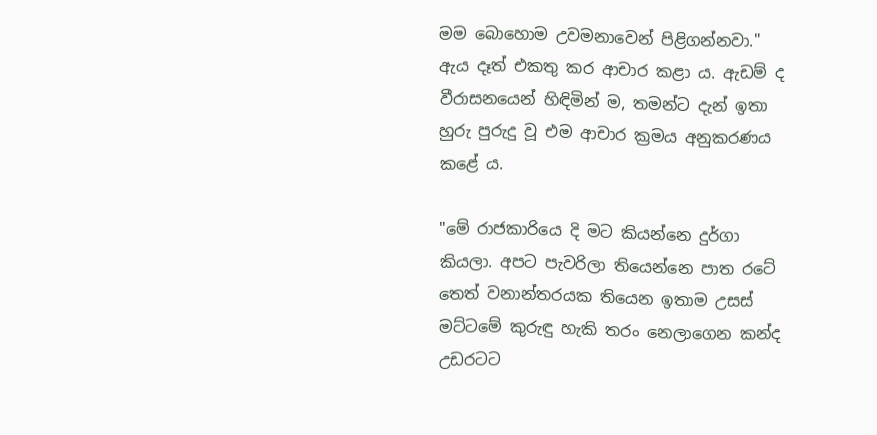මම බොහොම උවමනාවෙන් පිළිගන්නවා." ඇය දෑත් එකතු කර ආචාර කළා ය. ඇඩම් ද වීරාසනයෙන් හිඳිමින් ම, තමන්ට දැන් ඉතා හුරු පුරුදු වූ එම ආචාර ක්‍රමය අනුකරණය කළේ ය.

"මේ රාජකාරියෙ දි මට කියන්නෙ දුර්ගා කියලා. අපට පැවරිලා තියෙන්නෙ පාත රටේ තෙත් වනාන්තරයක තියෙන ඉතාම උසස් මට්ටමේ කුරුඳු හැකි තරං නෙලාගෙන කන්ද උඩරටට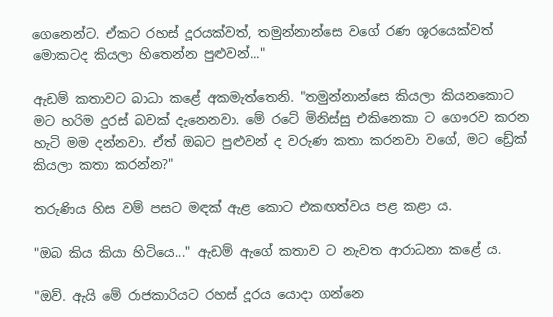ගෙනෙන්ට. ඒකට රහස් දූරයක්වත්, තමුන්නාන්සෙ වගේ රණ ශූරයෙක්වත් මොකටද කියලා හිතෙන්න පුළුවන්..."

ඇඩම් කතාවට බාධා කළේ අකමැත්තෙනි. "තමුන්නාන්සෙ කියලා කියනකොට මට හරිම දුරස් බවක් දැනෙනවා. මේ රටේ මිනිස්සු එකිනෙකා ට ගෞරව කරන හැටි මම දන්නවා. ඒත් ඔබට පුළුවන් ද වරුණ කතා කරනවා වගේ, මට ඩ්‍රේක් කියලා කතා කරන්න?"

තරුණිය හිස වම් පසට මඳක් ඇළ කොට එකඟත්වය පළ කළා ය.

"ඔබ කිය කියා හිටියෙ..." ඇඩම් ඇගේ කතාව ට නැවත ආරාධනා කළේ ය.

"ඔව්. ඇයි මේ රාජකාරියට රහස් දූරය යොදා ගන්නෙ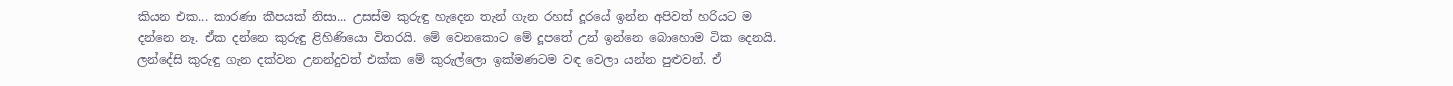කියන එක... කාරණා කීපයක් නිසා... උසස්ම කුරුඳු හැදෙන තැන් ගැන රහස් දූරයේ ඉන්න අපිවත් හරියට ම දන්නෙ නෑ. ඒක දන්නෙ කුරුඳු ළිහිණියො විතරයි. මේ වෙනකොට මේ දූපතේ උන් ඉන්නෙ බොහොම ටික දෙනයි. ලන්දේසි කුරුඳු ගැන දක්වන උනන්දුවත් එක්ක මේ කුරුල්ලො ඉක්මණටම වඳ වෙලා යන්න පුළුවන්. ඒ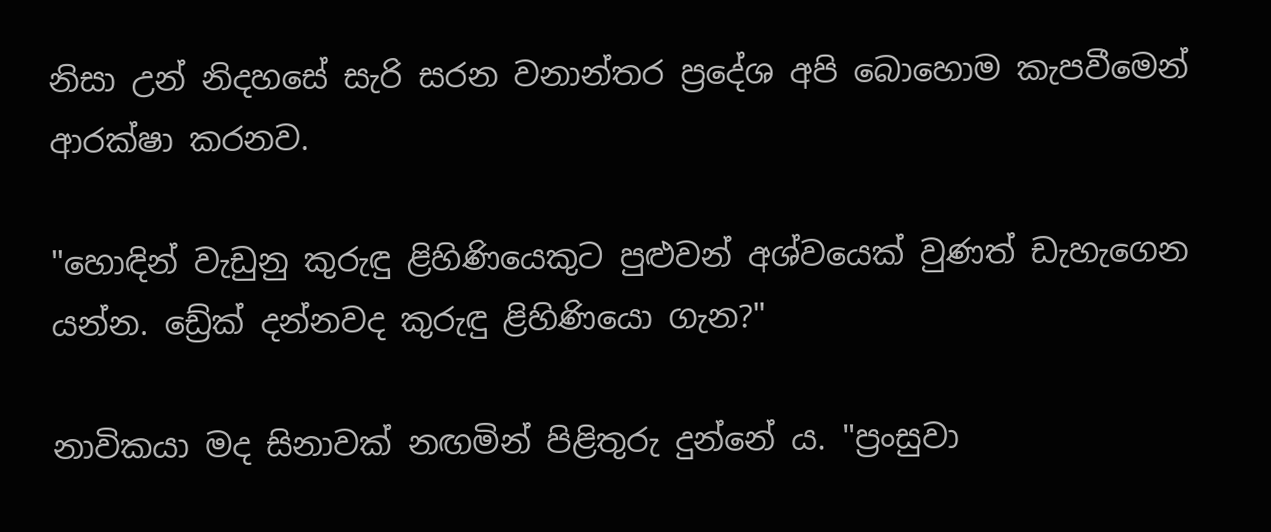නිසා උන් නිදහසේ සැරි සරන වනාන්තර ප්‍රදේශ අපි බොහොම කැපවීමෙන් ආරක්ෂා කරනව.

"හොඳින් වැඩුනු කුරුඳු ළිහිණියෙකුට පුළුවන් අශ්වයෙක් වුණත් ඩැහැගෙන යන්න. ඩ්‍රේක් දන්නවද කුරුඳු ළිහිණියො ගැන?"

නාවිකයා මද සිනාවක් නඟමින් පිළිතුරු දුන්නේ ය. "ප්‍රංසුවා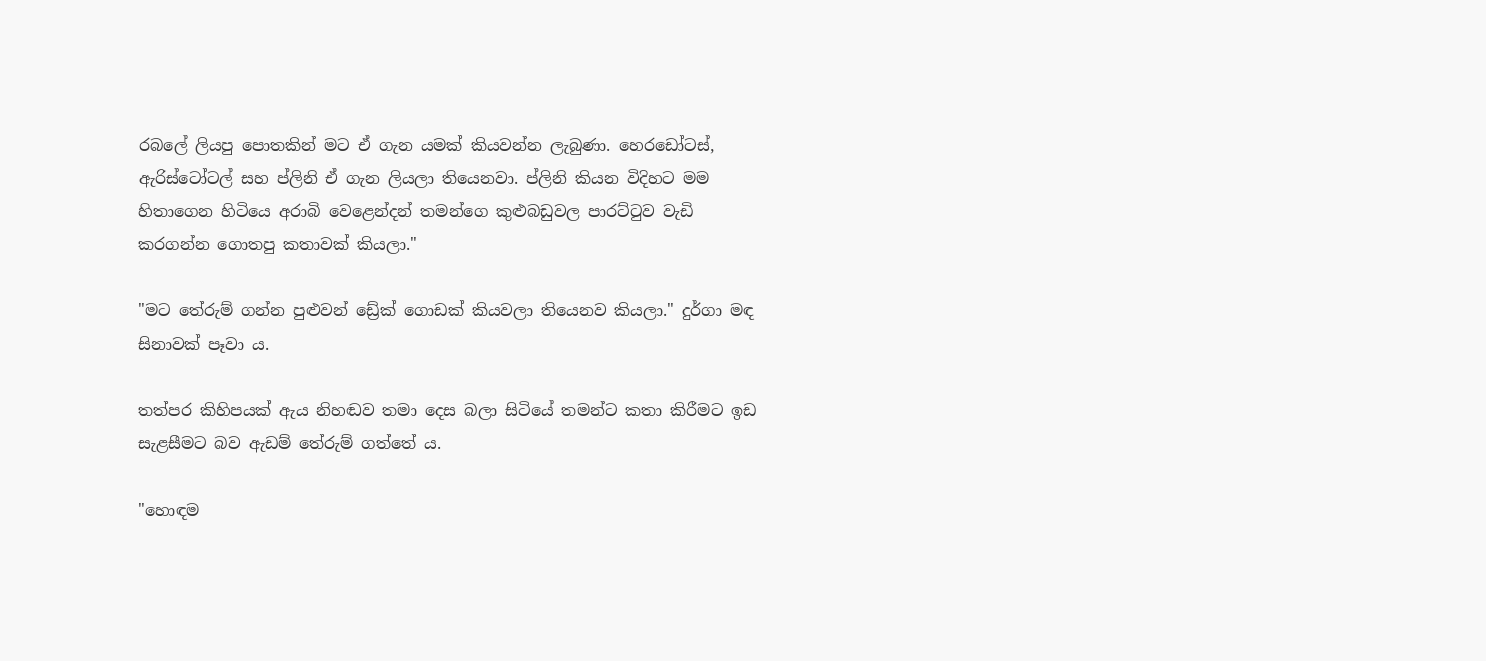රබලේ ලියපු පොතකින් මට ඒ ගැන යමක් කියවන්න ලැබුණා. හෙරඩෝටස්, ඇරිස්ටෝටල් සහ ප්ලිනි ඒ ගැන ලියලා තියෙනවා. ප්ලිනි කියන විදිහට මම හිතාගෙන හිටියෙ අරාබි වෙළෙන්දන් තමන්ගෙ කුළුබඩුවල පාරට්ටුව වැඩි කරගන්න ගොතපු කතාවක් කියලා."

"මට තේරුම් ගන්න පුළුවන් ඩ්‍රේක් ගොඩක් කියවලා තියෙනව කියලා." දුර්ගා මඳ සිනාවක් පෑවා ය.

තත්පර කිහිපයක් ඇය නිහඬව තමා දෙස බලා සිටියේ තමන්ට කතා කිරීමට ඉඩ සැළසීමට බව ඇඩම් තේරුම් ගත්තේ ය.

"හොඳම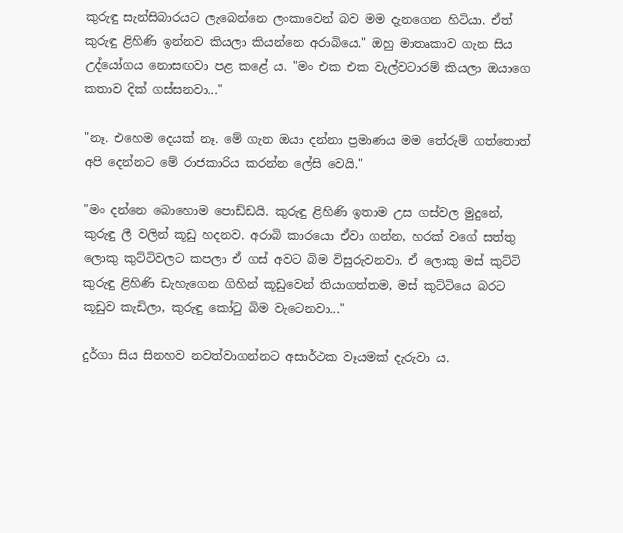කුරුඳු සැන්සිබාරයට ලැබෙන්නෙ ලංකාවෙන් බව මම දැනගෙන හිටියා. ඒත් කුරුඳු ළිහිණි ඉන්නව කියලා කියන්නෙ අරාබියෙ." ඔහු මාතෘකාව ගැන සිය උද්යෝගය නොසඟවා පළ කළේ ය. "මං එක එක වැල්වටාරම් කියලා ඔයාගෙ කතාව දික් ගස්සනවා..."

"නෑ. එහෙම දෙයක් නෑ. මේ ගැන ඔයා දන්නා ප්‍රමාණය මම තේරුම් ගත්තොත් අපි දෙන්නට මේ රාජකාරිය කරන්න ලේසි වෙයි."

"මං දන්නෙ බොහොම පොඩ්ඩයි. කුරුඳු ළිහිණි ඉතාම උස ගස්වල මුදුනේ, කුරුඳු ලී වලින් කූඩු හදනව. අරාබි කාරයො ඒවා ගන්න, හරක් වගේ සත්තු ලොකු කුට්ටිවලට කපලා ඒ ගස් අවට බිම විසුරුවනවා. ඒ ලොකු මස් කුට්ටි කුරුඳු ළිහිණි ඩැහැගෙන ගිහින් කූඩුවෙන් තියාගත්තම, මස් කුට්ටියෙ බරට කූඩුව කැඩිලා, කුරුඳු කෝටු බිම වැටෙනවා..."

දුර්ගා සිය සිනහව නවත්වාගන්නට අසාර්ථක වෑයමක් දැරුවා ය.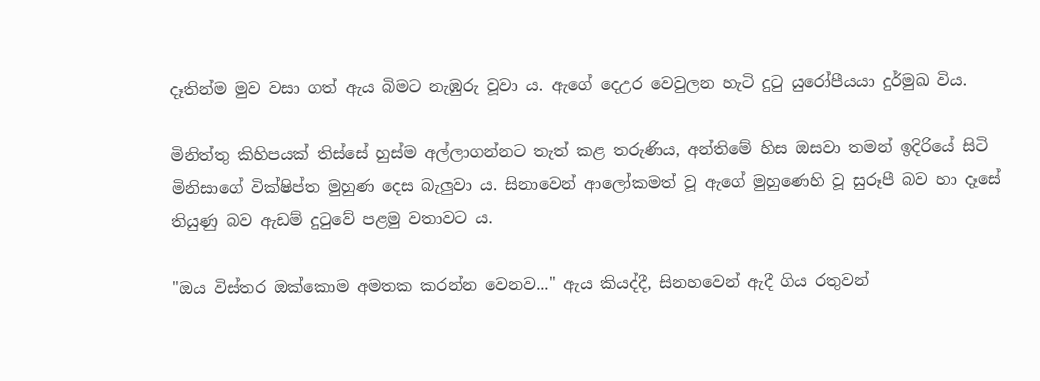දෑතින්ම මුව වසා ගත් ඇය බිමට නැඹුරු වූවා ය. ඇගේ දෙඋර වෙවුලන හැටි දුටු යුරෝපීයයා දුර්මුඛ විය.

මිනිත්තු කිහිපයක් තිස්සේ හුස්ම අල්ලාගන්නට තැත් කළ තරුණිය, අන්තිමේ හිස ඔසවා තමන් ඉදිරියේ සිටි මිනිසාගේ වික්ෂිප්ත මුහුණ දෙස බැලුවා ය. සිනාවෙන් ආලෝකමත් වූ ඇගේ මුහුණෙහි වූ සුරූපී බව හා දෑසේ තියුණු බව ඇඩම් දුටුවේ පළමු වතාවට ය.

"ඔය විස්තර ඔක්කොම අමතක කරන්න වෙනව..." ඇය කියද්දී, සිනහවෙන් ඇදී ගිය රතුවන්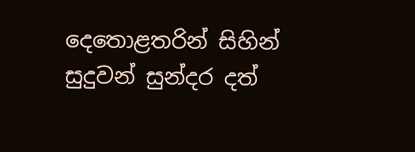දෙතොළතරින් සිහින් සුදුවන් සුන්දර දත්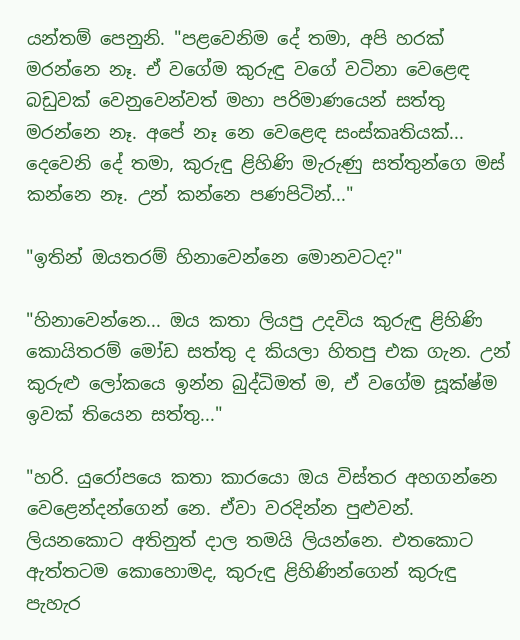යන්තම් පෙනුනි. "පළවෙනිම දේ තමා, අපි හරක් මරන්නෙ නෑ. ඒ වගේම කුරුඳු වගේ වටිනා වෙළෙඳ බඩුවක් වෙනුවෙන්වත් මහා පරිමාණයෙන් සත්තු මරන්නෙ නෑ. අපේ නෑ නෙ වෙළෙඳ සංස්කෘතියක්... දෙවෙනි දේ තමා, කුරුඳු ළිහිණි මැරුණු සත්තුන්ගෙ මස් කන්නෙ නෑ. උන් කන්නෙ පණපිටින්..."

"ඉතින් ඔයතරම් හිනාවෙන්නෙ මොනවටද?"

"හිනාවෙන්නෙ... ඔය කතා ලියපු උදවිය කුරුඳු ළිහිණි කොයිතරම් මෝඩ සත්තු ද කියලා හිතපු එක ගැන. උන් කුරුළු ලෝකයෙ ඉන්න බුද්ධිමත් ම, ඒ වගේම සූක්ෂ්ම ඉවක් තියෙන සත්තු..."

"හරි. යුරෝපයෙ කතා කාරයො ඔය විස්තර අහගන්නෙ වෙළෙන්දන්ගෙන් නෙ. ඒවා වරදින්න පුළුවන්. ලියනකොට අතිනුත් දාල තමයි ලියන්නෙ. එතකොට ඇත්තටම කොහොමද, කුරුඳු ළිහිණින්ගෙන් කුරුඳු පැහැර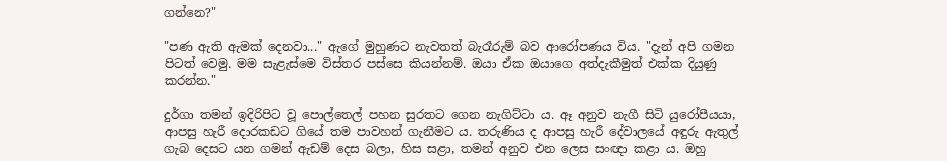ගන්නෙ?"

"පණ ඇති ඇමක් දෙනවා..." ඇගේ මුහුණට නැවතත් බැරෑරුම් බව ආරෝපණය විය. "දැන් අපි ගමන පිටත් වෙමු. මම සැළැස්මෙ විස්තර පස්සෙ කියන්නම්. ඔයා ඒක ඔයාගෙ අත්දැකීමුත් එක්ක දියුණු කරන්න."

දුර්ගා තමන් ඉදිරිපිට වූ පොල්තෙල් පහන සුරතට ගෙන නැගිට්ටා ය. ඈ අනුව නැගී සිටි යුරෝපීයයා, ආපසු හැරී දොරකඩට ගියේ තම පාවහන් ගැනීමට ය. තරුණිය ද ආපසු හැරී දේවාලයේ අඳුරු ඇතුල් ගැබ දෙසට යන ගමන් ඇඩම් දෙස බලා, හිස සළා, තමන් අනුව එන ලෙස සංඥා කළා ය. ඔහු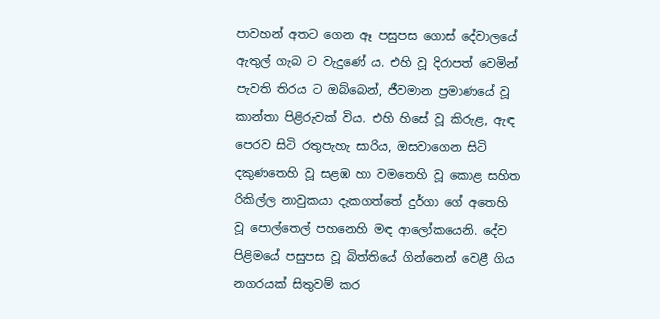පාවහන් අතට ගෙන ඈ පසුපස ගොස් දේවාලයේ ඇතුල් ගැබ ට වැදුණේ ය. එහි වූ දිරාපත් වෙමින් පැවති තිරය ට ඔබ්බෙන්, ජීවමාන ප්‍රමාණයේ වූ කාන්තා පිළිරුවක් විය. එහි හිසේ වූ කිරුළ, ඇඳ පෙරව සිටි රතුපැහැ සාරිය, ඔසවාගෙන සිටි දකුණතෙහි වූ සළඹ හා වමතෙහි වූ කොළ සහිත රිකිල්ල නාවුකයා දැකගත්තේ දුර්ගා ගේ අතෙහි වූ පොල්තෙල් පහනෙහි මඳ ආලෝකයෙනි. දේව පිළිමයේ පසුපස වූ බිත්තියේ ගින්නෙන් වෙළී ගිය නගරයක් සිතුවම් කර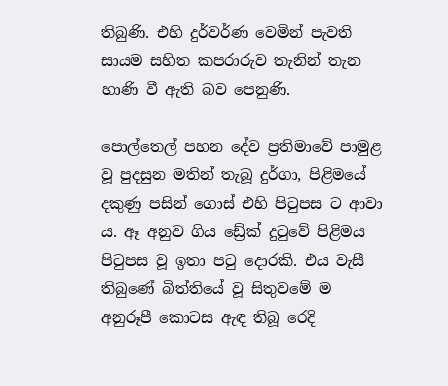තිබුණි. එහි දුර්වර්ණ වෙමින් පැවති සායම සහිත කපරාරුව තැනින් තැන හාණි වී ඇති බව පෙනුණි.

පොල්තෙල් පහන දේව ප්‍රතිමාවේ පාමුළ වූ පුදසුන මතින් තැබූ දුර්ගා, පිළිමයේ දකුණු පසින් ගොස් එහි පිටුපස ට ආවා ය. ඈ අනුව ගිය ඩ්‍රේක් දුටුවේ පිළිමය පිටුපස වූ ඉතා පටු දොරකි. එය වැසී තිබුණේ බිත්තියේ වූ සිතුවමේ ම අනුරූපී කොටස ඇඳ තිබූ රෙදි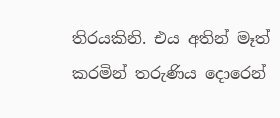තිරයකිනි. එය අතින් මෑත් කරමින් තරුණිය දොරෙන්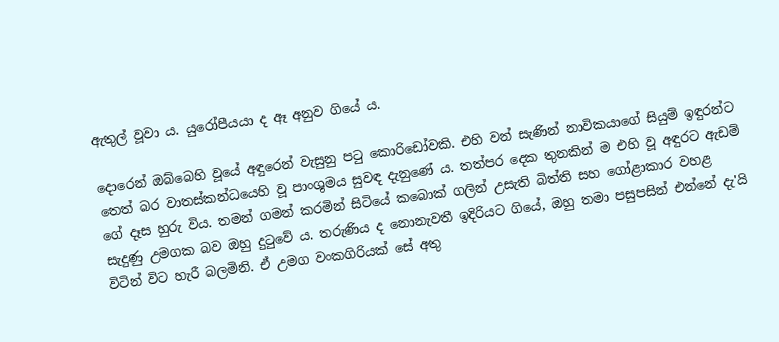ඇතුල් වූවා ය. යුරෝපීයයා ද ඈ අනුව ගියේ ය.

දොරෙන් ඔබ්බෙහි වූයේ අඳුරෙන් වැසුනු පටු කොරිඩෝවකි. එහි වන් සැණින් නාවිකයාගේ සියුම් ඉඳුරන්ට තෙත් බර වාතස්කන්ධයෙහි වූ පාංශුමය සුවඳ දැනුණේ ය. තත්පර දෙක තුනකින් ම එහි වූ අඳුරට ඇඩම් ගේ දෑස හුරු විය. තමන් ගමන් කරමින් සිටියේ කබොක් ගලින් උසැති බිත්ති සහ ගෝළාකාර වහළ සැදුණු උමගක බව ඔහු දුටුවේ ය. තරුණිය ද නොනැවතී ඉදිරියට ගියේ, ඔහු තමා පසුපසින් එන්නේ දැ'යි විටින් විට හැරී බලමිනි. ඒ උමග වංකගිරියක් සේ අතු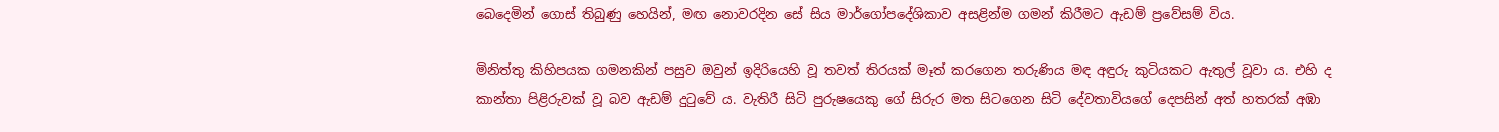බෙදෙමින් ගොස් තිබුණු හෙයින්, මඟ නොවරදින සේ සිය මාර්ගෝපදේශිකාව අසළින්ම ගමන් කිරීමට ඇඩම් ප්‍රවේසම් විය.

මිනිත්තු කිහිපයක ගමනකින් පසුව ඔවුන් ඉදිරියෙහි වූ තවත් තිරයක් මෑත් කරගෙන තරුණිය මඳ අඳුරු කුටියකට ඇතුල් වූවා ය. එහි ද කාන්තා පිළිරුවක් වූ බව ඇඩම් දුටුවේ ය. වැතිරී සිටි පුරුෂයෙකු ගේ සිරුර මත සිටගෙන සිටි දේවතාවියගේ දෙපසින් අත් හතරක් අඹා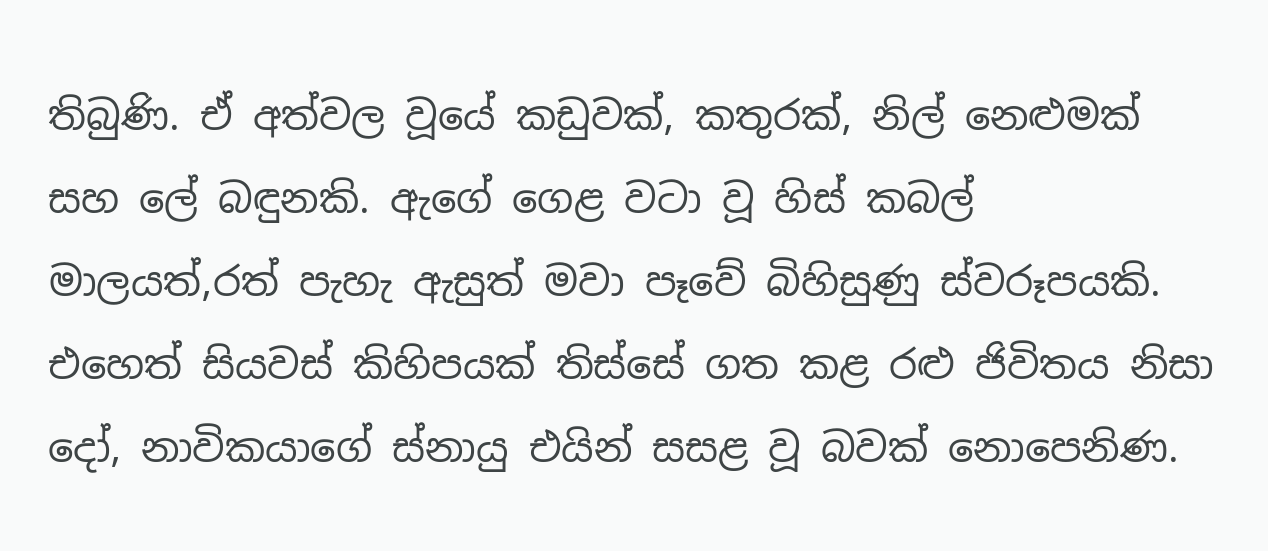තිබුණි. ඒ අත්වල වූයේ කඩුවක්, කතුරක්, නිල් නෙළුමක් සහ ලේ බඳුනකි. ඇගේ ගෙළ වටා වූ හිස් කබල් මාලයත්,රත් පැහැ ඇසුත් මවා පෑවේ බිහිසුණු ස්වරූපයකි. එහෙත් සියවස් කිහිපයක් තිස්සේ ගත කළ රළු ජිවිතය නිසා දෝ, නාවිකයාගේ ස්නායු එයින් සසළ වූ බවක් නොපෙනිණ.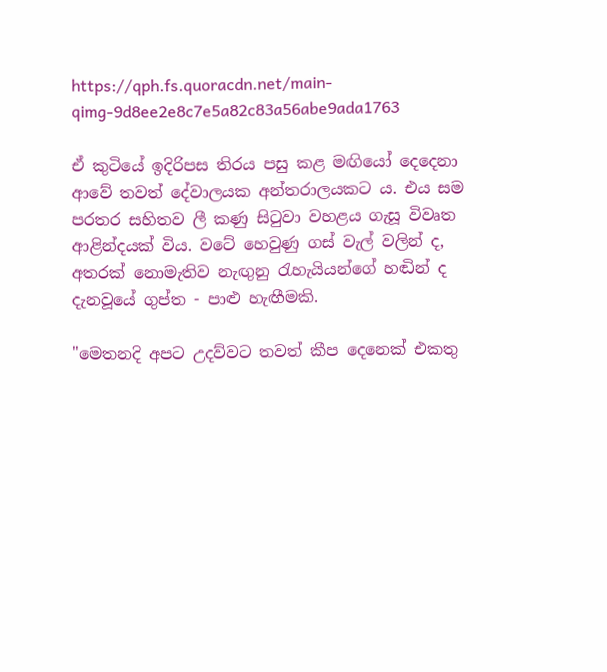https://qph.fs.quoracdn.net/main-qimg-9d8ee2e8c7e5a82c83a56abe9ada1763

ඒ කුටියේ ඉදිරිපස තිරය පසු කළ මඟියෝ දෙදෙනා ආවේ තවත් දේවාලයක අන්තරාලයකට ය. එය සම පරතර සහිතව ලී කණු සිටුවා වහළය ගැසූ විවෘත ආළින්දයක් විය. වටේ හෙවුණු ගස් වැල් වලින් ද, අතරක් නොමැතිව නැඟුනු රැහැයියන්ගේ හඬින් ද දැනවූයේ ගුප්ත - පාළු හැඟීමකි.

"මෙතනදි අපට උදව්වට තවත් කීප දෙනෙක් එකතු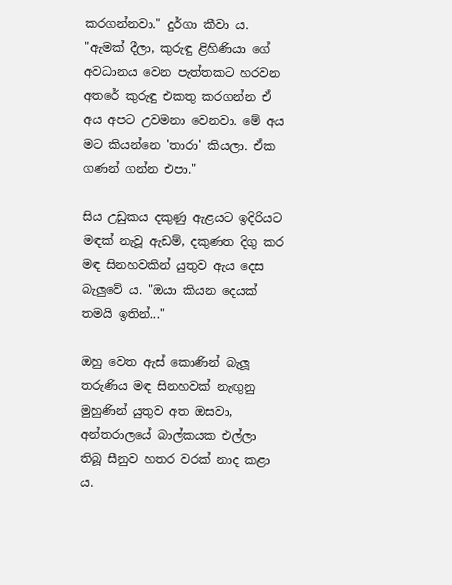කරගන්නවා." දුර්ගා කීවා ය. "ඇමක් දීලා, කුරුඳු ළිහිණියා ගේ අවධානය වෙන පැත්තකට හරවන අතරේ කුරුඳු එකතු කරගන්න ඒ අය අපට උවමනා වෙනවා. මේ අය මට කියන්නෙ 'තාරා' කියලා. ඒක ගණන් ගන්න එපා."

සිය උඩුකය දකුණු ඇළයට ඉදිරියට මඳක් නැවූ ඇඩම්, දකුණත දිගු කර මඳ සිනහවකින් යුතුව ඇය දෙස බැලුවේ ය. "ඔයා කියන දෙයක් තමයි ඉතින්..."

ඔහු වෙත ඇස් කොණින් බැලූ තරුණිය මඳ සිනහවක් නැඟුනු මුහුණින් යුතුව අත ඔසවා, අන්තරාලයේ බාල්කයක එල්ලා තිබූ සීනුව හතර වරක් නාද කළා ය.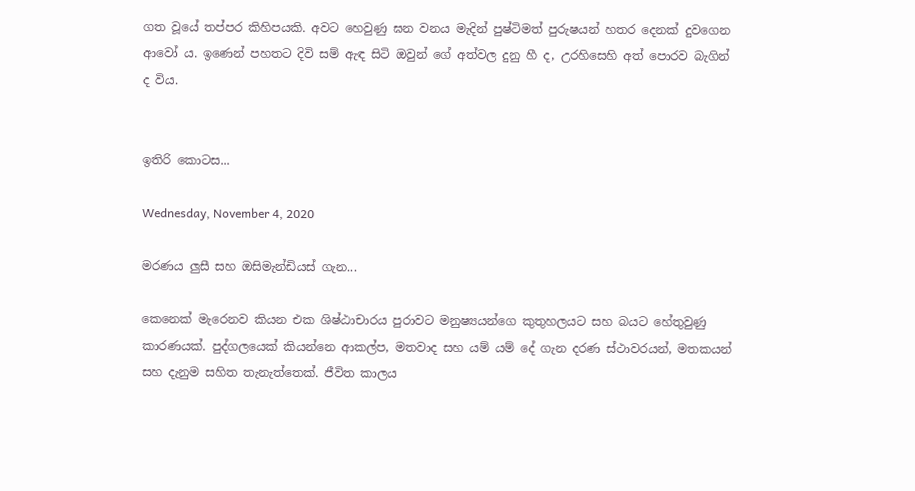ගත වූයේ තප්පර කිහිපයකි. අවට හෙවුණු ඝන වනය මැදින් පුෂ්ටිමත් පුරුෂයන් හතර දෙනක් දුවගෙන ආවෝ ය. ඉණෙන් පහතට දිවි සම් ඇඳ සිටි ඔවුන් ගේ අත්වල දුනු හී ද, උරහිසෙහි අත් පොරව බැගින් ද විය.


ඉතිරි කොටස...

Wednesday, November 4, 2020

මරණය ලුසී සහ ඔසිමැන්ඩියස් ගැන...

කෙනෙක් මැරෙනව කියන එක ශිෂ්ඨාචාරය පුරාවට මනුෂ්‍යයන්ගෙ කුතුහලයට සහ බයට හේතුවුණු කාරණයක්. පුද්ගලයෙක් කියන්නෙ ආකල්ප, මතවාද සහ යම් යම් දේ ගැන දරණ ස්ථාවරයන්, මතකයන් සහ දැනුම සහිත තැනැත්තෙක්. ජීවිත කාලය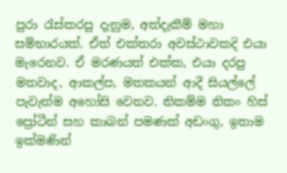පුරා රැස්කරපු දැනුම, අත්දැකීම් මහා සම්භාරයක්. ඒත් එක්තරා අවස්ථාවකදි එයා මැරෙනව. ඒ මරණයත් එක්ක, එයා දරපු මතවාද, ආකල්ප, මතකයන් ආදී සියල්ලේ පැවැත්ම අහෝසි වෙනව. නිකම්ම නිකං හිස් ප්‍රෝටීන් සහ කාබන් පමණක් අඩංගු, ඉතාම ඉක්මණින්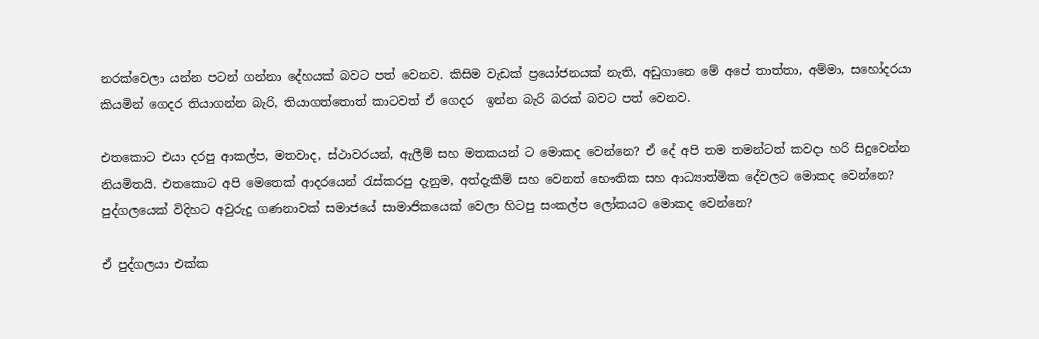නරක්වෙලා යන්න පටන් ගන්නා දේහයක් බවට පත් වෙනව. කිසිම වැඩක් ප්‍රයෝජනයක් නැති, අඩුගානෙ මේ අපේ තාත්තා, අම්මා, සහෝදරයා කියමින් ගෙදර තියාගන්න බැරි, තියාගත්තොත් කාටවත් ඒ ගෙදර  ඉන්න බැරි බරක් බවට පත් වෙනව.

එතකොට එයා දරපු ආකල්ප, මතවාද, ස්ථාවරයන්, ඇලීම් සහ මතකයන් ට මොකද වෙන්නෙ? ඒ දේ අපි තම තමන්ටත් කවදා හරි සිදුවෙන්න නියමිතයි. එතකොට අපි මෙතෙක් ආදරයෙන් රැස්කරපු දැනුම, අත්දැකීම් සහ වෙනත් භෞතික සහ ආධ්‍යාත්මික දේවලට මොකද වෙන්නෙ? පුද්ගලයෙක් විදිහට අවුරුදු ගණනාවක් සමාජයේ සාමාජිකයෙක් වෙලා හිටපු සංකල්ප ලෝකයට මොකද වෙන්නෙ?

ඒ පුද්ගලයා එක්ක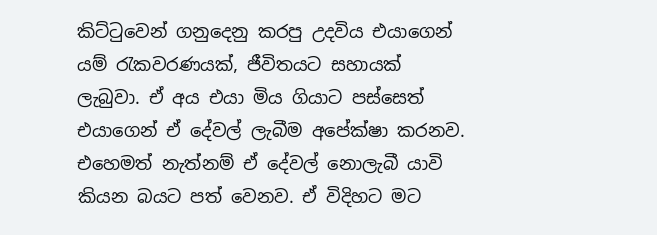කිට්ටුවෙන් ගනුදෙනු කරපු උදවිය එයාගෙන් යම් රැකවරණයක්, ජීවිතයට සහායක් ලැබුවා. ඒ අය එයා මිය ගියාට පස්සෙත් එයාගෙන් ඒ දේවල් ලැබීම අපේක්ෂා කරනව. එහෙමත් නැත්නම් ඒ දේවල් නොලැබී යාවි කියන බයට පත් වෙනව. ඒ විදිහට මට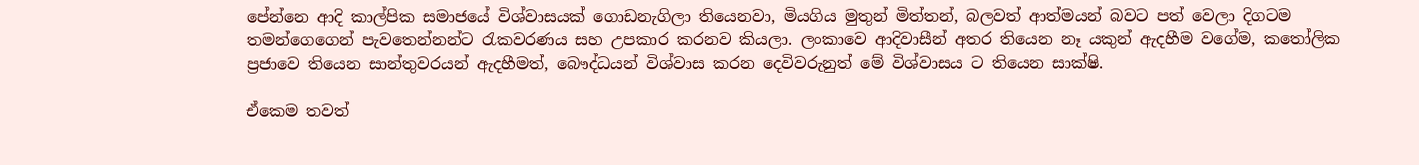පේන්නෙ ආදි කාල්පික සමාජයේ විශ්වාසයක් ගොඩනැගිලා තියෙනවා, මියගිය මුතුන් මිත්තන්, බලවත් ආත්මයන් බවට පත් වෙලා දිගටම තමන්ගෙගෙන් පැවතෙන්නන්ට රැකවරණය සහ උපකාර කරනව කියලා. ලංකාවෙ ආදිවාසීන් අතර තියෙන නෑ යකුන් ඇදහීම වගේම, කතෝලික ප්‍රජාවෙ තියෙන සාන්තුවරයන් ඇදහීමත්, බෞද්ධයන් විශ්වාස කරන දෙවිවරුනුත් මේ විශ්වාසය ට තියෙන සාක්ෂි.

ඒකෙම තවත්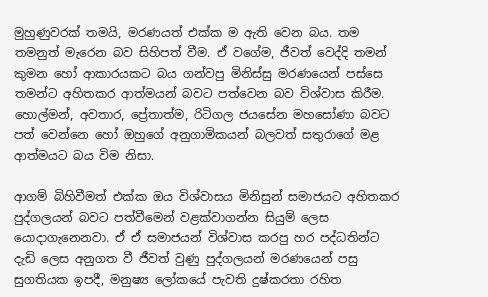මුහුණුවරක් තමයි, මරණයත් එක්ක ම ඇති වෙන බය. තම තමනුත් මැරෙන බව සිහිපත් වීම. ඒ වගේම, ජීවත් වෙද්දි තමන් කුමන හෝ ආකාරයකට බය ගන්වපු මිනිස්සු මරණයෙන් පස්සෙ තමන්ට අහිතකර ආත්මයන් බවට පත්වෙන බව විශ්වාස කිරීම. හොල්මන්, අවතාර, ප්‍රේතාත්ම, රිටිගල ජයසේන මහසෝණා බවට පත් වෙන්නෙ හෝ ඔහුගේ අනුගාමිකයන් බලවත් සතුරාගේ මළ ආත්මයට බය විම නිසා.

ආගම් බිහිවීමත් එක්ක ඔය විශ්වාසය මිනිසුන් සමාජයට අහිතකර පුද්ගලයන් බවට පත්වීමෙන් වළක්වාගන්න සියුම් ලෙස යොදාගැනෙනවා. ඒ ඒ සමාජයන් විශ්වාස කරපු හර පද්ධතින්ට දැඩි ලෙස අනුගත වී ජීවත් වුණු පුද්ගලයන් මරණයෙන් පසු සුගතියක ඉපදී, මනුෂ්‍ය ලෝකයේ පැවති දුෂ්කරතා රහිත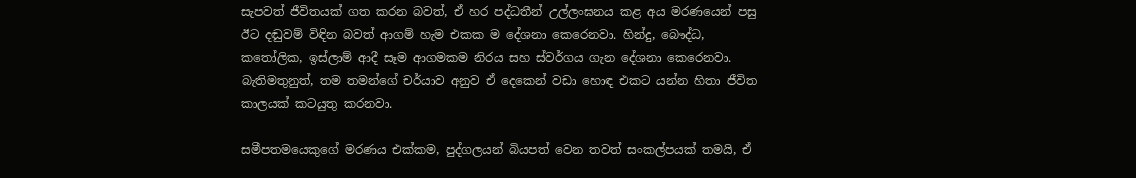සැපවත් ජීවිතයක් ගත කරන බවත්, ඒ හර පද්ධතීන් උල්ලංඝනය කළ අය මරණයෙන් පසු ඊට දඬුවම් විඳින බවත් ආගම් හැම එකක ම දේශනා කෙරෙනවා. හින්දු, බෞද්ධ, කතෝලික, ඉස්ලාම් ආදී සෑම ආගමකම නිරය සහ ස්වර්ගය ගැන දේශනා කෙරෙනවා. බැතිමතුනුත්, තම තමන්ගේ චර්යාව අනුව ඒ දෙකෙන් වඩා හොඳ එකට යන්න හිතා ජීවිත කාලයක් කටයුතු කරනවා.

සමීපතමයෙකුගේ මරණය එක්කම, පුද්ගලයන් බියපත් වෙන තවත් සංකල්පයක් තමයි, ඒ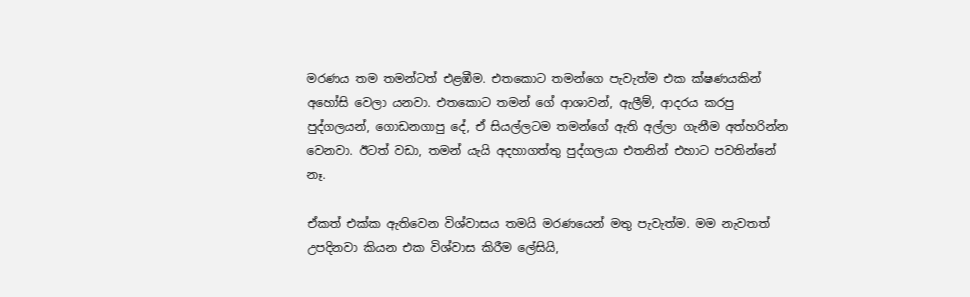මරණය තම තමන්ටත් එළඹීම. එතකොට තමන්ගෙ පැවැත්ම එක ක්ෂණයකින් අහෝසි වෙලා යනවා. එතකොට තමන් ගේ ආශාවන්, ඇලීම්, ආදරය කරපු පුද්ගලයන්, ගොඩනගාපු දේ, ඒ සියල්ලටම තමන්ගේ ඇති අල්ලා ගැනීම අත්හරින්න වෙනවා. ඊටත් වඩා, තමන් යැයි අදහාගත්තු පුද්ගලයා එතනින් එහාට පවතින්නේ නෑ.

ඒකත් එක්ක ඇතිවෙන විශ්වාසය තමයි මරණයෙන් මතු පැවැත්ම. මම නැවතත් උපදිනවා කියන එක විශ්වාස කිරීම ලේසියි,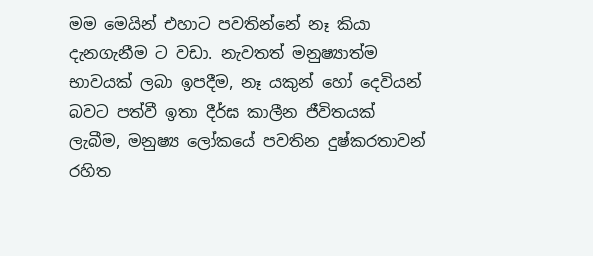මම මෙයින් එහාට පවතින්නේ නෑ කියා දැනගැනීම ට වඩා. නැවතත් මනුෂ්‍යාත්ම භාවයක් ලබා ඉපදීම, නෑ යකුන් හෝ දෙවියන් බවට පත්වී ඉතා දීර්ඝ කාලීන ජීවිතයක් ලැබීම, මනුෂ්‍ය ලෝකයේ පවතින දුෂ්කරතාවන් රහිත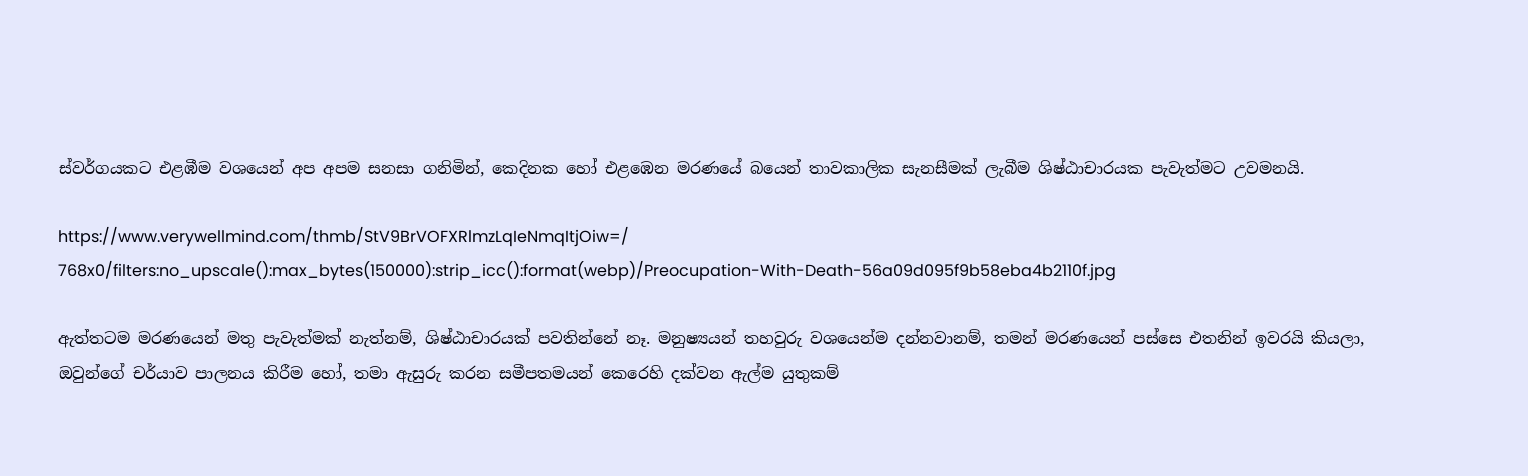ස්වර්ගයකට එළඹීම වශයෙන් අප අපම සනසා ගනිමින්, කෙදිනක හෝ එළඹෙන මරණයේ බයෙන් තාවකාලික සැනසීමක් ලැබීම ශිෂ්ඨාචාරයක පැවැත්මට උවමනයි.

https://www.verywellmind.com/thmb/StV9BrVOFXRlmzLqIeNmqItjOiw=/
768x0/filters:no_upscale():max_bytes(150000):strip_icc():format(webp)/Preocupation-With-Death-56a09d095f9b58eba4b2110f.jpg

ඇත්තටම මරණයෙන් මතු පැවැත්මක් නැත්නම්, ශිෂ්ඨාචාරයක් පවතින්නේ නෑ. මනුෂ්‍යයන් තහවුරු වශයෙන්ම දන්නවානම්, තමන් මරණයෙන් පස්සෙ එතනින් ඉවරයි කියලා, ඔවුන්ගේ චර්යාව පාලනය කිරීම හෝ, තමා ඇසුරු කරන සමීපතමයන් කෙරෙහි දක්වන ඇල්ම යුතුකම්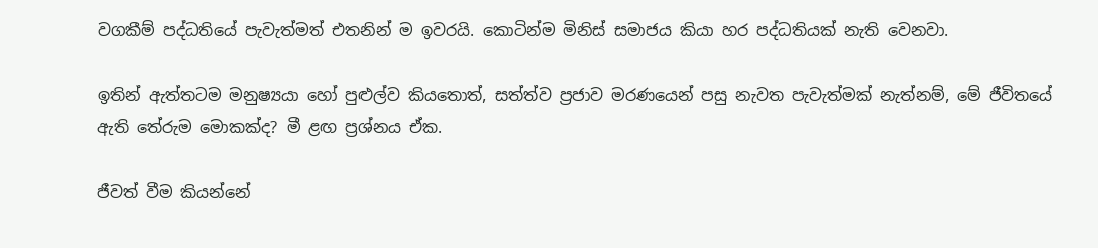වගකීම් පද්ධතියේ පැවැත්මත් එතනින් ම ඉවරයි. කොටින්ම මිනිස් සමාජය කියා හර පද්ධතියක් නැති වෙනවා.

ඉතින් ඇත්තටම මනුෂ්‍යයා හෝ පුළුල්ව කියතොත්, සත්ත්ව ප්‍රජාව මරණයෙන් පසු නැවත පැවැත්මක් නැත්නම්, මේ ජීවිතයේ ඇති තේරුම මොකක්ද? මී ළඟ ප්‍රශ්නය ඒක.

ජීවත් වීම කියන්නේ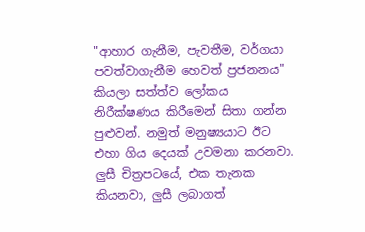"ආහාර ගැනීම, පැවතීම, වර්ගයා පවත්වාගැනීම හෙවත් ප්‍රජනනය" කියලා සත්ත්ව ලෝකය නිරීක්ෂණය කිරීමෙන් සිතා ගන්න පුළුවන්. නමුත් මනුෂ්‍යයාට ඊට එහා ගිය දෙයක් උවමනා කරනවා. ලුසී චිත්‍රපටයේ, එක තැනක කියනවා, ලුසී ලබාගත්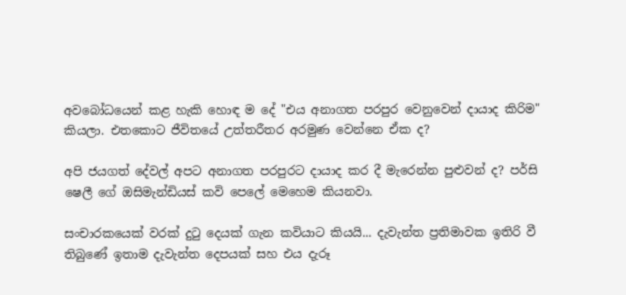අවබෝධයෙන් කළ හැකි හොඳ ම දේ "එය අනාගත පරපුර වෙනුවෙන් දායාද කිරිම" කියලා. එතකොට ජීවිතයේ උත්තරීතර අරමුණ වෙන්නෙ ඒක ද?

අපි ජයගත් දේවල් අපට අනාගත පරපුරට දායාද කර දී මැරෙන්න පුළුවන් ද? පර්සි ෂෙලී ගේ ඔසිමැන්ඩියස් කවි පෙලේ මෙහෙම කියනවා.

සංචාරකයෙක් වරක් දුටු දෙයක් ගැන කවියාට කියයි... දැවැන්ත ප්‍රතිමාවක ඉතිරි වී තිබුණේ ඉතාම දැවැන්ත දෙපයක් සහ එය දැරූ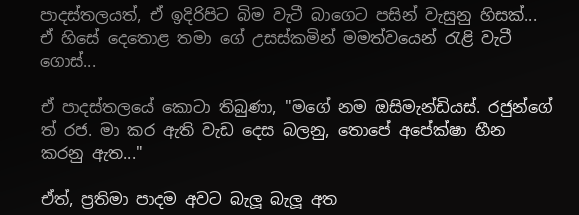පාදස්තලයත්, ඒ ඉදිරිපිට බිම වැටී බාගෙට පසින් වැසුනු හිසක්... ඒ හිසේ දෙතොළ තමා ගේ උසස්කමින් මමත්වයෙන් රැළි වැටී ගොස්...

ඒ පාදස්තලයේ කොටා තිබුණා, "මගේ නම ඔසිමැන්ඩියස්. රජුන්ගේ ත් රජ. මා කර ඇති වැඩ දෙස බලනු, තොපේ අපේක්ෂා හීන කරනු ඇත..."

ඒත්, ප්‍රතිමා පාදම අවට බැලූ බැලූ අත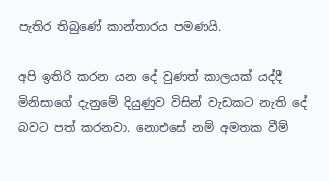පැතිර තිබුණේ කාන්තාරය පමණයි.

අපි ඉතිරි කරන යන දේ වුණත් කාලයක් යද්දී මිනිසාගේ දැනුමේ දියුණුව විසින් වැඩකට නැති දේ බවට පත් කරනවා. නොඑසේ නම් අමතක වීම්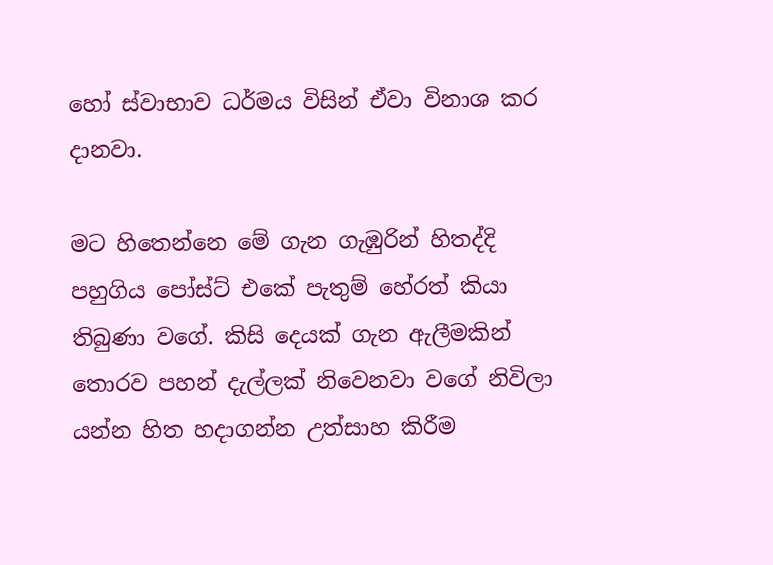හෝ ස්වාභාව ධර්මය විසින් ඒවා විනාශ කර දානවා.

මට හිතෙන්නෙ මේ ගැන ගැඹුරින් හිතද්දි පහුගිය පෝස්ට් එකේ පැතුම් හේරත් කියා තිබුණා වගේ. කිසි දෙයක් ගැන ඇලීමකින් තොරව පහන් දැල්ලක් නිවෙනවා වගේ නිවිලා යන්න හිත හදාගන්න උත්සාහ කිරීම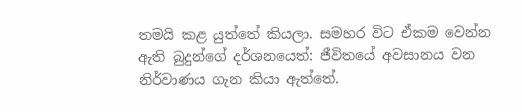තමයි කළ යුත්තේ කියලා. සමහර විට ඒකම වෙන්න ඇති බුදුන්ගේ දර්ශනයෙත්: ජීවිතයේ අවසානය වන නිර්වාණය ගැන කියා ඇත්තේ.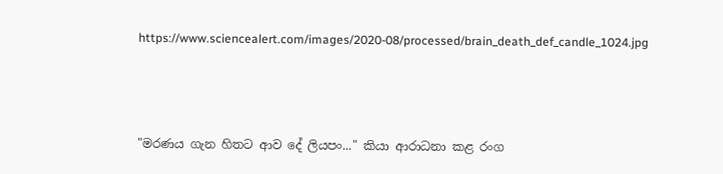https://www.sciencealert.com/images/2020-08/processed/brain_death_def_candle_1024.jpg



"මරණය ගැන හිතට ආව දේ ලියපං..." කියා ආරාධනා කළ රංග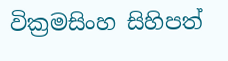වික්‍රමසිංහ සිහිපත්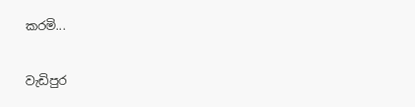කරමි...

වැඩිපුර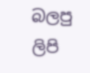බලපු ලිපි